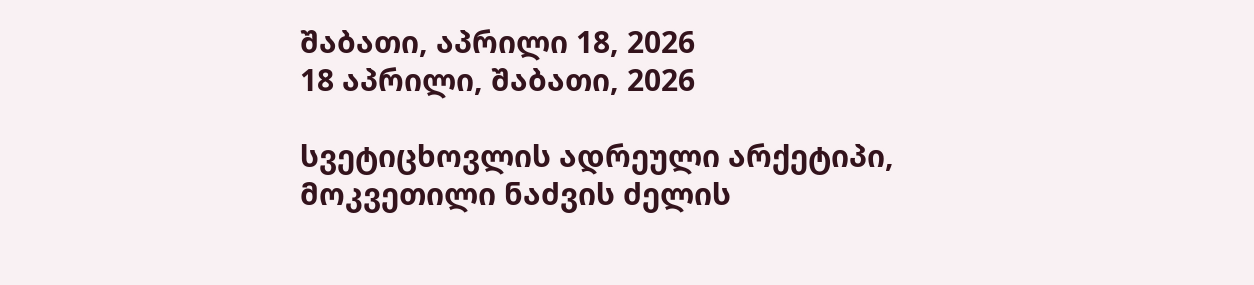შაბათი, აპრილი 18, 2026
18 აპრილი, შაბათი, 2026

სვეტიცხოვლის ადრეული არქეტიპი, მოკვეთილი ნაძვის ძელის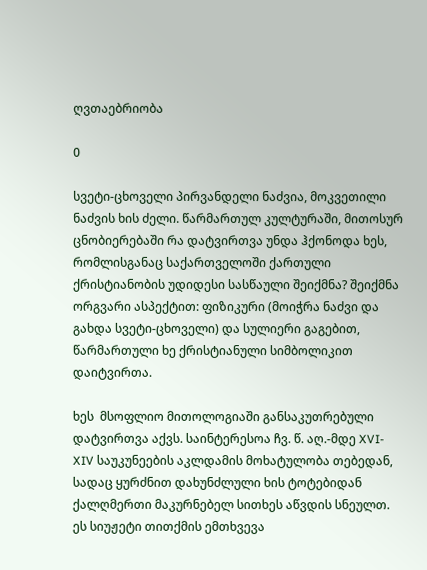ღვთაებრიობა

0

სვეტი-ცხოველი პირვანდელი ნაძვია, მოკვეთილი ნაძვის ხის ძელი. წარმართულ კულტურაში, მითოსურ ცნობიერებაში რა დატვირთვა უნდა ჰქონოდა ხეს, რომლისგანაც საქართველოში ქართული ქრისტიანობის უდიდესი სასწაული შეიქმნა? შეიქმნა ორგვარი ასპექტით: ფიზიკური (მოიჭრა ნაძვი და გახდა სვეტი-ცხოველი) და სულიერი გაგებით, წარმართული ხე ქრისტიანული სიმბოლიკით დაიტვირთა.

ხეს  მსოფლიო მითოლოგიაში განსაკუთრებული დატვირთვა აქვს. საინტერესოა ჩვ. წ. აღ.-მდე XVI-XIV საუკუნეების აკლდამის მოხატულობა თებედან, სადაც ყურძნით დახუნძლული ხის ტოტებიდან ქალღმერთი მაკურნებელ სითხეს აწვდის სნეულთ. ეს სიუჟეტი თითქმის ემთხვევა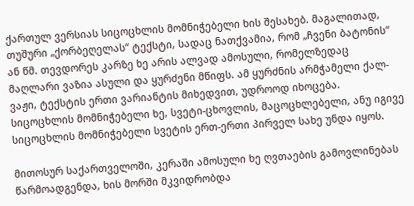ქართულ ვერსიას სიცოცხლის მომნიჭებელი ხის შესახებ. მაგალითად,  თუშური „ქორბეღელას“ ტექსტი, სადაც ნათქვამია, რომ „ჩვენი ბატონის“ ან წმ. თევდორეს კარზე ხე არის ალვად ამოსული, რომელზედაც მაღლარი ვაზია ასული და ყურძენი მწიფს. ამ ყურძნის არმჭამელი ქალ-ვაჟი, ტექსტის ერთი ვარიანტის მიხედვით, უდროოდ იხოცება. სიცოცხლის მომნიჭებელი ხე, სვეტი-ცხოვლის, მაცოცხლებელი, ანუ იგივე სიცოცხლის მომნიჭებელი სვეტის ერთ-ერთი პირველ სახე უნდა იყოს.

მითოსურ საქართველოში, კერაში ამოსული ხე ღვთაების გამოვლინებას წარმოადგენდა, ხის მორში მკვიდრობდა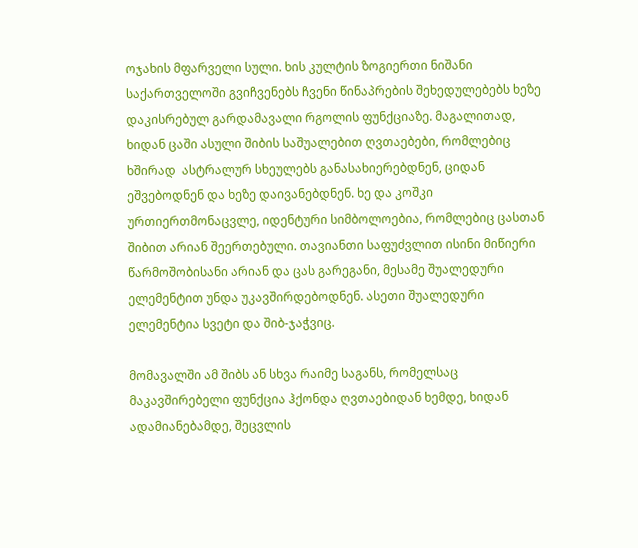ოჯახის მფარველი სული. ხის კულტის ზოგიერთი ნიშანი საქართველოში გვიჩვენებს ჩვენი წინაპრების შეხედულებებს ხეზე დაკისრებულ გარდამავალი რგოლის ფუნქციაზე. მაგალითად, ხიდან ცაში ასული შიბის საშუალებით ღვთაებები, რომლებიც ხშირად  ასტრალურ სხეულებს განასახიერებდნენ, ციდან ეშვებოდნენ და ხეზე დაივანებდნენ. ხე და კოშკი ურთიერთმონაცვლე, იდენტური სიმბოლოებია, რომლებიც ცასთან შიბით არიან შეერთებული. თავიანთი საფუძვლით ისინი მიწიერი წარმოშობისანი არიან და ცას გარეგანი, მესამე შუალედური ელემენტით უნდა უკავშირდებოდნენ. ასეთი შუალედური ელემენტია სვეტი და შიბ-ჯაჭვიც.

მომავალში ამ შიბს ან სხვა რაიმე საგანს, რომელსაც მაკავშირებელი ფუნქცია ჰქონდა ღვთაებიდან ხემდე, ხიდან ადამიანებამდე, შეცვლის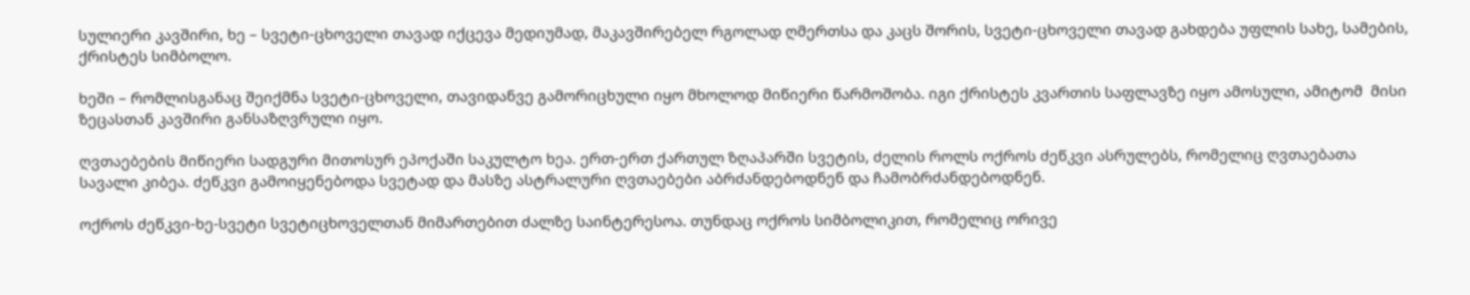სულიერი კავშირი, ხე – სვეტი-ცხოველი თავად იქცევა მედიუმად, მაკავშირებელ რგოლად ღმერთსა და კაცს შორის, სვეტი-ცხოველი თავად გახდება უფლის სახე, სამების, ქრისტეს სიმბოლო.

ხეში – რომლისგანაც შეიქმნა სვეტი-ცხოველი, თავიდანვე გამორიცხული იყო მხოლოდ მიწიერი წარმოშობა. იგი ქრისტეს კვართის საფლავზე იყო ამოსული, ამიტომ  მისი ზეცასთან კავშირი განსაზღვრული იყო.

ღვთაებების მიწიერი სადგური მითოსურ ეპოქაში საკულტო ხეა. ერთ-ერთ ქართულ ზღაპარში სვეტის, ძელის როლს ოქროს ძეწკვი ასრულებს, რომელიც ღვთაებათა სავალი კიბეა. ძეწკვი გამოიყენებოდა სვეტად და მასზე ასტრალური ღვთაებები აბრძანდებოდნენ და ჩამობრძანდებოდნენ.

ოქროს ძეწკვი-ხე-სვეტი სვეტიცხოველთან მიმართებით ძალზე საინტერესოა. თუნდაც ოქროს სიმბოლიკით, რომელიც ორივე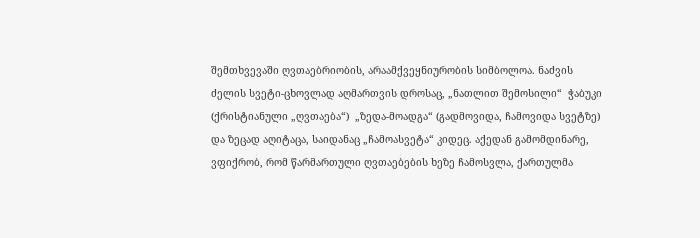შემთხვევაში ღვთაებრიობის, არაამქვეყნიურობის სიმბოლოა. ნაძვის ძელის სვეტი-ცხოვლად აღმართვის დროსაც, „ნათლით შემოსილი“  ჭაბუკი (ქრისტიანული „ღვთაება“)  „ზედა-მოადგა“ (გადმოვიდა, ჩამოვიდა სვეტზე) და ზეცად აღიტაცა, საიდანაც „ჩამოასვეტა“ კიდეც. აქედან გამომდინარე, ვფიქრობ, რომ წარმართული ღვთაებების ხეზე ჩამოსვლა, ქართულმა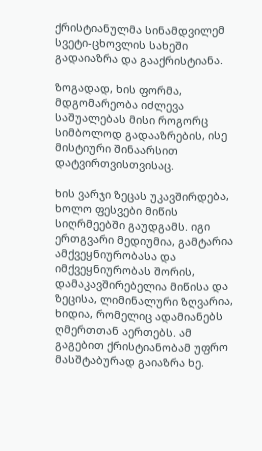ქრისტიანულმა სინამდვილემ სვეტი-ცხოვლის სახეში გადაიაზრა და გააქრისტიანა.

ზოგადად, ხის ფორმა, მდგომარეობა იძლევა საშუალებას მისი როგორც სიმბოლოდ გადააზრების, ისე მისტიური შინაარსით დატვირთვისთვისაც.

ხის ვარჯი ზეცას უკავშირდება, ხოლო ფესვები მიწის სიღრმეებში გაუდგამს. იგი ერთგვარი მედიუმია, გამტარია ამქვეყნიურობასა და იმქვეყნიურობას შორის, დამაკავშირებელია მიწისა და ზეცისა, ლიმინალური ზღვარია, ხიდია, რომელიც ადამიანებს ღმერთთან აერთებს. ამ გაგებით ქრისტიანობამ უფრო მასშტაბურად გაიაზრა ხე.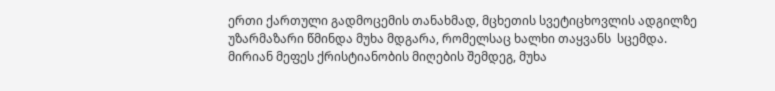ერთი ქართული გადმოცემის თანახმად, მცხეთის სვეტიცხოვლის ადგილზე უზარმაზარი წმინდა მუხა მდგარა, რომელსაც ხალხი თაყვანს  სცემდა. მირიან მეფეს ქრისტიანობის მიღების შემდეგ, მუხა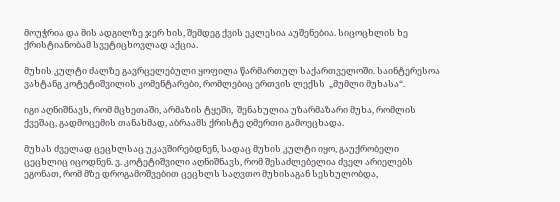მოუჭრია და მის ადგილზე ჯერ ხის, შემდეგ ქვის ეკლესია აუშენებია. სიცოცხლის ხე ქრისტიანობამ სვეტიცხოვლად აქცია.

მუხის კულტი ძალზე გავრცელებული ყოფილა წარმართულ საქართველოში. საინტერესოა ვახტანგ კოტეტიშვილის კომენტარები, რომლებიც ერთვის ლექსს  „მუმლი მუხასა“.

იგი აღნიშნავს, რომ მცხეთაში, არმაზის ტყეში,  შენახულია უზარმაზარი მუხა, რომლის ქვეშაც, გადმოცემის თანახმად, აბრაამს ქრისტე ღმერთი გამოეცხადა.

მუხას ძველად ცეცხლსაც უკავშირებდნენ, სადაც მუხის კულტი იყო, გაუქრობელი ცეცხლიც იცოდნენ. ვ. კოტეტიშვილი აღნიშნავს, რომ შესაძლებელია ძველ არიელებს ეგონათ, რომ მზე დროგამოშვებით ცეცხლს საღვთო მუხისაგან სესხულობდა,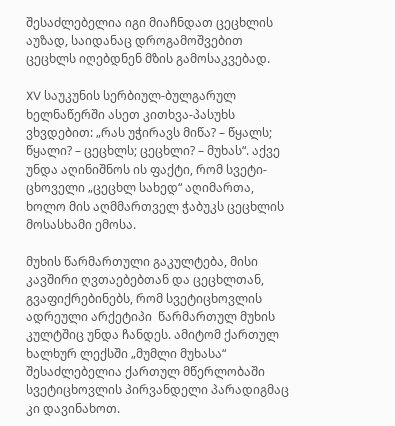შესაძლებელია იგი მიაჩნდათ ცეცხლის აუზად, საიდანაც დროგამოშვებით ცეცხლს იღებდნენ მზის გამოსაკვებად.

XV საუკუნის სერბიულ-ბულგარულ ხელნაწერში ასეთ კითხვა-პასუხს ვხვდებით: „რას უჭირავს მიწა? – წყალს; წყალი? – ცეცხლს; ცეცხლი? – მუხას“. აქვე უნდა აღინიშნოს ის ფაქტი, რომ სვეტი-ცხოველი „ცეცხლ სახედ“ აღიმართა, ხოლო მის აღმმართველ ჭაბუკს ცეცხლის მოსასხამი ემოსა.

მუხის წარმართული გაკულტება, მისი კავშირი ღვთაებებთან და ცეცხლთან, გვაფიქრებინებს, რომ სვეტიცხოვლის ადრეული არქეტიპი  წარმართულ მუხის კულტშიც უნდა ჩანდეს. ამიტომ ქართულ ხალხურ ლექსში „მუმლი მუხასა“ შესაძლებელია ქართულ მწერლობაში სვეტიცხოვლის პირვანდელი პარადიგმაც კი დავინახოთ.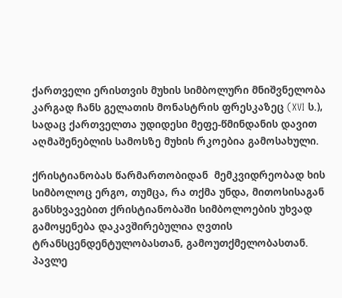ქართველი ერისთვის მუხის სიმბოლური მნიშვნელობა კარგად ჩანს გელათის მონასტრის ფრესკაზეც (XVI ს.), სადაც ქართველთა უდიდესი მეფე-წმინდანის დავით აღმაშენებლის სამოსზე მუხის რკოებია გამოსახული.

ქრისტიანობას წარმართობიდან  მემკვიდრეობად ხის სიმბოლოც ერგო, თუმცა, რა თქმა უნდა, მითოსისაგან განსხვავებით ქრისტიანობაში სიმბოლოების უხვად გამოყენება დაკავშირებულია ღვთის ტრანსცენდენტულობასთან, გამოუთქმელობასთან. პავლე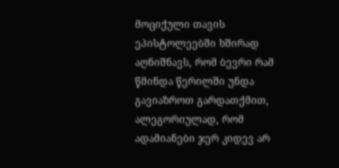მოციქული თავის ეპისტოლეებში ხშირად აღნიშნავს, რომ ბევრი რამ წმინდა წერილში უნდა გავიაზროთ გარდათქმით, ალეგორიულად, რომ ადამიანები ჯერ კიდევ არ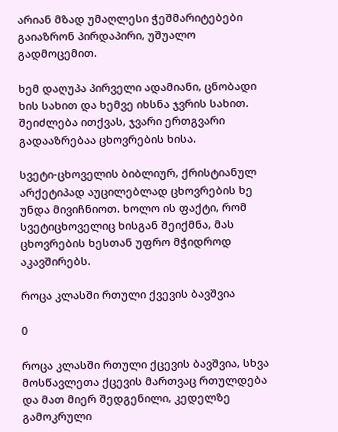არიან მზად უმაღლესი ჭეშმარიტებები გაიაზრონ პირდაპირი, უშუალო გადმოცემით.

ხემ დაღუპა პირველი ადამიანი, ცნობადი ხის სახით და ხემვე იხსნა ჯვრის სახით. შეიძლება ითქვას, ჯვარი ერთგვარი გადააზრებაა ცხოვრების ხისა.

სვეტი-ცხოველის ბიბლიურ, ქრისტიანულ არქეტიპად აუცილებლად ცხოვრების ხე უნდა მივიჩნიოთ. ხოლო ის ფაქტი, რომ სვეტიცხოველიც ხისგან შეიქმნა, მას ცხოვრების ხესთან უფრო მჭიდროდ აკავშირებს.

როცა კლასში რთული ქვევის ბავშვია

0

როცა კლასში რთული ქცევის ბავშვია, სხვა მოსწავლეთა ქცევის მართვაც რთულდება და მათ მიერ შედგენილი, კედელზე გამოკრული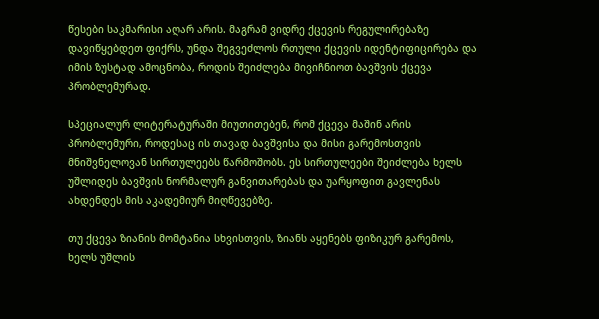წესები საკმარისი აღარ არის. მაგრამ ვიდრე ქცევის რეგულირებაზე დავიწყებდეთ ფიქრს, უნდა შეგვეძლოს რთული ქცევის იდენტიფიცირება და იმის ზუსტად ამოცნობა, როდის შეიძლება მივიჩნიოთ ბავშვის ქცევა პრობლემურად.

სპეციალურ ლიტერატურაში მიუთითებენ, რომ ქცევა მაშინ არის პრობლემური, როდესაც ის თავად ბავშვისა და მისი გარემოსთვის მნიშვნელოვან სირთულეებს წარმოშობს. ეს სირთულეები შეიძლება ხელს უშლიდეს ბავშვის ნორმალურ განვითარებას და უარყოფით გავლენას ახდენდეს მის აკადემიურ მიღწევებზე.

თუ ქცევა ზიანის მომტანია სხვისთვის, ზიანს აყენებს ფიზიკურ გარემოს, ხელს უშლის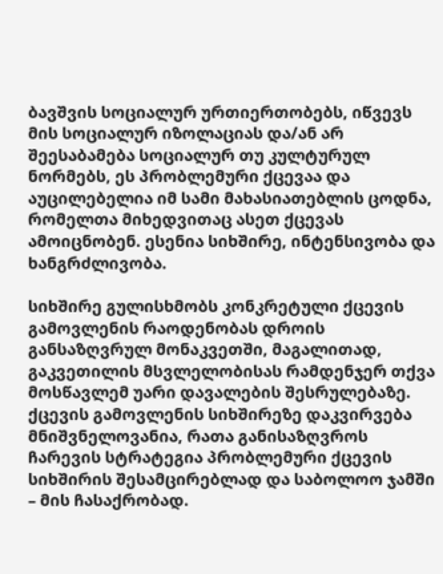ბავშვის სოციალურ ურთიერთობებს, იწვევს მის სოციალურ იზოლაციას და/ან არ შეესაბამება სოციალურ თუ კულტურულ ნორმებს, ეს პრობლემური ქცევაა და აუცილებელია იმ სამი მახასიათებლის ცოდნა, რომელთა მიხედვითაც ასეთ ქცევას ამოიცნობენ. ესენია სიხშირე, ინტენსივობა და ხანგრძლივობა.

სიხშირე გულისხმობს კონკრეტული ქცევის გამოვლენის რაოდენობას დროის განსაზღვრულ მონაკვეთში, მაგალითად, გაკვეთილის მსვლელობისას რამდენჯერ თქვა მოსწავლემ უარი დავალების შესრულებაზე. ქცევის გამოვლენის სიხშირეზე დაკვირვება მნიშვნელოვანია, რათა განისაზღვროს ჩარევის სტრატეგია პრობლემური ქცევის სიხშირის შესამცირებლად და საბოლოო ჯამში – მის ჩასაქრობად.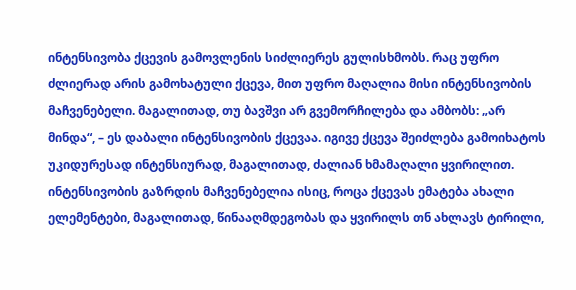ინტენსივობა ქცევის გამოვლენის სიძლიერეს გულისხმობს. რაც უფრო ძლიერად არის გამოხატული ქცევა, მით უფრო მაღალია მისი ინტენსივობის მაჩვენებელი. მაგალითად, თუ ბავშვი არ გვემორჩილება და ამბობს: „არ მინდა“, – ეს დაბალი ინტენსივობის ქცევაა. იგივე ქცევა შეიძლება გამოიხატოს უკიდურესად ინტენსიურად, მაგალითად, ძალიან ხმამაღალი ყვირილით. ინტენსივობის გაზრდის მაჩვენებელია ისიც, როცა ქცევას ემატება ახალი ელემენტები, მაგალითად, წინააღმდეგობას და ყვირილს თნ ახლავს ტირილი,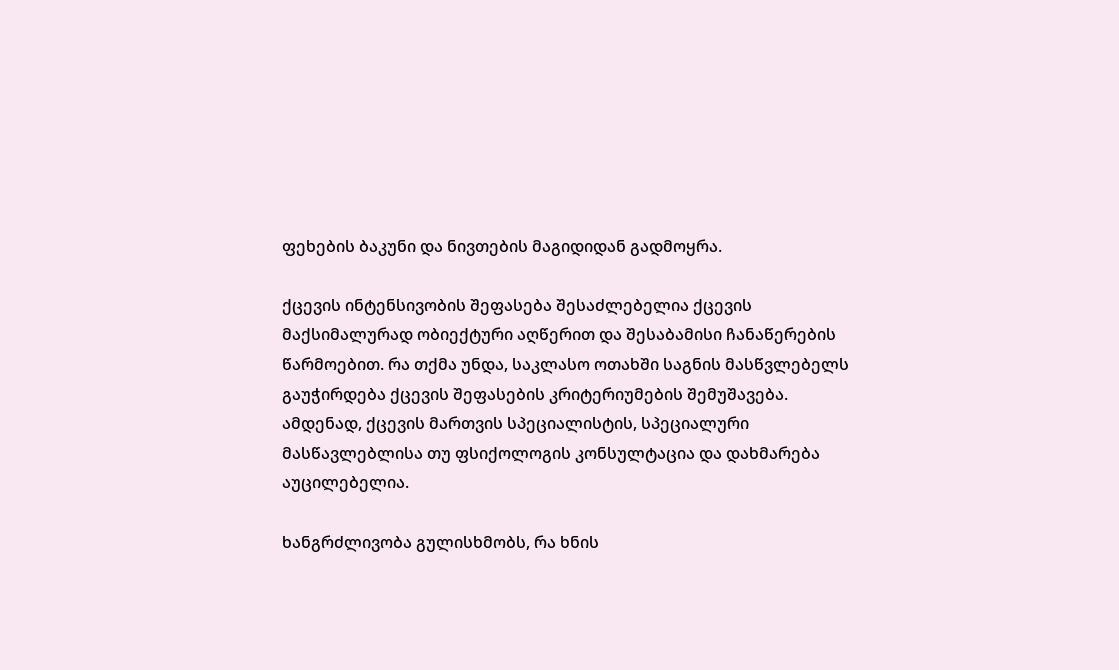ფეხების ბაკუნი და ნივთების მაგიდიდან გადმოყრა.

ქცევის ინტენსივობის შეფასება შესაძლებელია ქცევის მაქსიმალურად ობიექტური აღწერით და შესაბამისი ჩანაწერების წარმოებით. რა თქმა უნდა, საკლასო ოთახში საგნის მასწვლებელს გაუჭირდება ქცევის შეფასების კრიტერიუმების შემუშავება. ამდენად, ქცევის მართვის სპეციალისტის, სპეციალური მასწავლებლისა თუ ფსიქოლოგის კონსულტაცია და დახმარება აუცილებელია.

ხანგრძლივობა გულისხმობს, რა ხნის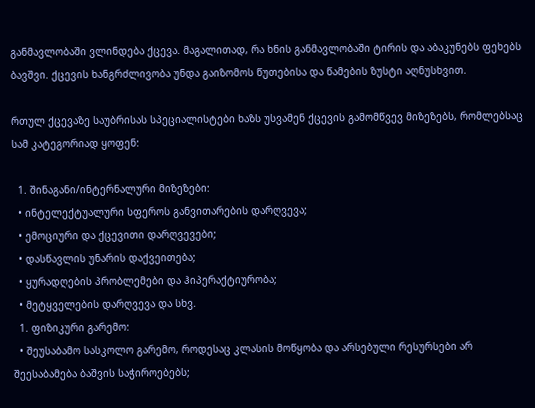განმავლობაში ვლინდება ქცევა. მაგალითად, რა ხნის განმავლობაში ტირის და აბაკუნებს ფეხებს ბავშვი. ქცევის ხანგრძლივობა უნდა გაიზომოს წუთებისა და წამების ზუსტი აღნუსხვით.

რთულ ქცევაზე საუბრისას სპეციალისტები ხაზს უსვამენ ქცევის გამომწვევ მიზეზებს, რომლებსაც სამ კატეგორიად ყოფენ:

  1. შინაგანი/ინტერნალური მიზეზები:
  • ინტელექტუალური სფეროს განვითარების დარღვევა;
  • ემოციური და ქცევითი დარღვევები;
  • დასწავლის უნარის დაქვეითება;
  • ყურადღების პრობლემები და ჰიპერაქტიურობა;
  • მეტყველების დარღვევა და სხვ.
  1. ფიზიკური გარემო:
  • შეუსაბამო სასკოლო გარემო, როდესაც კლასის მოწყობა და არსებული რესურსები არ შეესაბამება ბაშვის საჭიროებებს;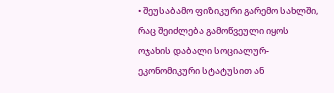• შეუსაბამო ფიზიკური გარემო სახლში, რაც შეიძლება გამოწვეული იყოს ოჯახის დაბალი სოციალურ-ეკონომიკური სტატუსით ან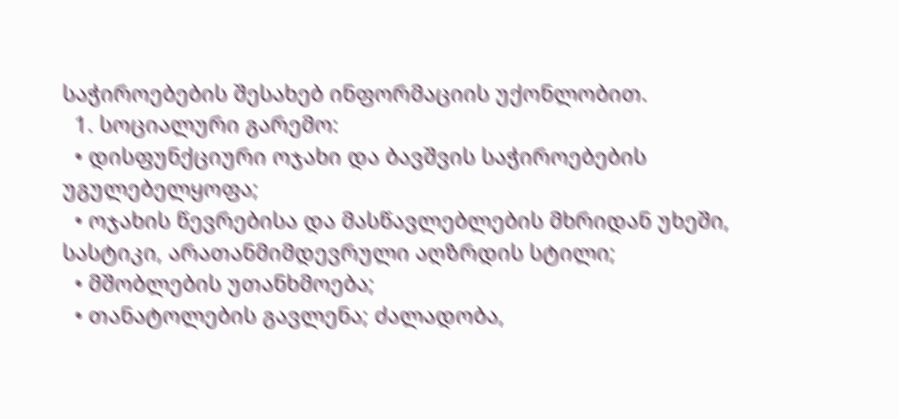საჭიროებების შესახებ ინფორმაციის უქონლობით.
  1. სოციალური გარემო:
  • დისფუნქციური ოჯახი და ბავშვის საჭიროებების უგულებელყოფა;
  • ოჯახის წევრებისა და მასწავლებლების მხრიდან უხეში, სასტიკი, არათანმიმდევრული აღზრდის სტილი;
  • მშობლების უთანხმოება;
  • თანატოლების გავლენა; ძალადობა,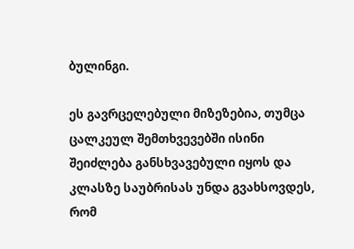ბულინგი.

ეს გავრცელებული მიზეზებია, თუმცა ცალკეულ შემთხვევებში ისინი შეიძლება განსხვავებული იყოს და კლასზე საუბრისას უნდა გვახსოვდეს, რომ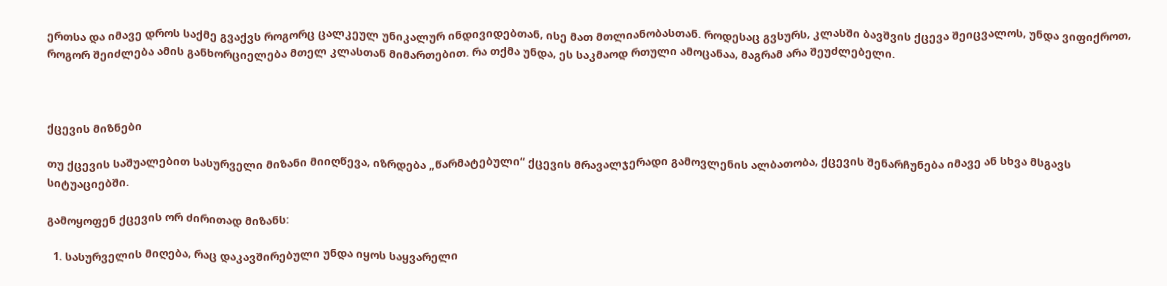ერთსა და იმავე დროს საქმე გვაქვს როგორც ცალკეულ უნიკალურ ინდივიდებთან, ისე მათ მთლიანობასთან. როდესაც გვსურს, კლასში ბავშვის ქცევა შეიცვალოს, უნდა ვიფიქროთ, როგორ შეიძლება ამის განხორციელება მთელ კლასთან მიმართებით. რა თქმა უნდა, ეს საკმაოდ რთული ამოცანაა, მაგრამ არა შეუძლებელი.



ქცევის მიზნები

თუ ქცევის საშუალებით სასურველი მიზანი მიიღწევა, იზრდება „წარმატებული“ ქცევის მრავალჯერადი გამოვლენის ალბათობა, ქცევის შენარჩუნება იმავე ან სხვა მსგავს სიტუაციებში.

გამოყოფენ ქცევის ორ ძირითად მიზანს:

  1. სასურველის მიღება, რაც დაკავშირებული უნდა იყოს საყვარელი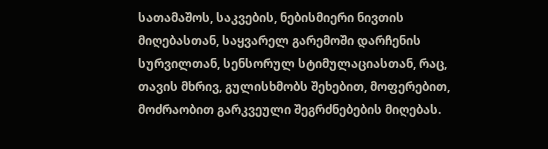სათამაშოს, საკვების, ნებისმიერი ნივთის მიღებასთან, საყვარელ გარემოში დარჩენის სურვილთან, სენსორულ სტიმულაციასთან, რაც, თავის მხრივ, გულისხმობს შეხებით, მოფერებით, მოძრაობით გარკვეული შეგრძნებების მიღებას.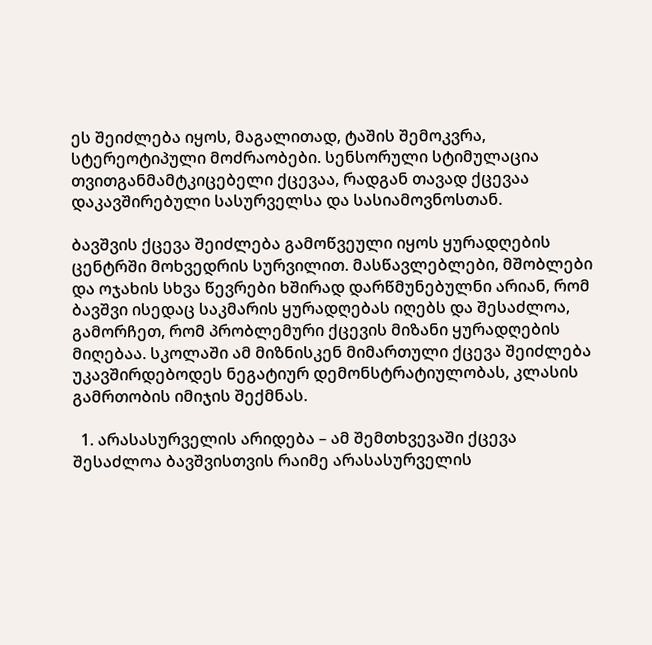ეს შეიძლება იყოს, მაგალითად, ტაშის შემოკვრა, სტერეოტიპული მოძრაობები. სენსორული სტიმულაცია თვითგანმამტკიცებელი ქცევაა, რადგან თავად ქცევაა დაკავშირებული სასურველსა და სასიამოვნოსთან.

ბავშვის ქცევა შეიძლება გამოწვეული იყოს ყურადღების ცენტრში მოხვედრის სურვილით. მასწავლებლები, მშობლები და ოჯახის სხვა წევრები ხშირად დარწმუნებულნი არიან, რომ ბავშვი ისედაც საკმარის ყურადღებას იღებს და შესაძლოა, გამორჩეთ, რომ პრობლემური ქცევის მიზანი ყურადღების მიღებაა. სკოლაში ამ მიზნისკენ მიმართული ქცევა შეიძლება უკავშირდებოდეს ნეგატიურ დემონსტრატიულობას, კლასის გამრთობის იმიჯის შექმნას.

  1. არასასურველის არიდება – ამ შემთხვევაში ქცევა შესაძლოა ბავშვისთვის რაიმე არასასურველის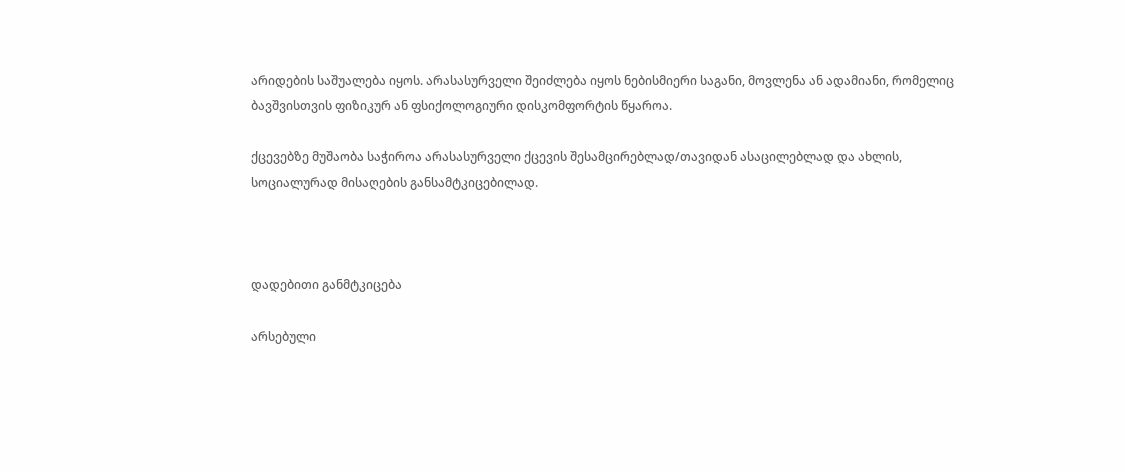არიდების საშუალება იყოს. არასასურველი შეიძლება იყოს ნებისმიერი საგანი, მოვლენა ან ადამიანი, რომელიც ბავშვისთვის ფიზიკურ ან ფსიქოლოგიური დისკომფორტის წყაროა.

ქცევებზე მუშაობა საჭიროა არასასურველი ქცევის შესამცირებლად/თავიდან ასაცილებლად და ახლის, სოციალურად მისაღების განსამტკიცებილად.



დადებითი განმტკიცება

არსებული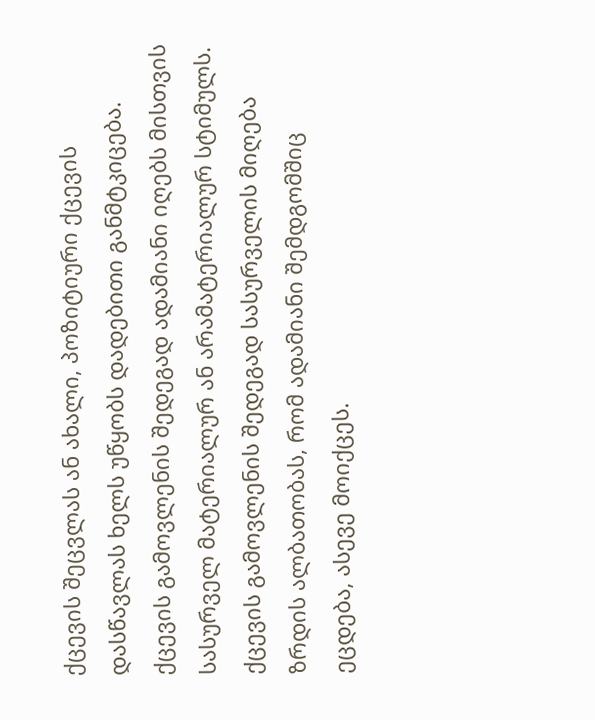ქცევის შეცვლას ან ახალი, პოზიტიური ქცევის დასწავლას ხელს უწყობს დადებითი განმტკიცება. ქცევის გამოვლენის შედეგად ადამიანი იღებს მისთვის სასურველ მატერიალურ ან არამატერიალურ სტიმულს. ქცევის გამოვლენის შედეგად სასურველის მიღება ზრდის ალბათობას, რომ ადამიანი შემდგომშიც ეცდება, ასევე მოიქცეს.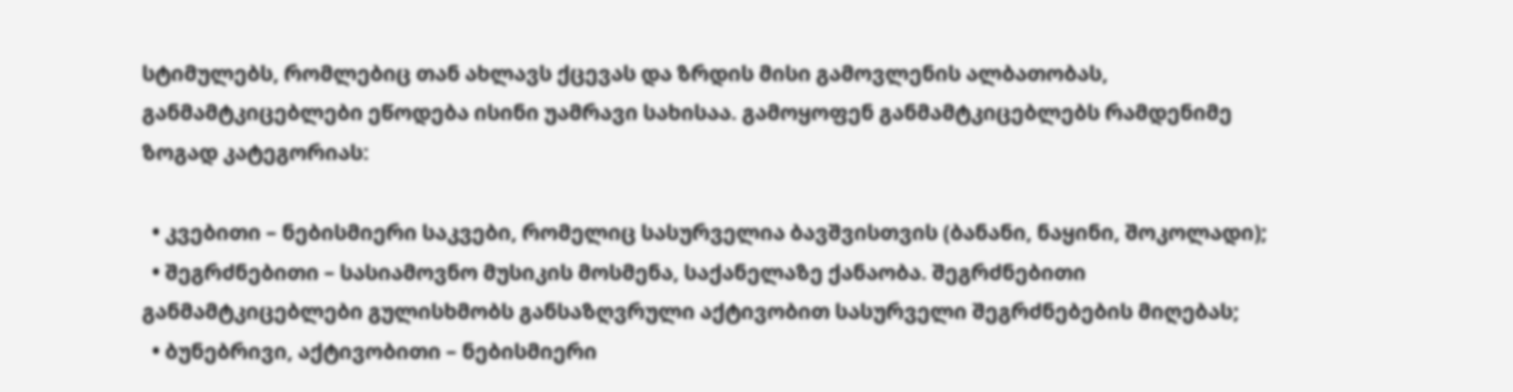სტიმულებს, რომლებიც თან ახლავს ქცევას და ზრდის მისი გამოვლენის ალბათობას, განმამტკიცებლები ეწოდება ისინი უამრავი სახისაა. გამოყოფენ განმამტკიცებლებს რამდენიმე ზოგად კატეგორიას:

  • კვებითი – ნებისმიერი საკვები, რომელიც სასურველია ბავშვისთვის (ბანანი, ნაყინი, შოკოლადი);
  • შეგრძნებითი – სასიამოვნო მუსიკის მოსმენა, საქანელაზე ქანაობა. შეგრძნებითი განმამტკიცებლები გულისხმობს განსაზღვრული აქტივობით სასურველი შეგრძნებების მიღებას;
  • ბუნებრივი, აქტივობითი – ნებისმიერი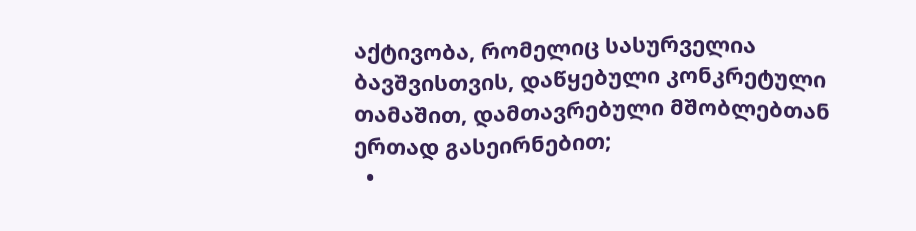აქტივობა, რომელიც სასურველია ბავშვისთვის, დაწყებული კონკრეტული თამაშით, დამთავრებული მშობლებთან ერთად გასეირნებით;
  •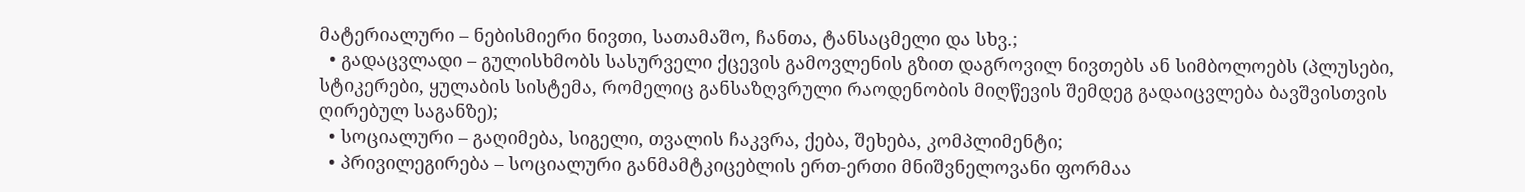მატერიალური – ნებისმიერი ნივთი, სათამაშო, ჩანთა, ტანსაცმელი და სხვ.;
  • გადაცვლადი – გულისხმობს სასურველი ქცევის გამოვლენის გზით დაგროვილ ნივთებს ან სიმბოლოებს (პლუსები, სტიკერები, ყულაბის სისტემა, რომელიც განსაზღვრული რაოდენობის მიღწევის შემდეგ გადაიცვლება ბავშვისთვის ღირებულ საგანზე);
  • სოციალური – გაღიმება, სიგელი, თვალის ჩაკვრა, ქება, შეხება, კომპლიმენტი;
  • პრივილეგირება – სოციალური განმამტკიცებლის ერთ-ერთი მნიშვნელოვანი ფორმაა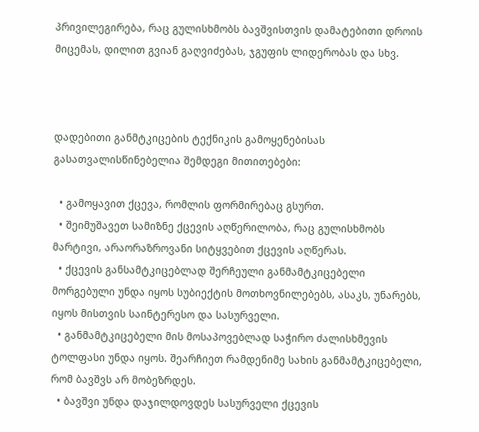პრივილეგირება, რაც გულისხმობს ბავშვისთვის დამატებითი დროის მიცემას, დილით გვიან გაღვიძებას, ჯგუფის ლიდერობას და სხვ.



დადებითი განმტკიცების ტექნიკის გამოყენებისას გასათვალისწინებელია შემდეგი მითითებები:

  • გამოყავით ქცევა, რომლის ფორმირებაც გსურთ.
  • შეიმუშავეთ სამიზნე ქცევის აღწერილობა, რაც გულისხმობს მარტივი, არაორაზროვანი სიტყვებით ქცევის აღწერას.
  • ქცევის განსამტკიცებლად შერჩეული განმამტკიცებელი მორგებული უნდა იყოს სუბიექტის მოთხოვნილებებს, ასაკს, უნარებს, იყოს მისთვის საინტერესო და სასურველი.
  • განმამტკიცებელი მის მოსაპოვებლად საჭირო ძალისხმევის ტოლფასი უნდა იყოს. შეარჩიეთ რამდენიმე სახის განმამტკიცებელი, რომ ბავშვს არ მობეზრდეს.
  • ბავშვი უნდა დაჯილდოვდეს სასურველი ქცევის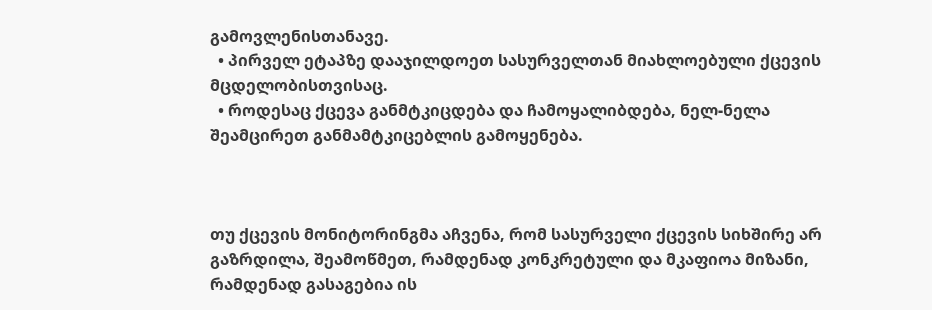გამოვლენისთანავე.
  • პირველ ეტაპზე დააჯილდოეთ სასურველთან მიახლოებული ქცევის მცდელობისთვისაც.
  • როდესაც ქცევა განმტკიცდება და ჩამოყალიბდება, ნელ-ნელა შეამცირეთ განმამტკიცებლის გამოყენება.



თუ ქცევის მონიტორინგმა აჩვენა, რომ სასურველი ქცევის სიხშირე არ გაზრდილა, შეამოწმეთ, რამდენად კონკრეტული და მკაფიოა მიზანი, რამდენად გასაგებია ის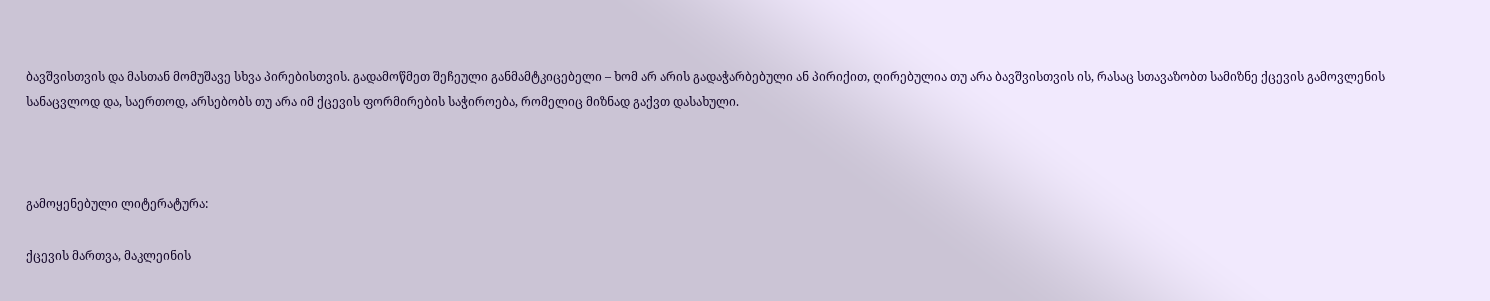ბავშვისთვის და მასთან მომუშავე სხვა პირებისთვის. გადამოწმეთ შეჩეული განმამტკიცებელი – ხომ არ არის გადაჭარბებული ან პირიქით, ღირებულია თუ არა ბავშვისთვის ის, რასაც სთავაზობთ სამიზნე ქცევის გამოვლენის სანაცვლოდ და, საერთოდ, არსებობს თუ არა იმ ქცევის ფორმირების საჭიროება, რომელიც მიზნად გაქვთ დასახული.



გამოყენებული ლიტერატურა:

ქცევის მართვა, მაკლეინის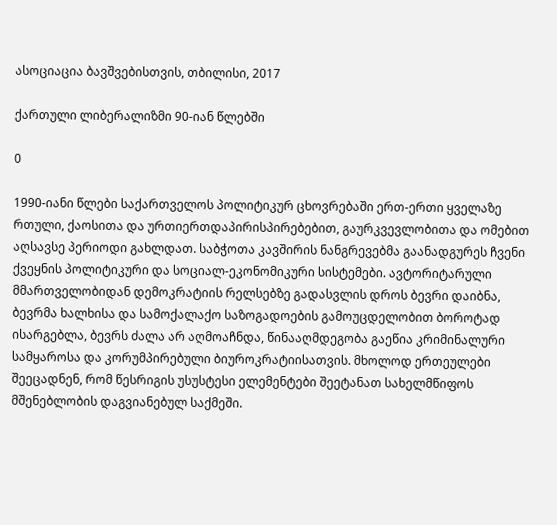ასოციაცია ბავშვებისთვის, თბილისი, 2017

ქართული ლიბერალიზმი 90-იან წლებში

0

1990-იანი წლები საქართველოს პოლიტიკურ ცხოვრებაში ერთ-ერთი ყველაზე რთული, ქაოსითა და ურთიერთდაპირისპირებებით, გაურკვევლობითა და ომებით აღსავსე პერიოდი გახლდათ. საბჭოთა კავშირის ნანგრევებმა გაანადგურეს ჩვენი ქვეყნის პოლიტიკური და სოციალ-ეკონომიკური სისტემები. ავტორიტარული მმართველობიდან დემოკრატიის რელსებზე გადასვლის დროს ბევრი დაიბნა, ბევრმა ხალხისა და სამოქალაქო საზოგადოების გამოუცდელობით ბოროტად ისარგებლა, ბევრს ძალა არ აღმოაჩნდა, წინააღმდეგობა გაეწია კრიმინალური სამყაროსა და კორუმპირებული ბიუროკრატიისათვის. მხოლოდ ერთეულები შეეცადნენ, რომ წესრიგის უსუსტესი ელემენტები შეეტანათ სახელმწიფოს მშენებლობის დაგვიანებულ საქმეში.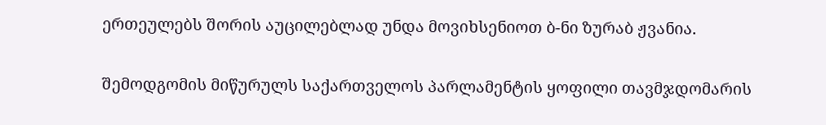ერთეულებს შორის აუცილებლად უნდა მოვიხსენიოთ ბ-ნი ზურაბ ჟვანია.

შემოდგომის მიწურულს საქართველოს პარლამენტის ყოფილი თავმჯდომარის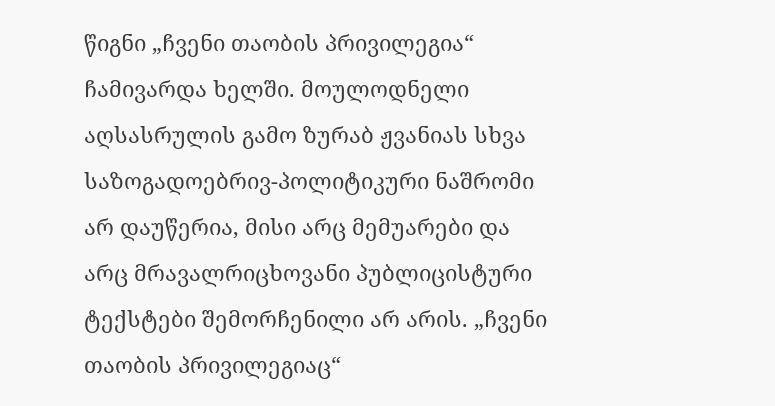წიგნი „ჩვენი თაობის პრივილეგია“ ჩამივარდა ხელში. მოულოდნელი აღსასრულის გამო ზურაბ ჟვანიას სხვა საზოგადოებრივ-პოლიტიკური ნაშრომი არ დაუწერია, მისი არც მემუარები და არც მრავალრიცხოვანი პუბლიცისტური ტექსტები შემორჩენილი არ არის. „ჩვენი თაობის პრივილეგიაც“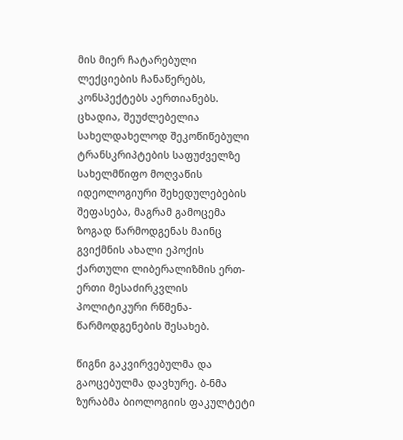მის მიერ ჩატარებული ლექციების ჩანაწერებს, კონსპექტებს აერთიანებს. ცხადია, შეუძლებელია სახელდახელოდ შეკოწიწებული ტრანსკრიპტების საფუძველზე სახელმწიფო მოღვაწის იდეოლოგიური შეხედულებების შეფასება, მაგრამ გამოცემა ზოგად წარმოდგენას მაინც გვიქმნის ახალი ეპოქის ქართული ლიბერალიზმის ერთ-ერთი მესაძირკვლის პოლიტიკური რწმენა-წარმოდგენების შესახებ.

წიგნი გაკვირვებულმა და გაოცებულმა დავხურე. ბ-ნმა ზურაბმა ბიოლოგიის ფაკულტეტი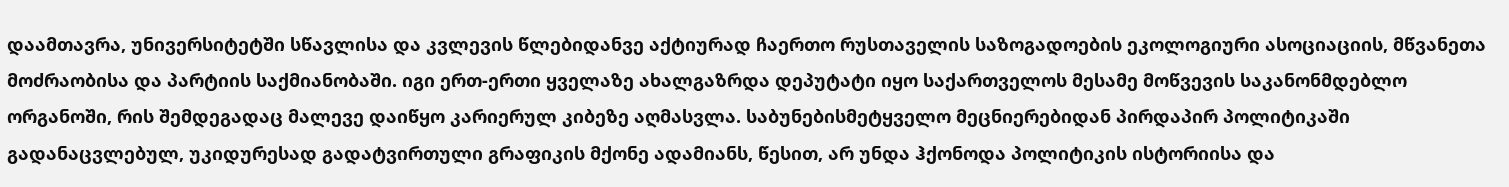დაამთავრა, უნივერსიტეტში სწავლისა და კვლევის წლებიდანვე აქტიურად ჩაერთო რუსთაველის საზოგადოების ეკოლოგიური ასოციაციის, მწვანეთა მოძრაობისა და პარტიის საქმიანობაში. იგი ერთ-ერთი ყველაზე ახალგაზრდა დეპუტატი იყო საქართველოს მესამე მოწვევის საკანონმდებლო ორგანოში, რის შემდეგადაც მალევე დაიწყო კარიერულ კიბეზე აღმასვლა. საბუნებისმეტყველო მეცნიერებიდან პირდაპირ პოლიტიკაში გადანაცვლებულ, უკიდურესად გადატვირთული გრაფიკის მქონე ადამიანს, წესით, არ უნდა ჰქონოდა პოლიტიკის ისტორიისა და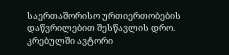საერთაშორისო ურთიერთობების დაწვრილებით შესწავლის დრო. კრებულში ავტორი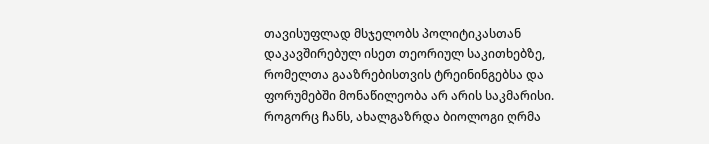თავისუფლად მსჯელობს პოლიტიკასთან დაკავშირებულ ისეთ თეორიულ საკითხებზე, რომელთა გააზრებისთვის ტრეინინგებსა და ფორუმებში მონაწილეობა არ არის საკმარისი. როგორც ჩანს, ახალგაზრდა ბიოლოგი ღრმა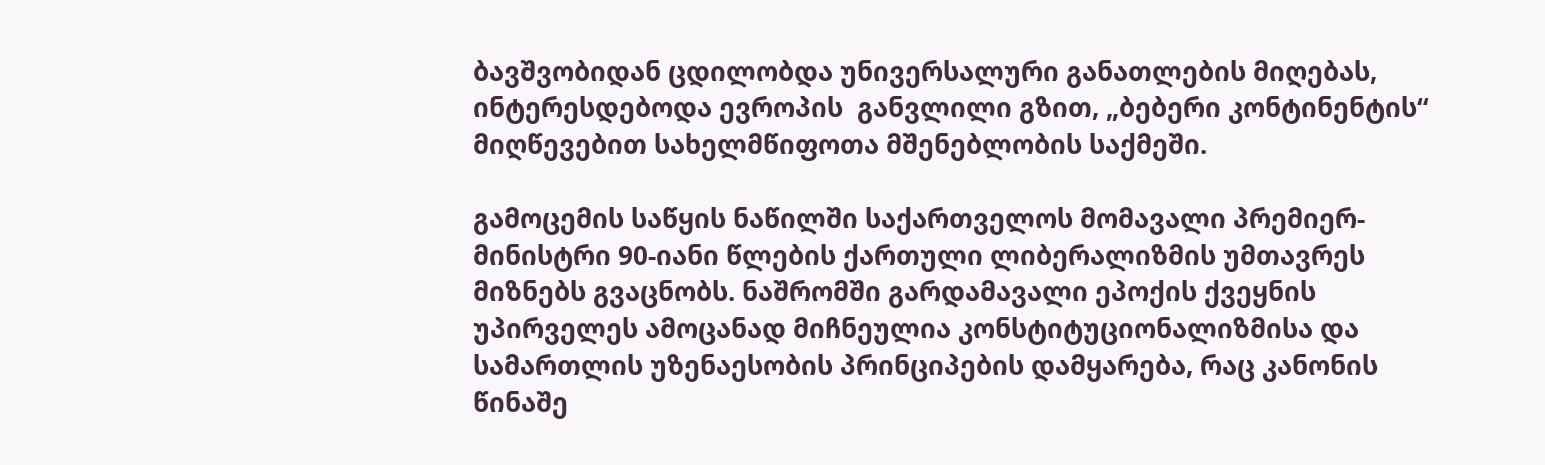ბავშვობიდან ცდილობდა უნივერსალური განათლების მიღებას, ინტერესდებოდა ევროპის  განვლილი გზით, „ბებერი კონტინენტის“ მიღწევებით სახელმწიფოთა მშენებლობის საქმეში.

გამოცემის საწყის ნაწილში საქართველოს მომავალი პრემიერ-მინისტრი 90-იანი წლების ქართული ლიბერალიზმის უმთავრეს მიზნებს გვაცნობს. ნაშრომში გარდამავალი ეპოქის ქვეყნის უპირველეს ამოცანად მიჩნეულია კონსტიტუციონალიზმისა და სამართლის უზენაესობის პრინციპების დამყარება, რაც კანონის წინაშე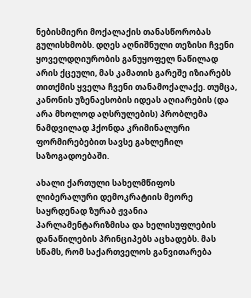ნებისმიერი მოქალაქის თანასწორობას გულისხმობს. დღეს აღნიშნული თეზისი ჩვენი ყოველდღიურობის განუყოფელ ნაწილად არის ქცეული, მას კამათის გარეშე იზიარებს თითქმის ყველა ჩვენი თანამოქალაქე. თუმცა, კანონის უზენაესობის იდეას აღიარების (და არა მხოლოდ აღსრულების) პრობლემა ნამდვილად ჰქონდა კრიმინალური ფორმირებებით სავსე გახლეჩილ საზოგადოებაში.

ახალი ქართული სახელმწიფოს ლიბერალური დემოკრატიის მეორე საყრდენად ზურაბ ჟვანია პარლამენტარიზმისა და ხელისუფლების დანაწილების პრინციპებს აცხადებს. მას სწამს, რომ საქართველოს განვითარება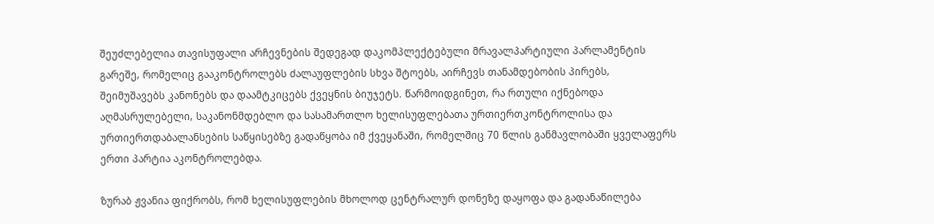შეუძლებელია თავისუფალი არჩევნების შედეგად დაკომპლექტებული მრავალპარტიული პარლამენტის გარეშე, რომელიც გააკონტროლებს ძალაუფლების სხვა შტოებს, აირჩევს თანამდებობის პირებს, შეიმუშავებს კანონებს და დაამტკიცებს ქვეყნის ბიუჯეტს. წარმოიდგინეთ, რა რთული იქნებოდა აღმასრულებელი, საკანონმდებლო და სასამართლო ხელისუფლებათა ურთიერთკონტროლისა და ურთიერთდაბალანსების საწყისებზე გადაწყობა იმ ქვეყანაში, რომელშიც 70 წლის განმავლობაში ყველაფერს ერთი პარტია აკონტროლებდა.

ზურაბ ჟვანია ფიქრობს, რომ ხელისუფლების მხოლოდ ცენტრალურ დონეზე დაყოფა და გადანაწილება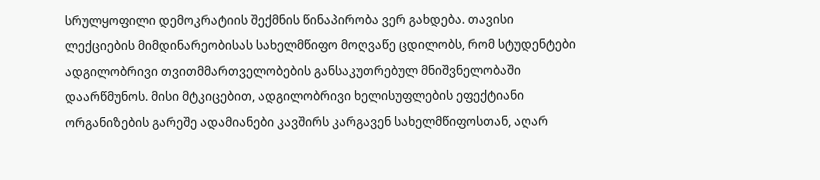სრულყოფილი დემოკრატიის შექმნის წინაპირობა ვერ გახდება. თავისი ლექციების მიმდინარეობისას სახელმწიფო მოღვაწე ცდილობს, რომ სტუდენტები ადგილობრივი თვითმმართველობების განსაკუთრებულ მნიშვნელობაში დაარწმუნოს. მისი მტკიცებით, ადგილობრივი ხელისუფლების ეფექტიანი ორგანიზების გარეშე ადამიანები კავშირს კარგავენ სახელმწიფოსთან, აღარ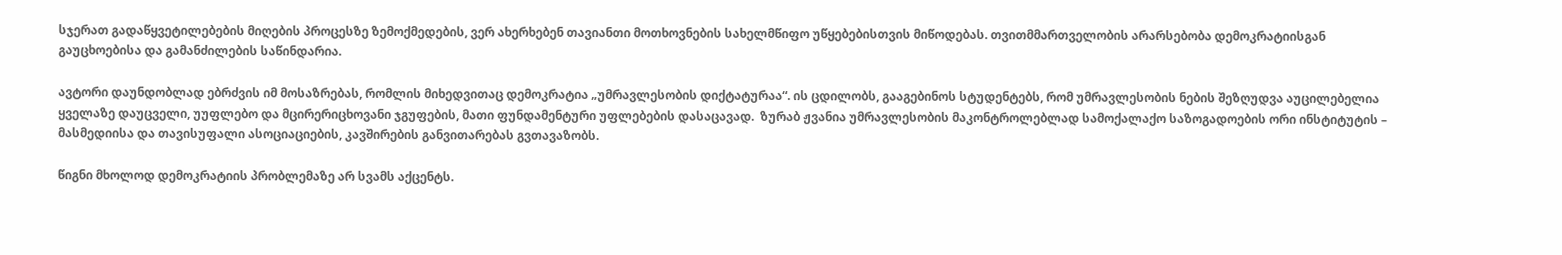სჯერათ გადაწყვეტილებების მიღების პროცესზე ზემოქმედების, ვერ ახერხებენ თავიანთი მოთხოვნების სახელმწიფო უწყებებისთვის მიწოდებას. თვითმმართველობის არარსებობა დემოკრატიისგან გაუცხოებისა და გამანძილების საწინდარია.

ავტორი დაუნდობლად ებრძვის იმ მოსაზრებას, რომლის მიხედვითაც დემოკრატია „უმრავლესობის დიქტატურაა“. ის ცდილობს, გააგებინოს სტუდენტებს, რომ უმრავლესობის ნების შეზღუდვა აუცილებელია ყველაზე დაუცველი, უუფლებო და მცირერიცხოვანი ჯგუფების, მათი ფუნდამენტური უფლებების დასაცავად.  ზურაბ ჟვანია უმრავლესობის მაკონტროლებლად სამოქალაქო საზოგადოების ორი ინსტიტუტის – მასმედიისა და თავისუფალი ასოციაციების, კავშირების განვითარებას გვთავაზობს.

წიგნი მხოლოდ დემოკრატიის პრობლემაზე არ სვამს აქცენტს.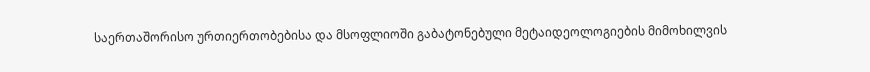საერთაშორისო ურთიერთობებისა და მსოფლიოში გაბატონებული მეტაიდეოლოგიების მიმოხილვის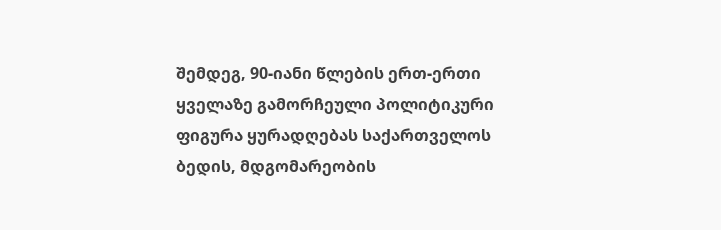შემდეგ, 90-იანი წლების ერთ-ერთი ყველაზე გამორჩეული პოლიტიკური ფიგურა ყურადღებას საქართველოს ბედის, მდგომარეობის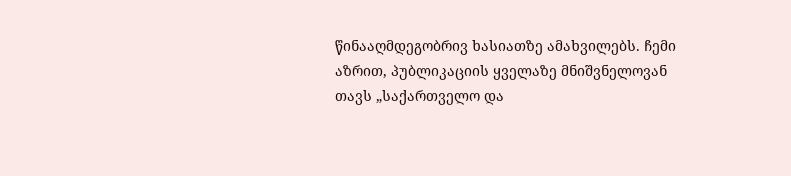წინააღმდეგობრივ ხასიათზე ამახვილებს. ჩემი აზრით, პუბლიკაციის ყველაზე მნიშვნელოვან თავს „საქართველო და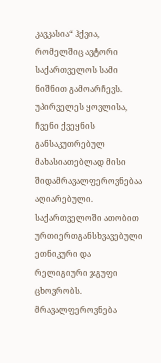კავკასია“ ჰქვია, რომელშიც ავტორი საქართველოს სამი ნიშნით გამოარჩევს. უპირველეს ყოვლისა, ჩვენი ქვეყნის განსაკუთრებულ მახასიათებლად მისი შიდამრავალფეროვნებაა აღიარებული. საქართველოში ათობით ურთიერთგანსხვავებული ეთნიკური და რელიგიური ჯგუფი ცხოვრობს. მრავალფეროვნება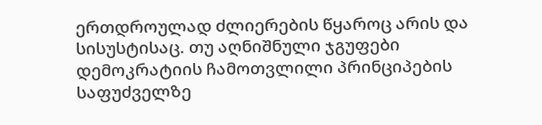ერთდროულად ძლიერების წყაროც არის და სისუსტისაც. თუ აღნიშნული ჯგუფები დემოკრატიის ჩამოთვლილი პრინციპების საფუძველზე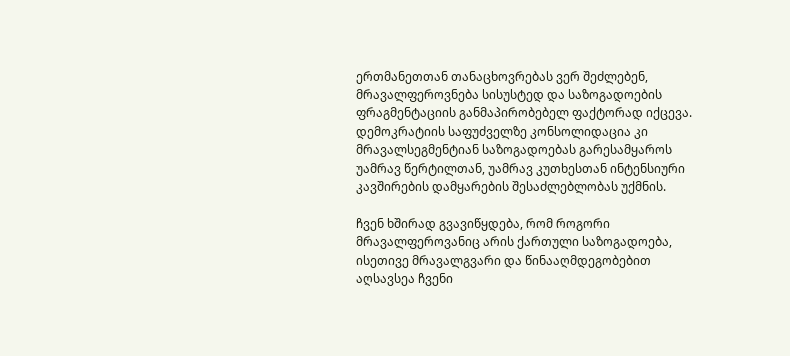ერთმანეთთან თანაცხოვრებას ვერ შეძლებენ, მრავალფეროვნება სისუსტედ და საზოგადოების ფრაგმენტაციის განმაპირობებელ ფაქტორად იქცევა. დემოკრატიის საფუძველზე კონსოლიდაცია კი მრავალსეგმენტიან საზოგადოებას გარესამყაროს უამრავ წერტილთან, უამრავ კუთხესთან ინტენსიური კავშირების დამყარების შესაძლებლობას უქმნის.

ჩვენ ხშირად გვავიწყდება, რომ როგორი მრავალფეროვანიც არის ქართული საზოგადოება, ისეთივე მრავალგვარი და წინააღმდეგობებით აღსავსეა ჩვენი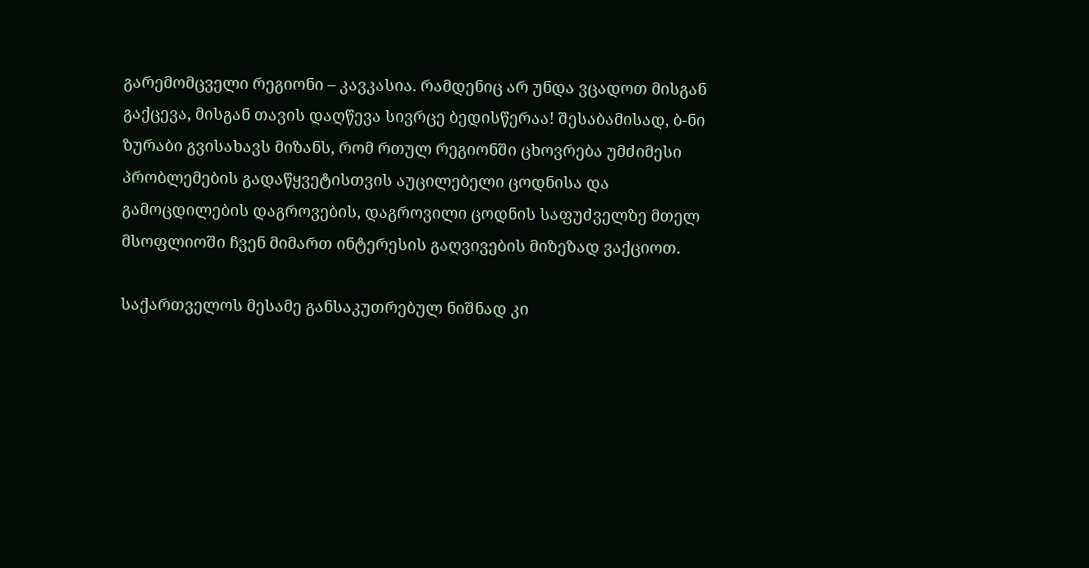გარემომცველი რეგიონი – კავკასია. რამდენიც არ უნდა ვცადოთ მისგან გაქცევა, მისგან თავის დაღწევა სივრცე ბედისწერაა! შესაბამისად, ბ-ნი ზურაბი გვისახავს მიზანს, რომ რთულ რეგიონში ცხოვრება უმძიმესი პრობლემების გადაწყვეტისთვის აუცილებელი ცოდნისა და გამოცდილების დაგროვების, დაგროვილი ცოდნის საფუძველზე მთელ მსოფლიოში ჩვენ მიმართ ინტერესის გაღვივების მიზეზად ვაქციოთ.

საქართველოს მესამე განსაკუთრებულ ნიშნად კი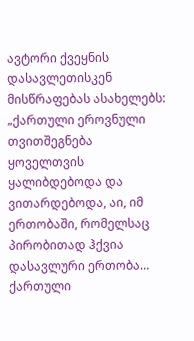ავტორი ქვეყნის დასავლეთისკენ მისწრაფებას ასახელებს: „ქართული ეროვნული თვითშეგნება ყოველთვის ყალიბდებოდა და ვითარდებოდა, აი, იმ ერთობაში, რომელსაც პირობითად ჰქვია დასავლური ერთობა… ქართული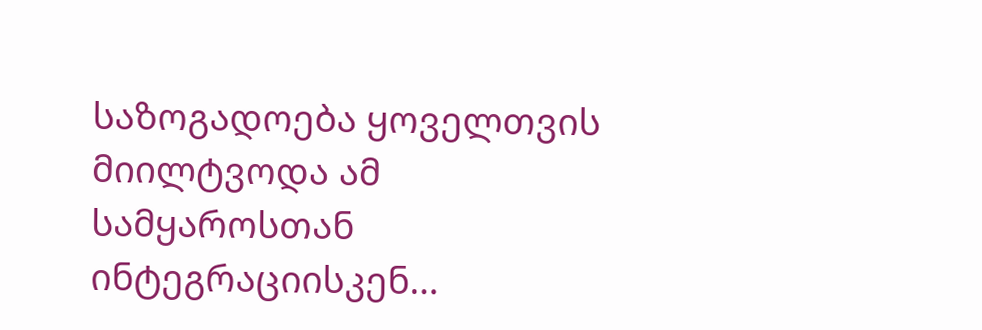საზოგადოება ყოველთვის მიილტვოდა ამ სამყაროსთან ინტეგრაციისკენ…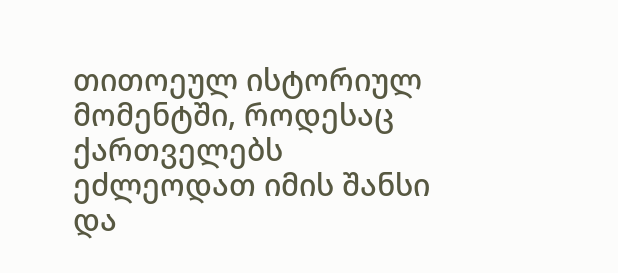თითოეულ ისტორიულ მომენტში, როდესაც ქართველებს ეძლეოდათ იმის შანსი და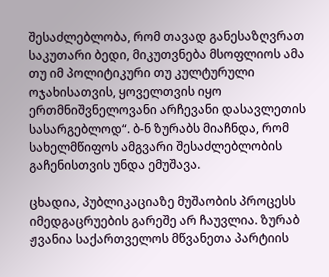შესაძლებლობა, რომ თავად განესაზღვრათ საკუთარი ბედი, მიკუთვნება მსოფლიოს ამა თუ იმ პოლიტიკური თუ კულტურული ოჯახისათვის, ყოველთვის იყო ერთმნიშვნელოვანი არჩევანი დასავლეთის სასარგებლოდ“. ბ-ნ ზურაბს მიაჩნდა, რომ სახელმწიფოს ამგვარი შესაძლებლობის გაჩენისთვის უნდა ემუშავა.

ცხადია, პუბლიკაციაზე მუშაობის პროცესს იმედგაცრუების გარეშე არ ჩაუვლია. ზურაბ ჟვანია საქართველოს მწვანეთა პარტიის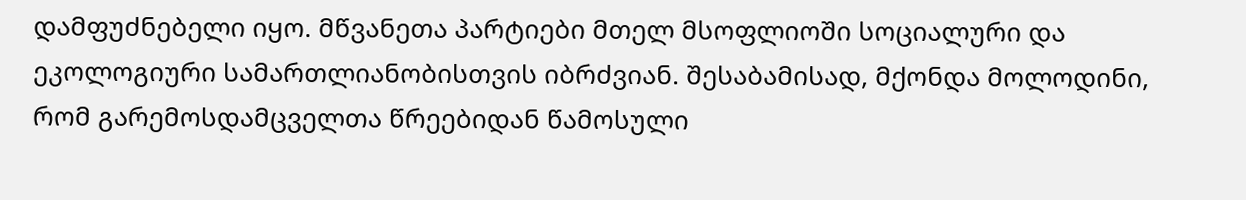დამფუძნებელი იყო. მწვანეთა პარტიები მთელ მსოფლიოში სოციალური და ეკოლოგიური სამართლიანობისთვის იბრძვიან. შესაბამისად, მქონდა მოლოდინი, რომ გარემოსდამცველთა წრეებიდან წამოსული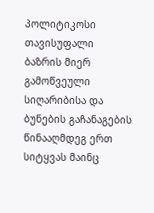პოლიტიკოსი თავისუფალი ბაზრის მიერ გამოწვეული სიღარიბისა და ბუნების გაჩანაგების წინააღმდეგ ერთ სიტყვას მაინც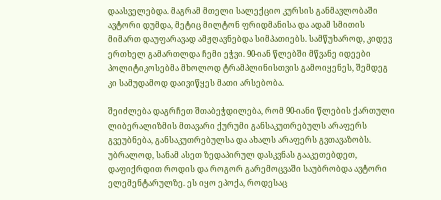დაასველებდა. მაგრამ მთელი სალექციო კურსის განმავლობაში ავტორი დუმდა, მეტიც მილტონ ფრიდმანისა და ადამ სმითის მიმართ დაუფარავად ამჟღავნებდა სიმპათიებს. სამწუხაროდ, კიდევ ერთხელ გამართლდა ჩემი ეჭვი. 90-იან წლებში მწვანე იდეები პოლიტიკოსებმა მხოლოდ ტრამპლინისთვის გამოიყენეს, შემდეგ კი სამუდამოდ დაივიწყეს მათი არსებობა.

შეიძლება დაგრჩეთ შთაბეჭდილება, რომ 90-იანი წლების ქართული ლიბერალიზმის მთავარი ქურუმი განსაკუთრებულს არაფერს გვეუბნება, განსაკუთრებულსა და ახალს არაფერს გვთავაზობს. უბრალოდ, სანამ ასეთ ზედაპირულ დასკვნას გააკეთებდეთ, დაფიქრდით როდის და როგორ გარემოცვაში საუბრობდა ავტორი ელემენტარულზე. ეს იყო ეპოქა, როდესაც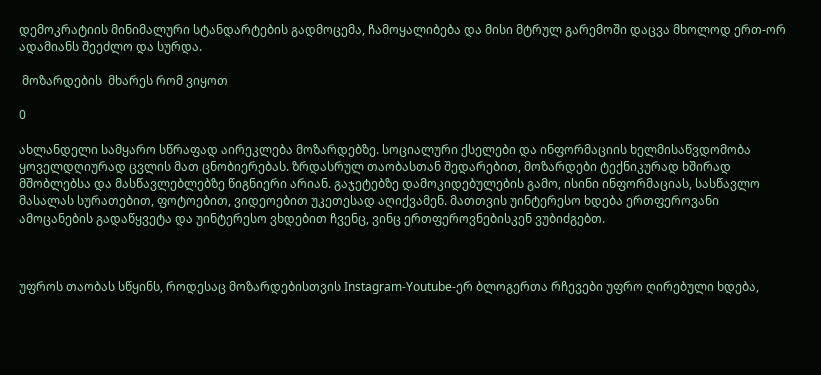დემოკრატიის მინიმალური სტანდარტების გადმოცემა, ჩამოყალიბება და მისი მტრულ გარემოში დაცვა მხოლოდ ერთ-ორ ადამიანს შეეძლო და სურდა.

 მოზარდების  მხარეს რომ ვიყოთ

0

ახლანდელი სამყარო სწრაფად აირეკლება მოზარდებზე. სოციალური ქსელები და ინფორმაციის ხელმისაწვდომობა ყოველდღიურად ცვლის მათ ცნობიერებას. ზრდასრულ თაობასთან შედარებით, მოზარდები ტექნიკურად ხშირად მშობლებსა და მასწავლებლებზე წიგნიერი არიან. გაჯეტებზე დამოკიდებულების გამო, ისინი ინფორმაციას, სასწავლო მასალას სურათებით, ფოტოებით, ვიდეოებით უკეთესად აღიქვამენ. მათთვის უინტერესო ხდება ერთფეროვანი ამოცანების გადაწყვეტა და უინტერესო ვხდებით ჩვენც, ვინც ერთფეროვნებისკენ ვუბიძგებთ.



უფროს თაობას სწყინს, როდესაც მოზარდებისთვის Instagram-Youtube-ერ ბლოგერთა რჩევები უფრო ღირებული ხდება,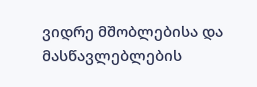ვიდრე მშობლებისა და მასწავლებლების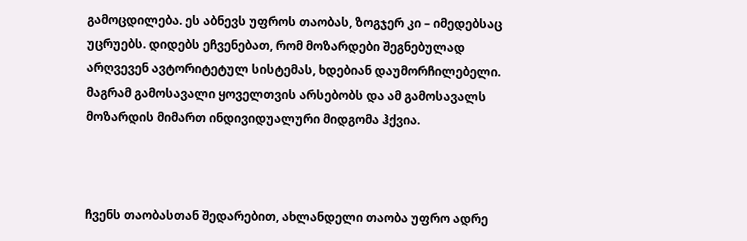გამოცდილება. ეს აბნევს უფროს თაობას, ზოგჯერ კი – იმედებსაც უცრუებს. დიდებს ეჩვენებათ, რომ მოზარდები შეგნებულად არღვევენ ავტორიტეტულ სისტემას, ხდებიან დაუმორჩილებელი. მაგრამ გამოსავალი ყოველთვის არსებობს და ამ გამოსავალს მოზარდის მიმართ ინდივიდუალური მიდგომა ჰქვია.



ჩვენს თაობასთან შედარებით, ახლანდელი თაობა უფრო ადრე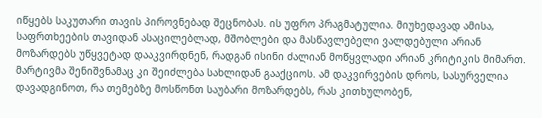იწყებს საკუთარი თავის პიროვნებად შეცნობას. ის უფრო პრაგმატულია. მიუხედავად ამისა, საფრთხეების თავიდან ასაცილებლად, მშობლები და მასწავლებელი ვალდებული არიან მოზარდებს უწყვეტად დააკვირდნენ, რადგან ისინი ძალიან მოწყვლადი არიან კრიტიკის მიმართ. მარტივმა შენიშვნამაც კი შეიძლება სახლიდან გააქციოს. ამ დაკვირვების დროს, სასურველია დავადგინოთ, რა თემებზე მოსწონთ საუბარი მოზარდებს, რას კითხულობენ,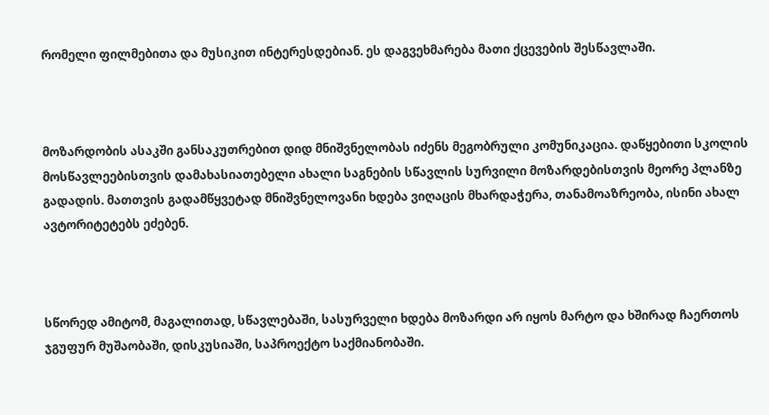რომელი ფილმებითა და მუსიკით ინტერესდებიან. ეს დაგვეხმარება მათი ქცევების შესწავლაში.



მოზარდობის ასაკში განსაკუთრებით დიდ მნიშვნელობას იძენს მეგობრული კომუნიკაცია. დაწყებითი სკოლის მოსწავლეებისთვის დამახასიათებელი ახალი საგნების სწავლის სურვილი მოზარდებისთვის მეორე პლანზე გადადის. მათთვის გადამწყვეტად მნიშვნელოვანი ხდება ვიღაცის მხარდაჭერა, თანამოაზრეობა, ისინი ახალ ავტორიტეტებს ეძებენ.



სწორედ ამიტომ, მაგალითად, სწავლებაში, სასურველი ხდება მოზარდი არ იყოს მარტო და ხშირად ჩაერთოს ჯგუფურ მუშაობაში, დისკუსიაში, საპროექტო საქმიანობაში.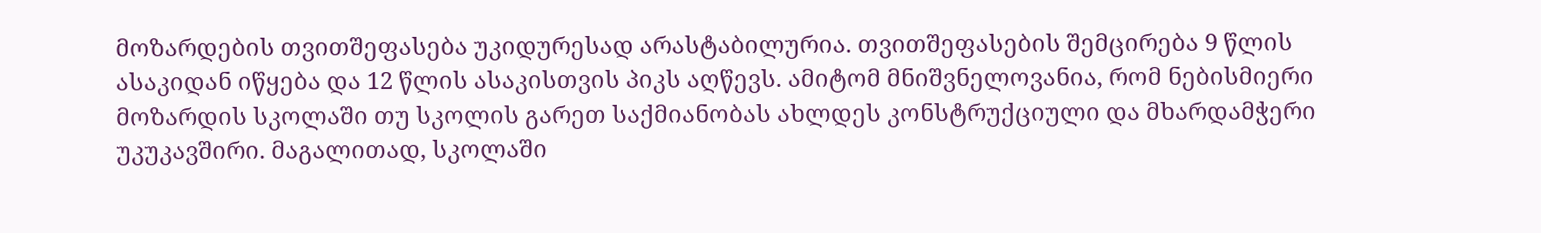მოზარდების თვითშეფასება უკიდურესად არასტაბილურია. თვითშეფასების შემცირება 9 წლის ასაკიდან იწყება და 12 წლის ასაკისთვის პიკს აღწევს. ამიტომ მნიშვნელოვანია, რომ ნებისმიერი მოზარდის სკოლაში თუ სკოლის გარეთ საქმიანობას ახლდეს კონსტრუქციული და მხარდამჭერი უკუკავშირი. მაგალითად, სკოლაში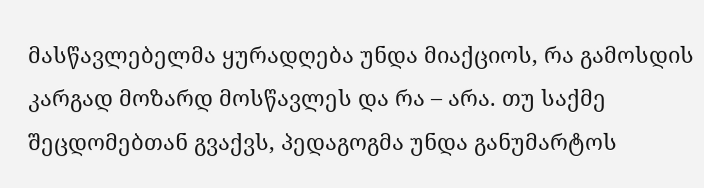მასწავლებელმა ყურადღება უნდა მიაქციოს, რა გამოსდის კარგად მოზარდ მოსწავლეს და რა – არა. თუ საქმე შეცდომებთან გვაქვს, პედაგოგმა უნდა განუმარტოს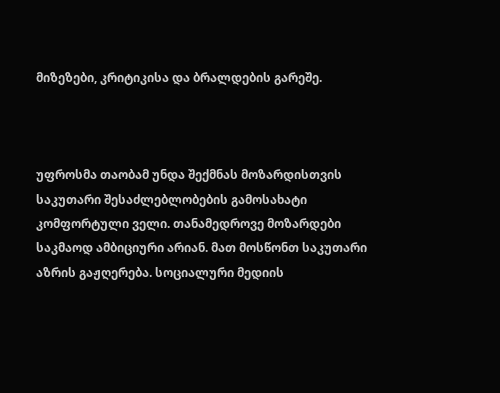მიზეზები, კრიტიკისა და ბრალდების გარეშე.



უფროსმა თაობამ უნდა შექმნას მოზარდისთვის საკუთარი შესაძლებლობების გამოსახატი კომფორტული ველი. თანამედროვე მოზარდები საკმაოდ ამბიციური არიან. მათ მოსწონთ საკუთარი აზრის გაჟღერება. სოციალური მედიის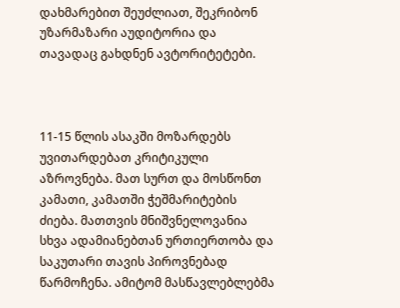დახმარებით შეუძლიათ, შეკრიბონ უზარმაზარი აუდიტორია და თავადაც გახდნენ ავტორიტეტები.



11-15 წლის ასაკში მოზარდებს უვითარდებათ კრიტიკული აზროვნება. მათ სურთ და მოსწონთ კამათი, კამათში ჭეშმარიტების ძიება. მათთვის მნიშვნელოვანია სხვა ადამიანებთან ურთიერთობა და საკუთარი თავის პიროვნებად წარმოჩენა. ამიტომ მასწავლებლებმა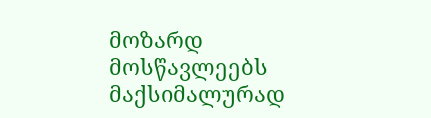მოზარდ მოსწავლეებს მაქსიმალურად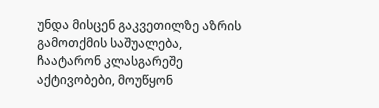უნდა მისცენ გაკვეთილზე აზრის გამოთქმის საშუალება, ჩაატარონ კლასგარეშე აქტივობები, მოუწყონ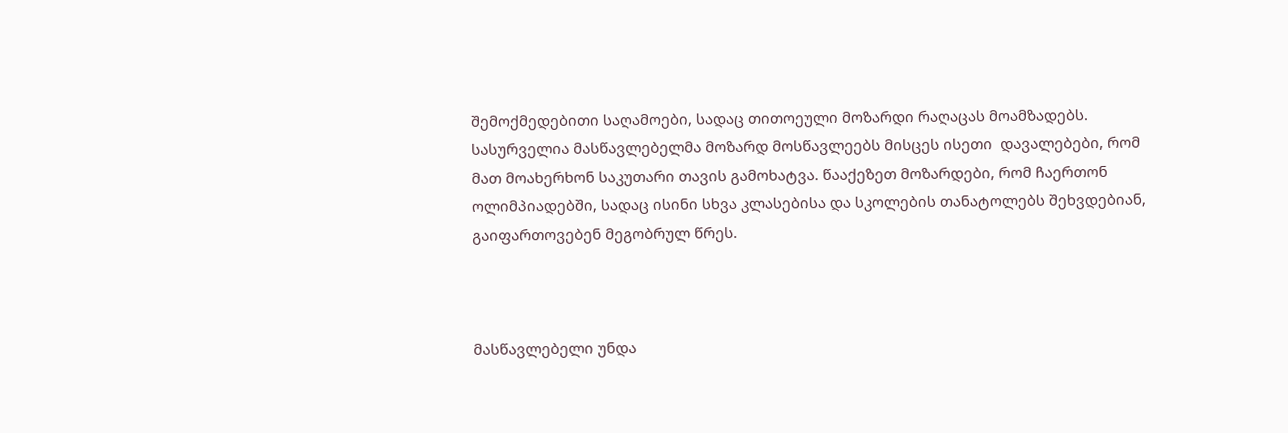შემოქმედებითი საღამოები, სადაც თითოეული მოზარდი რაღაცას მოამზადებს. სასურველია მასწავლებელმა მოზარდ მოსწავლეებს მისცეს ისეთი  დავალებები, რომ მათ მოახერხონ საკუთარი თავის გამოხატვა. წააქეზეთ მოზარდები, რომ ჩაერთონ ოლიმპიადებში, სადაც ისინი სხვა კლასებისა და სკოლების თანატოლებს შეხვდებიან, გაიფართოვებენ მეგობრულ წრეს.



მასწავლებელი უნდა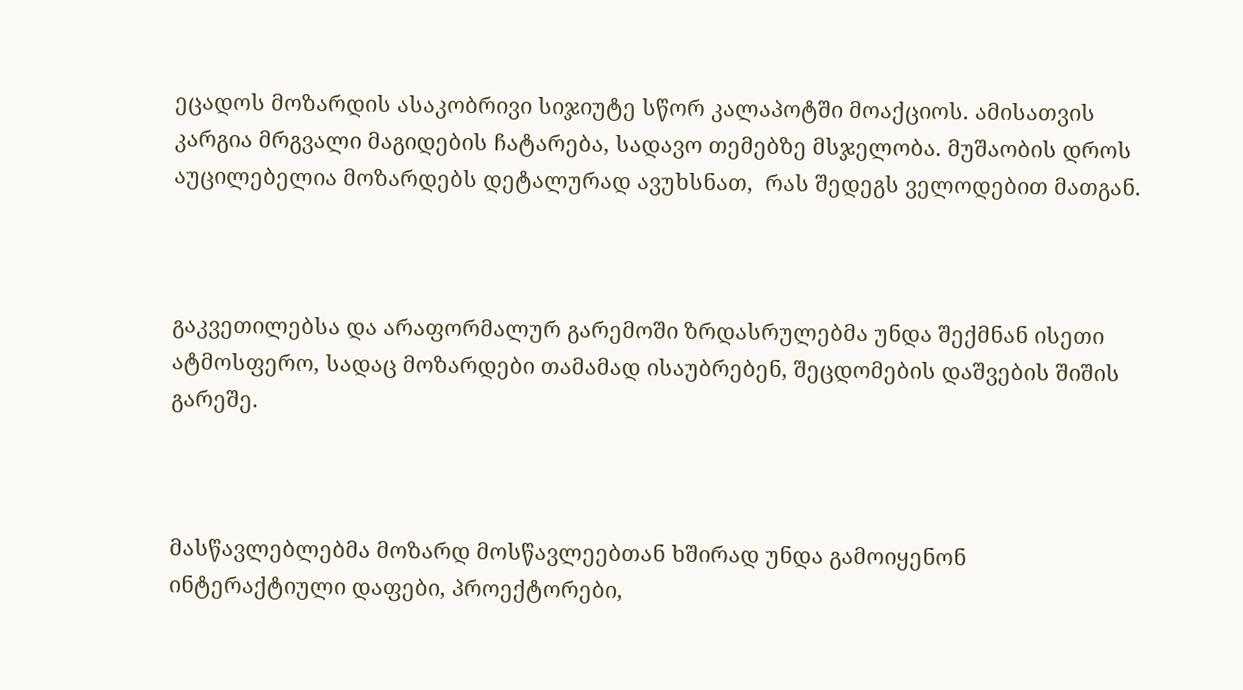ეცადოს მოზარდის ასაკობრივი სიჯიუტე სწორ კალაპოტში მოაქციოს. ამისათვის კარგია მრგვალი მაგიდების ჩატარება, სადავო თემებზე მსჯელობა. მუშაობის დროს აუცილებელია მოზარდებს დეტალურად ავუხსნათ,  რას შედეგს ველოდებით მათგან.



გაკვეთილებსა და არაფორმალურ გარემოში ზრდასრულებმა უნდა შექმნან ისეთი ატმოსფერო, სადაც მოზარდები თამამად ისაუბრებენ, შეცდომების დაშვების შიშის გარეშე.



მასწავლებლებმა მოზარდ მოსწავლეებთან ხშირად უნდა გამოიყენონ ინტერაქტიული დაფები, პროექტორები,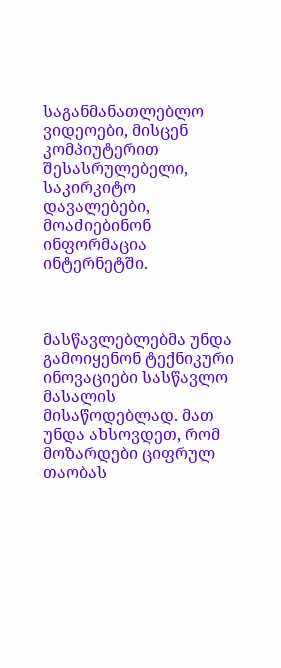საგანმანათლებლო ვიდეოები, მისცენ კომპიუტერით შესასრულებელი, საკირკიტო დავალებები, მოაძიებინონ ინფორმაცია ინტერნეტში.



მასწავლებლებმა უნდა გამოიყენონ ტექნიკური ინოვაციები სასწავლო მასალის მისაწოდებლად. მათ უნდა ახსოვდეთ, რომ მოზარდები ციფრულ თაობას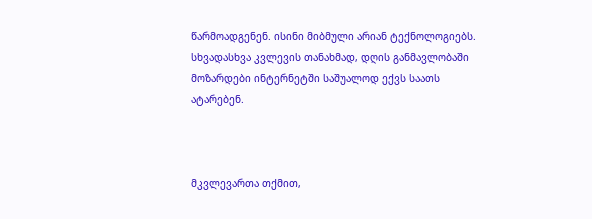წარმოადგენენ. ისინი მიბმული არიან ტექნოლოგიებს. სხვადასხვა კვლევის თანახმად, დღის განმავლობაში მოზარდები ინტერნეტში საშუალოდ ექვს საათს ატარებენ.



მკვლევართა თქმით,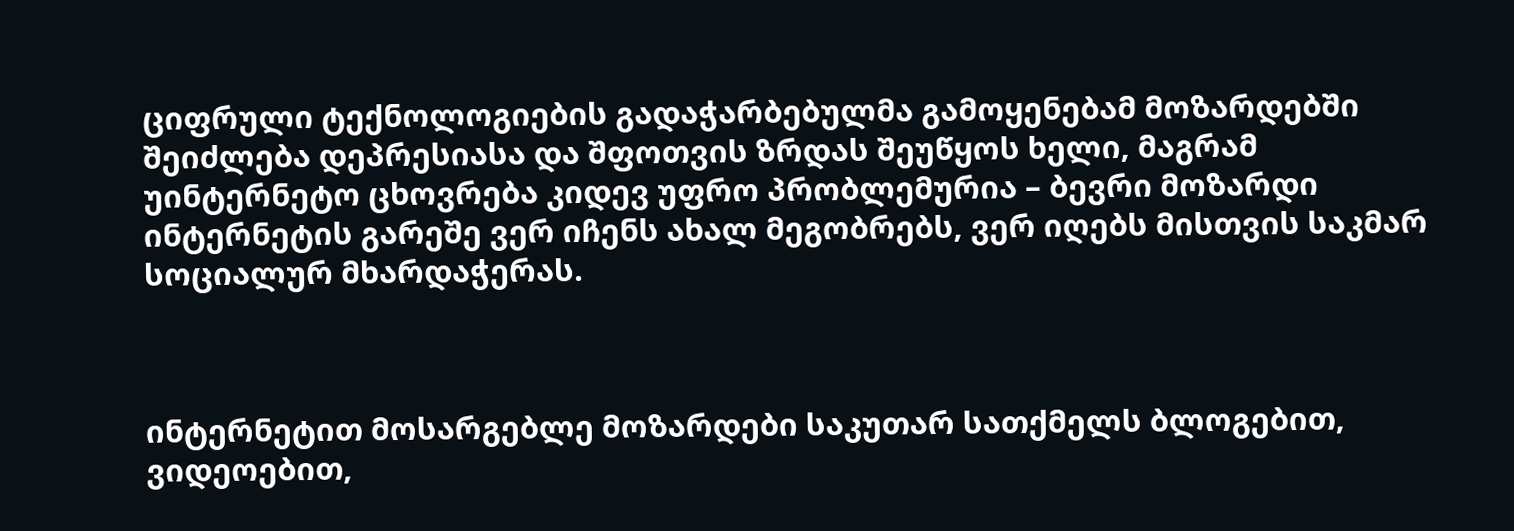ციფრული ტექნოლოგიების გადაჭარბებულმა გამოყენებამ მოზარდებში შეიძლება დეპრესიასა და შფოთვის ზრდას შეუწყოს ხელი, მაგრამ უინტერნეტო ცხოვრება კიდევ უფრო პრობლემურია – ბევრი მოზარდი ინტერნეტის გარეშე ვერ იჩენს ახალ მეგობრებს, ვერ იღებს მისთვის საკმარ  სოციალურ მხარდაჭერას.



ინტერნეტით მოსარგებლე მოზარდები საკუთარ სათქმელს ბლოგებით, ვიდეოებით,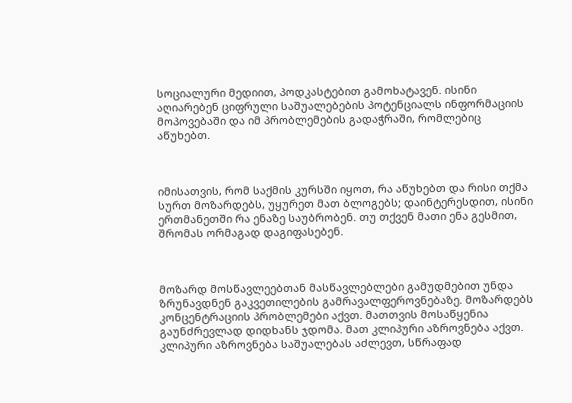სოციალური მედიით, პოდკასტებით გამოხატავენ. ისინი აღიარებენ ციფრული საშუალებების პოტენციალს ინფორმაციის მოპოვებაში და იმ პრობლემების გადაჭრაში, რომლებიც აწუხებთ.



იმისათვის, რომ საქმის კურსში იყოთ, რა აწუხებთ და რისი თქმა სურთ მოზარდებს, უყურეთ მათ ბლოგებს; დაინტერესდით, ისინი ერთმანეთში რა ენაზე საუბრობენ. თუ თქვენ მათი ენა გესმით, შრომას ორმაგად დაგიფასებენ.



მოზარდ მოსწავლეებთან მასწავლებლები გამუდმებით უნდა ზრუნავდნენ გაკვეთილების გამრავალფეროვნებაზე. მოზარდებს კონცენტრაციის პრობლემები აქვთ. მათთვის მოსაწყენია გაუნძრევლად დიდხანს ჯდომა. მათ კლიპური აზროვნება აქვთ. კლიპური აზროვნება საშუალებას აძლევთ, სწრაფად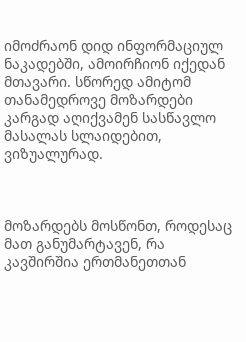იმოძრაონ დიდ ინფორმაციულ ნაკადებში, ამოირჩიონ იქედან მთავარი. სწორედ ამიტომ თანამედროვე მოზარდები კარგად აღიქვამენ სასწავლო მასალას სლაიდებით, ვიზუალურად.



მოზარდებს მოსწონთ, როდესაც მათ განუმარტავენ, რა კავშირშია ერთმანეთთან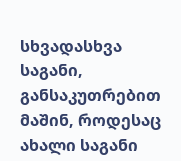სხვადასხვა საგანი, განსაკუთრებით მაშინ, როდესაც ახალი საგანი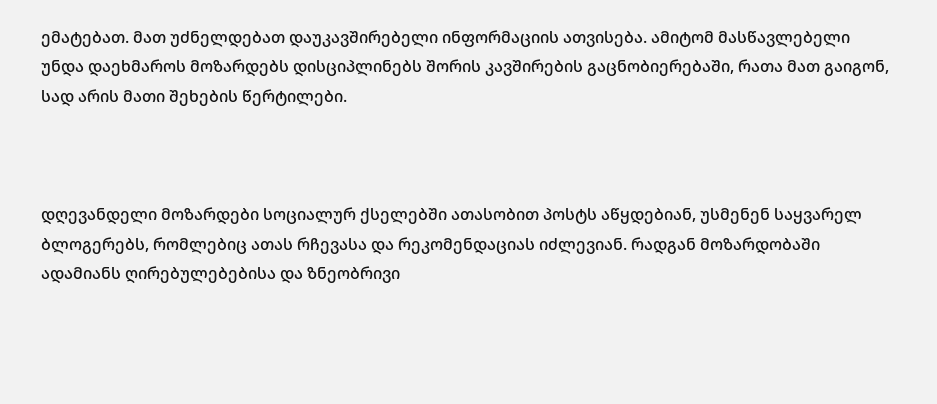ემატებათ. მათ უძნელდებათ დაუკავშირებელი ინფორმაციის ათვისება. ამიტომ მასწავლებელი უნდა დაეხმაროს მოზარდებს დისციპლინებს შორის კავშირების გაცნობიერებაში, რათა მათ გაიგონ, სად არის მათი შეხების წერტილები.



დღევანდელი მოზარდები სოციალურ ქსელებში ათასობით პოსტს აწყდებიან, უსმენენ საყვარელ ბლოგერებს, რომლებიც ათას რჩევასა და რეკომენდაციას იძლევიან. რადგან მოზარდობაში ადამიანს ღირებულებებისა და ზნეობრივი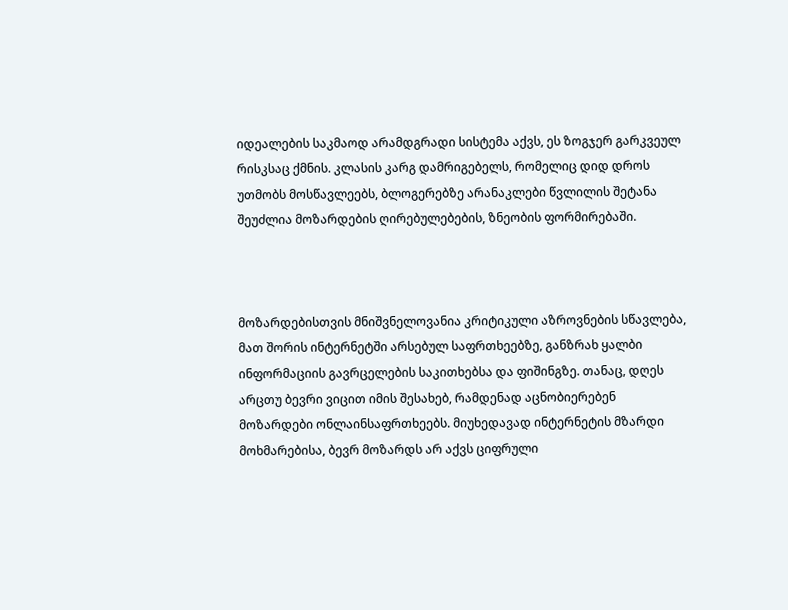იდეალების საკმაოდ არამდგრადი სისტემა აქვს, ეს ზოგჯერ გარკვეულ რისკსაც ქმნის. კლასის კარგ დამრიგებელს, რომელიც დიდ დროს უთმობს მოსწავლეებს, ბლოგერებზე არანაკლები წვლილის შეტანა შეუძლია მოზარდების ღირებულებების, ზნეობის ფორმირებაში.



მოზარდებისთვის მნიშვნელოვანია კრიტიკული აზროვნების სწავლება, მათ შორის ინტერნეტში არსებულ საფრთხეებზე, განზრახ ყალბი ინფორმაციის გავრცელების საკითხებსა და ფიშინგზე. თანაც, დღეს არცთუ ბევრი ვიცით იმის შესახებ, რამდენად აცნობიერებენ მოზარდები ონლაინსაფრთხეებს. მიუხედავად ინტერნეტის მზარდი მოხმარებისა, ბევრ მოზარდს არ აქვს ციფრული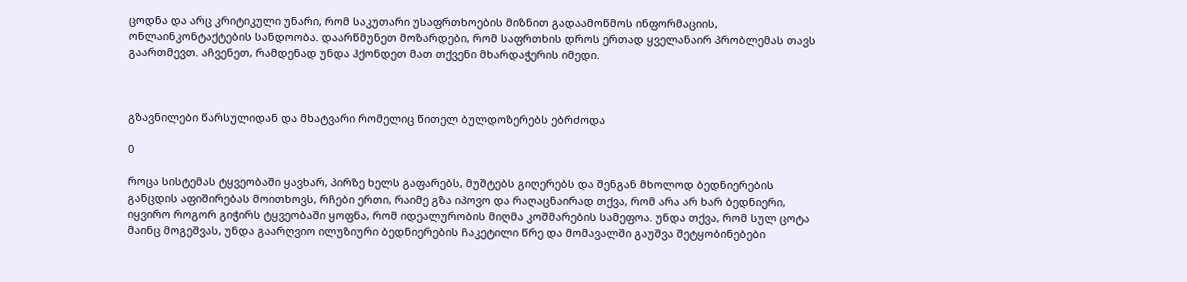ცოდნა და არც კრიტიკული უნარი, რომ საკუთარი უსაფრთხოების მიზნით გადაამოწმოს ინფორმაციის, ონლაინკონტაქტების სანდოობა. დაარწმუნეთ მოზარდები, რომ საფრთხის დროს ერთად ყველანაირ პრობლემას თავს გაართმევთ. აჩვენეთ, რამდენად უნდა ჰქონდეთ მათ თქვენი მხარდაჭერის იმედი.



გზავნილები წარსულიდან და მხატვარი რომელიც წითელ ბულდოზერებს ებრძოდა

0

როცა სისტემას ტყვეობაში ყავხარ, პირზე ხელს გაფარებს, მუშტებს გიღერებს და შენგან მხოლოდ ბედნიერების განცდის აფიშირებას მოითხოვს, რჩები ერთი, რაიმე გზა იპოვო და რაღაცნაირად თქვა, რომ არა არ ხარ ბედნიერი, იყვირო როგორ გიჭირს ტყვეობაში ყოფნა, რომ იდეალურობის მიღმა კოშმარების სამეფოა. უნდა თქვა, რომ სულ ცოტა მაინც მოგეშვას, უნდა გაარღვიო ილუზიური ბედნიერების ჩაკეტილი წრე და მომავალში გაუშვა შეტყობინებები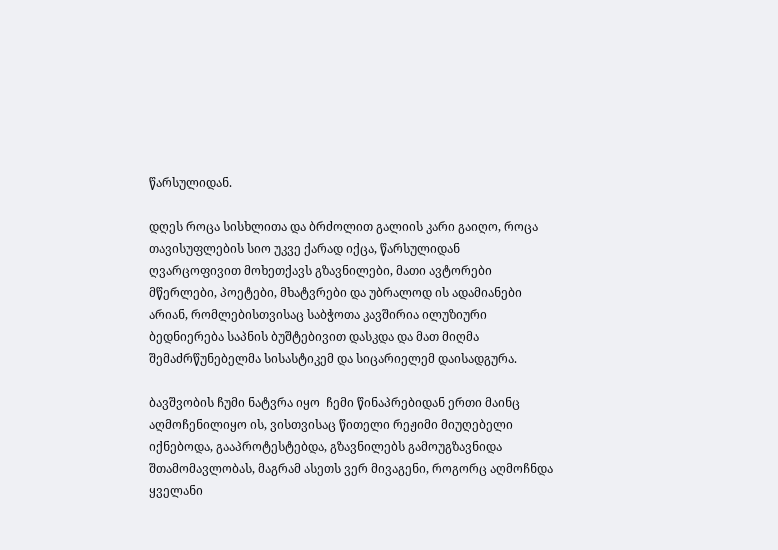წარსულიდან.

დღეს როცა სისხლითა და ბრძოლით გალიის კარი გაიღო, როცა თავისუფლების სიო უკვე ქარად იქცა, წარსულიდან ღვარცოფივით მოხეთქავს გზავნილები, მათი ავტორები მწერლები, პოეტები, მხატვრები და უბრალოდ ის ადამიანები არიან, რომლებისთვისაც საბჭოთა კავშირია ილუზიური ბედნიერება საპნის ბუშტებივით დასკდა და მათ მიღმა შემაძრწუნებელმა სისასტიკემ და სიცარიელემ დაისადგურა.

ბავშვობის ჩუმი ნატვრა იყო  ჩემი წინაპრებიდან ერთი მაინც აღმოჩენილიყო ის, ვისთვისაც წითელი რეჟიმი მიუღებელი იქნებოდა, გააპროტესტებდა, გზავნილებს გამოუგზავნიდა შთამომავლობას, მაგრამ ასეთს ვერ მივაგენი, როგორც აღმოჩნდა ყველანი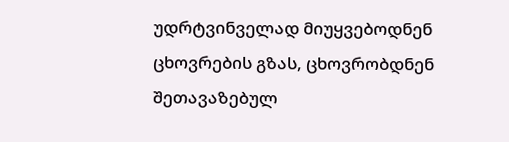უდრტვინველად მიუყვებოდნენ ცხოვრების გზას, ცხოვრობდნენ შეთავაზებულ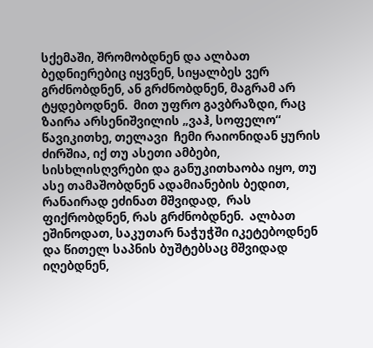სქემაში, შრომობდნენ და ალბათ ბედნიერებიც იყვნენ, სიყალბეს ვერ გრძნობდნენ, ან გრძნობდნენ, მაგრამ არ ტყდებოდნენ.  მით უფრო გავბრაზდი, რაც ზაირა არსენიშვილის „ვაჰ, სოფელო“ წავიკითხე, თელავი  ჩემი რაიონიდან ყურის ძირშია, იქ თუ ასეთი ამბები, სისხლისღვრები და განუკითხაობა იყო, თუ ასე თამაშობდნენ ადამიანების ბედით, რანაირად ეძინათ მშვიდად,  რას ფიქრობდნენ, რას გრძნობდნენ.  ალბათ ეშინოდათ, საკუთარ ნაჭუჭში იკეტებოდნენ და წითელ საპნის ბუშტებსაც მშვიდად იღებდნენ,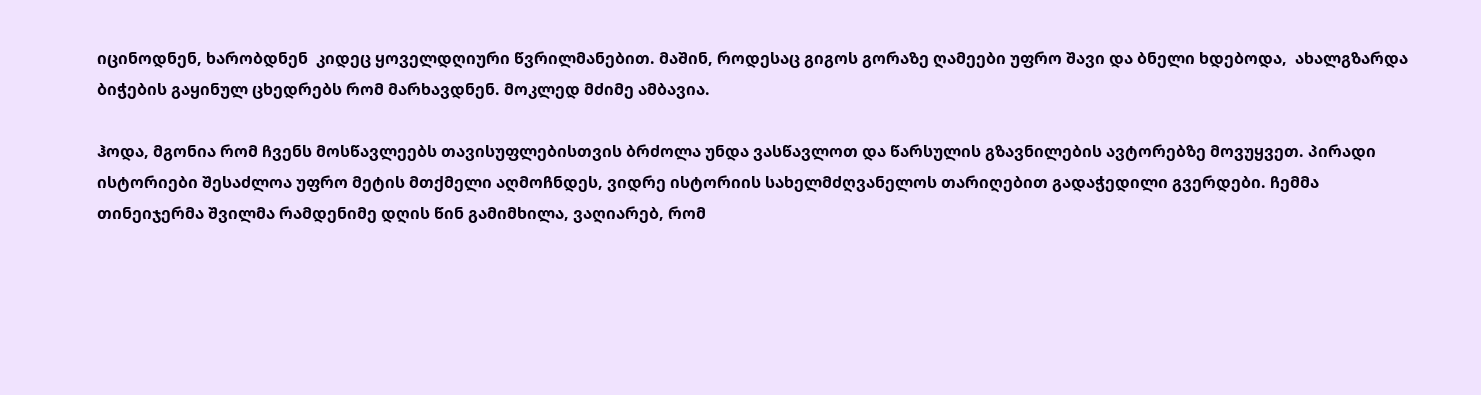იცინოდნენ, ხარობდნენ  კიდეც ყოველდღიური წვრილმანებით. მაშინ, როდესაც გიგოს გორაზე ღამეები უფრო შავი და ბნელი ხდებოდა,  ახალგზარდა ბიჭების გაყინულ ცხედრებს რომ მარხავდნენ. მოკლედ მძიმე ამბავია.

ჰოდა, მგონია რომ ჩვენს მოსწავლეებს თავისუფლებისთვის ბრძოლა უნდა ვასწავლოთ და წარსულის გზავნილების ავტორებზე მოვუყვეთ. პირადი ისტორიები შესაძლოა უფრო მეტის მთქმელი აღმოჩნდეს, ვიდრე ისტორიის სახელმძღვანელოს თარიღებით გადაჭედილი გვერდები. ჩემმა თინეიჯერმა შვილმა რამდენიმე დღის წინ გამიმხილა, ვაღიარებ, რომ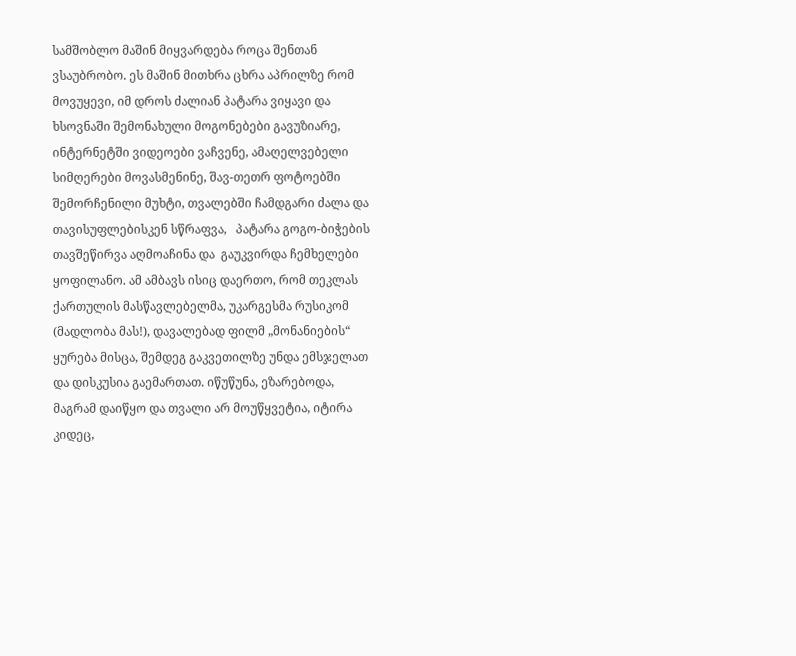სამშობლო მაშინ მიყვარდება როცა შენთან ვსაუბრობო. ეს მაშინ მითხრა ცხრა აპრილზე რომ  მოვუყევი, იმ დროს ძალიან პატარა ვიყავი და ხსოვნაში შემონახული მოგონებები გავუზიარე, ინტერნეტში ვიდეოები ვაჩვენე, ამაღელვებელი სიმღერები მოვასმენინე, შავ-თეთრ ფოტოებში შემორჩენილი მუხტი, თვალებში ჩამდგარი ძალა და თავისუფლებისკენ სწრაფვა,   პატარა გოგო-ბიჭების თავშეწირვა აღმოაჩინა და  გაუკვირდა ჩემხელები ყოფილანო. ამ ამბავს ისიც დაერთო, რომ თეკლას ქართულის მასწავლებელმა, უკარგესმა რუსიკომ (მადლობა მას!), დავალებად ფილმ „მონანიების“ ყურება მისცა, შემდეგ გაკვეთილზე უნდა ემსჯელათ და დისკუსია გაემართათ. იწუწუნა, ეზარებოდა, მაგრამ დაიწყო და თვალი არ მოუწყვეტია, იტირა კიდეც,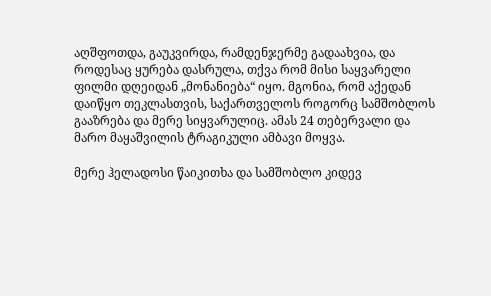აღშფოთდა, გაუკვირდა, რამდენჯერმე გადაახვია, და როდესაც ყურება დასრულა, თქვა რომ მისი საყვარელი ფილმი დღეიდან „მონანიება“ იყო. მგონია, რომ აქედან დაიწყო თეკლასთვის, საქართველოს როგორც სამშობლოს გააზრება და მერე სიყვარულიც. ამას 24 თებერვალი და მარო მაყაშვილის ტრაგიკული ამბავი მოყვა.

მერე ჰელადოსი წაიკითხა და სამშობლო კიდევ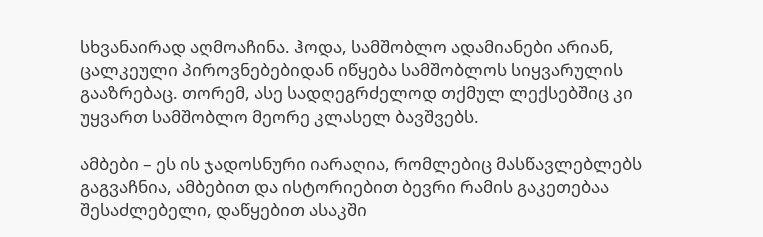სხვანაირად აღმოაჩინა. ჰოდა, სამშობლო ადამიანები არიან,  ცალკეული პიროვნებებიდან იწყება სამშობლოს სიყვარულის გააზრებაც. თორემ, ასე სადღეგრძელოდ თქმულ ლექსებშიც კი უყვართ სამშობლო მეორე კლასელ ბავშვებს.

ამბები – ეს ის ჯადოსნური იარაღია, რომლებიც მასწავლებლებს გაგვაჩნია, ამბებით და ისტორიებით ბევრი რამის გაკეთებაა შესაძლებელი, დაწყებით ასაკში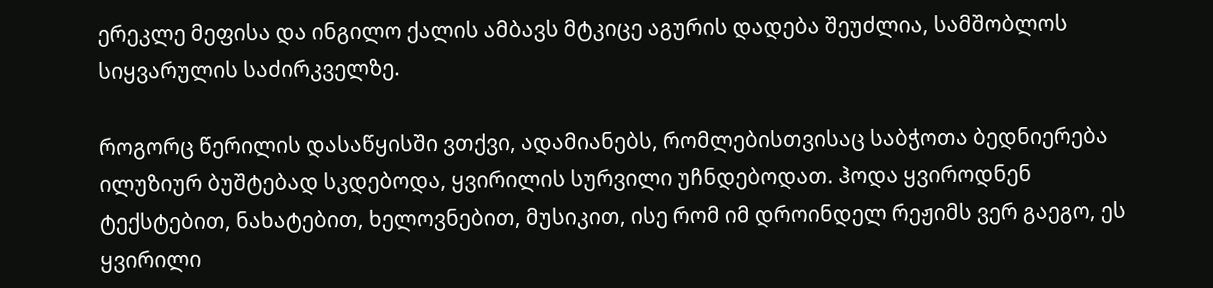ერეკლე მეფისა და ინგილო ქალის ამბავს მტკიცე აგურის დადება შეუძლია, სამშობლოს სიყვარულის საძირკველზე.

როგორც წერილის დასაწყისში ვთქვი, ადამიანებს, რომლებისთვისაც საბჭოთა ბედნიერება ილუზიურ ბუშტებად სკდებოდა, ყვირილის სურვილი უჩნდებოდათ. ჰოდა ყვიროდნენ ტექსტებით, ნახატებით, ხელოვნებით, მუსიკით, ისე რომ იმ დროინდელ რეჟიმს ვერ გაეგო, ეს ყვირილი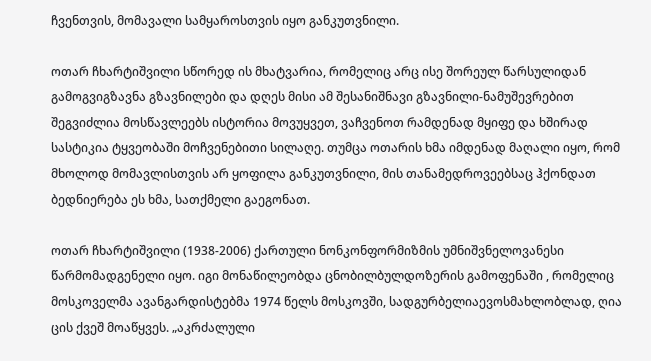ჩვენთვის, მომავალი სამყაროსთვის იყო განკუთვნილი.

ოთარ ჩხარტიშვილი სწორედ ის მხატვარია, რომელიც არც ისე შორეულ წარსულიდან გამოგვიგზავნა გზავნილები და დღეს მისი ამ შესანიშნავი გზავნილი-ნამუშევრებით შეგვიძლია მოსწავლეებს ისტორია მოვუყვეთ, ვაჩვენოთ რამდენად მყიფე და ხშირად სასტიკია ტყვეობაში მოჩვენებითი სილაღე. თუმცა ოთარის ხმა იმდენად მაღალი იყო, რომ მხოლოდ მომავლისთვის არ ყოფილა განკუთვნილი, მის თანამედროვეებსაც ჰქონდათ ბედნიერება ეს ხმა, სათქმელი გაეგონათ.

ოთარ ჩხარტიშვილი (1938-2006) ქართული ნონკონფორმიზმის უმნიშვნელოვანესი წარმომადგენელი იყო. იგი მონაწილეობდა ცნობილბულდოზერის გამოფენაში , რომელიც მოსკოველმა ავანგარდისტებმა 1974 წელს მოსკოვში, სადგურბელიაევოსმახლობლად, ღია ცის ქვეშ მოაწყვეს. „აკრძალული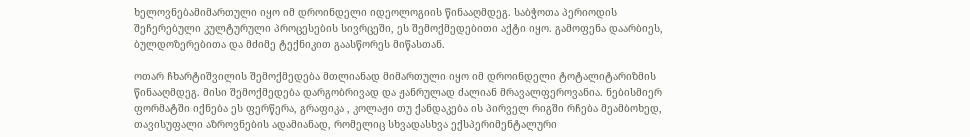ხელოვნებამიმართული იყო იმ დროინდელი იდეოლოგიის წინააღმდეგ. საბჭოთა პერიოდის შეჩერებული კულტურული პროცესების სივრცეში, ეს შემოქმედებითი აქტი იყო. გამოფენა დაარბიეს, ბულდოზერებითა და მძიმე ტექნიკით გაასწორეს მიწასთან.

ოთარ ჩხარტიშვილის შემოქმედება მთლიანად მიმართული იყო იმ დროინდელი ტოტალიტარიზმის წინააღმდეგ. მისი შემოქმედება დარგობრივად და ჟანრულად ძალიან მრავალფეროვანია. ნებისმიერ ფორმატში იქნება ეს ფერწერა, გრაფიკა , კოლაჟი თუ ქანდაკება ის პირველ რიგში რჩება მეამბოხედ, თავისუფალი აზროვნების ადამიანად, რომელიც სხვადასხვა ექსპერიმენტალური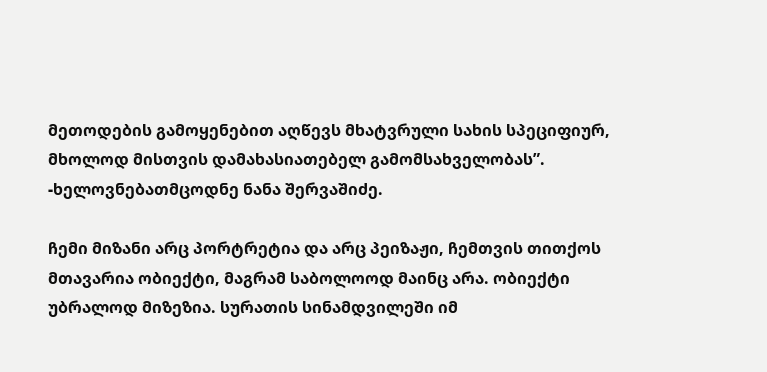მეთოდების გამოყენებით აღწევს მხატვრული სახის სპეციფიურ, მხოლოდ მისთვის დამახასიათებელ გამომსახველობას”. -ხელოვნებათმცოდნე ნანა შერვაშიძე.

ჩემი მიზანი არც პორტრეტია და არც პეიზაჟი, ჩემთვის თითქოს მთავარია ობიექტი, მაგრამ საბოლოოდ მაინც არა. ობიექტი უბრალოდ მიზეზია. სურათის სინამდვილეში იმ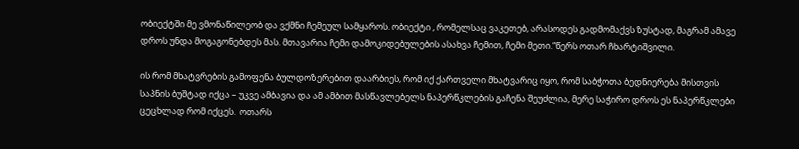ობიექტში მე ვმონაწილეობ და ვქმნი ჩემეულ სამყაროს. ობიექტი , რომელსაც ვაკეთებ, არასოდეს გადმომაქვს ზუსტად, მაგრამ ამავე დროს უნდა მოგაგონებდეს მას. მთავარია ჩემი დამოკიდებულების ასახვა ჩემით, ჩემი მეთი.“წერს ოთარ ჩხარტიშვილი.

ის რომ მხატვრების გამოფენა ბულდოზერებით დაარბიეს, რომ იქ ქართველი მხატვარიც იყო, რომ საბჭოთა ბედნიერება მისთვის საპნის ბუშტად იქცა – უკვე ამბავია და ამ ამბით მასწავლებელს ნაპერწკლების გაჩენა შეუძლია, მერე საჭირო დროს ეს ნაპერწკლები ცეცხლად რომ იქცეს.  ოთარს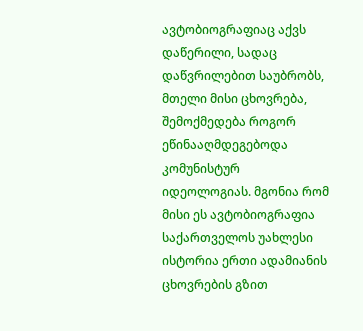ავტობიოგრაფიაც აქვს დაწერილი, სადაც დაწვრილებით საუბრობს, მთელი მისი ცხოვრება, შემოქმედება როგორ ეწინააღმდეგებოდა კომუნისტურ იდეოლოგიას. მგონია რომ მისი ეს ავტობიოგრაფია საქართველოს უახლესი ისტორია ერთი ადამიანის ცხოვრების გზით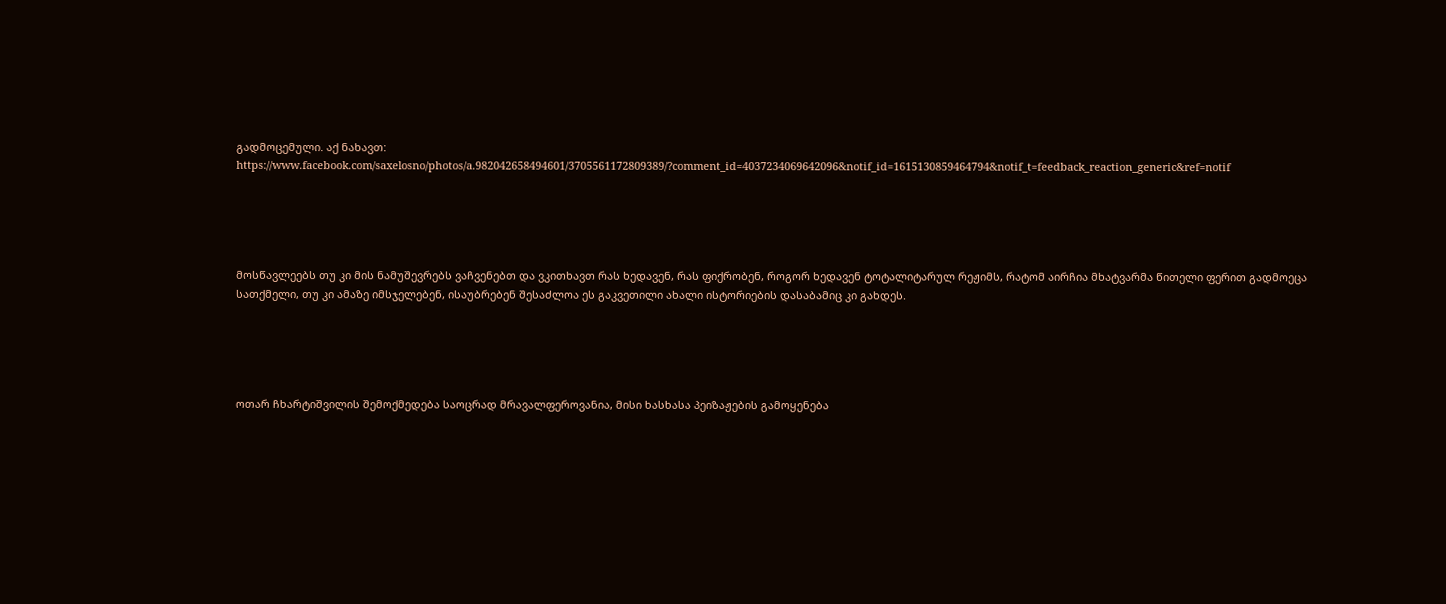გადმოცემული. აქ ნახავთ: https://www.facebook.com/saxelosno/photos/a.982042658494601/3705561172809389/?comment_id=4037234069642096&notif_id=1615130859464794&notif_t=feedback_reaction_generic&ref=notif





მოსწავლეებს თუ კი მის ნამუშევრებს ვაჩვენებთ და ვკითხავთ რას ხედავენ, რას ფიქრობენ, როგორ ხედავენ ტოტალიტარულ რეჟიმს, რატომ აირჩია მხატვარმა წითელი ფერით გადმოეცა სათქმელი, თუ კი ამაზე იმსჯელებენ, ისაუბრებენ შესაძლოა ეს გაკვეთილი ახალი ისტორიების დასაბამიც კი გახდეს.





ოთარ ჩხარტიშვილის შემოქმედება საოცრად მრავალფეროვანია, მისი ხასხასა პეიზაჟების გამოყენება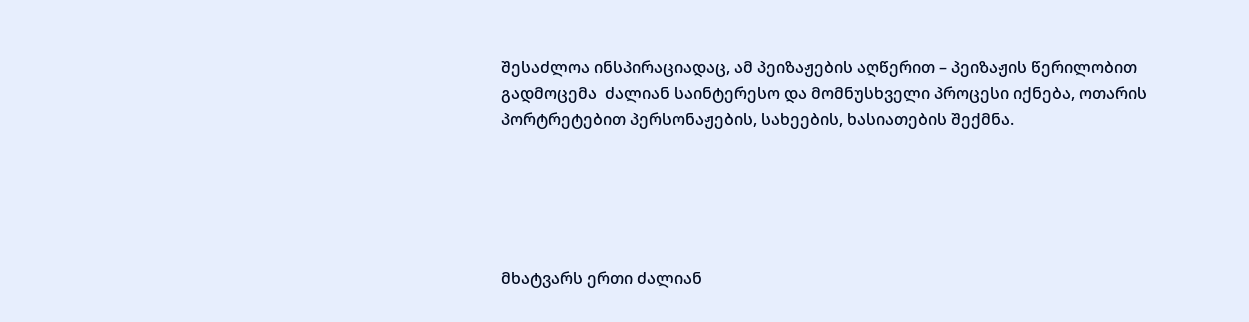შესაძლოა ინსპირაციადაც, ამ პეიზაჟების აღწერით – პეიზაჟის წერილობით გადმოცემა  ძალიან საინტერესო და მომნუსხველი პროცესი იქნება, ოთარის პორტრეტებით პერსონაჟების, სახეების, ხასიათების შექმნა.





მხატვარს ერთი ძალიან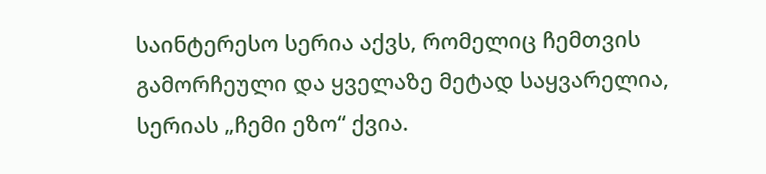საინტერესო სერია აქვს, რომელიც ჩემთვის გამორჩეული და ყველაზე მეტად საყვარელია, სერიას „ჩემი ეზო“ ქვია.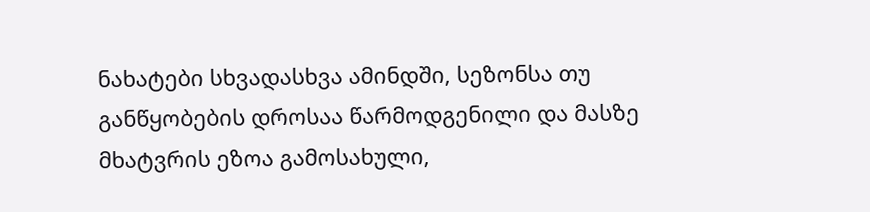ნახატები სხვადასხვა ამინდში, სეზონსა თუ განწყობების დროსაა წარმოდგენილი და მასზე მხატვრის ეზოა გამოსახული,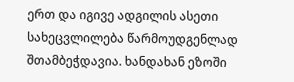ერთ და იგივე ადგილის ასეთი სახეცვლილება წარმოუდგენლად შთამბეჭდავია. ხანდახან ეზოში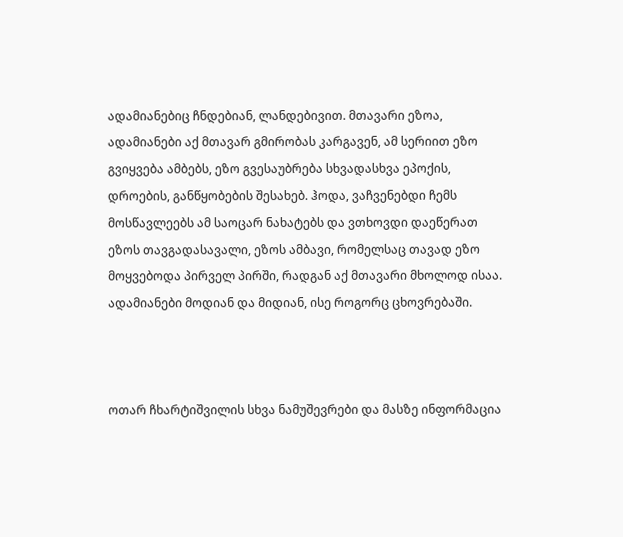ადამიანებიც ჩნდებიან, ლანდებივით. მთავარი ეზოა, ადამიანები აქ მთავარ გმირობას კარგავენ, ამ სერიით ეზო გვიყვება ამბებს, ეზო გვესაუბრება სხვადასხვა ეპოქის, დროების, განწყობების შესახებ. ჰოდა, ვაჩვენებდი ჩემს მოსწავლეებს ამ საოცარ ნახატებს და ვთხოვდი დაეწერათ ეზოს თავგადასავალი, ეზოს ამბავი, რომელსაც თავად ეზო მოყვებოდა პირველ პირში, რადგან აქ მთავარი მხოლოდ ისაა. ადამიანები მოდიან და მიდიან, ისე როგორც ცხოვრებაში.



ოთარ ჩხარტიშვილის სხვა ნამუშევრები და მასზე ინფორმაცია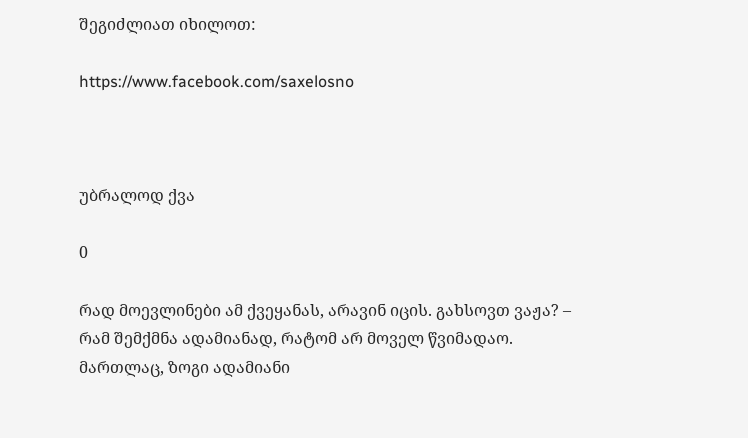შეგიძლიათ იხილოთ:

https://www.facebook.com/saxelosno



უბრალოდ ქვა

0

რად მოევლინები ამ ქვეყანას, არავინ იცის. გახსოვთ ვაჟა? – რამ შემქმნა ადამიანად, რატომ არ მოველ წვიმადაო. მართლაც, ზოგი ადამიანი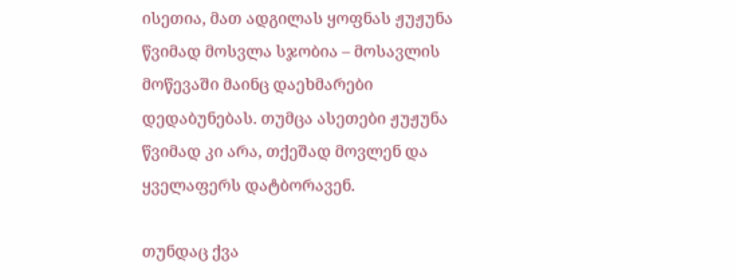ისეთია, მათ ადგილას ყოფნას ჟუჟუნა წვიმად მოსვლა სჯობია – მოსავლის მოწევაში მაინც დაეხმარები დედაბუნებას. თუმცა ასეთები ჟუჟუნა წვიმად კი არა, თქეშად მოვლენ და ყველაფერს დატბორავენ.

თუნდაც ქვა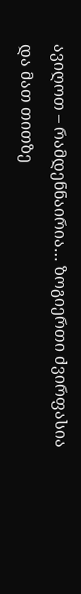ავიღოთ – რამდენნაირია… ზოგიერთი ძვირფასია და მათ თითზე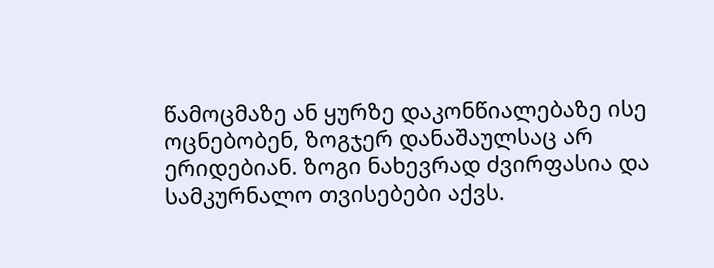წამოცმაზე ან ყურზე დაკონწიალებაზე ისე ოცნებობენ, ზოგჯერ დანაშაულსაც არ ერიდებიან. ზოგი ნახევრად ძვირფასია და სამკურნალო თვისებები აქვს.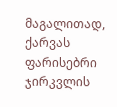მაგალითად, ქარვას ფარისებრი ჯირკვლის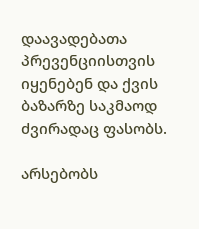დაავადებათა პრევენციისთვის იყენებენ და ქვის ბაზარზე საკმაოდ ძვირადაც ფასობს.

არსებობს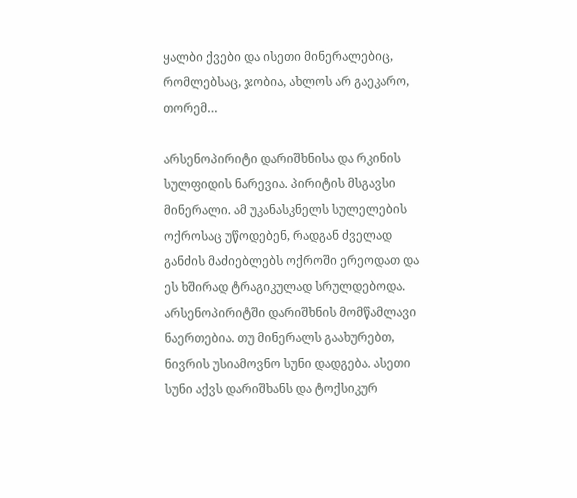ყალბი ქვები და ისეთი მინერალებიც, რომლებსაც, ჯობია, ახლოს არ გაეკარო, თორემ…

არსენოპირიტი დარიშხნისა და რკინის სულფიდის ნარევია. პირიტის მსგავსი მინერალი. ამ უკანასკნელს სულელების ოქროსაც უწოდებენ, რადგან ძველად განძის მაძიებლებს ოქროში ერეოდათ და ეს ხშირად ტრაგიკულად სრულდებოდა. არსენოპირიტში დარიშხნის მომწამლავი ნაერთებია. თუ მინერალს გაახურებთ, ნივრის უსიამოვნო სუნი დადგება. ასეთი სუნი აქვს დარიშხანს და ტოქსიკურ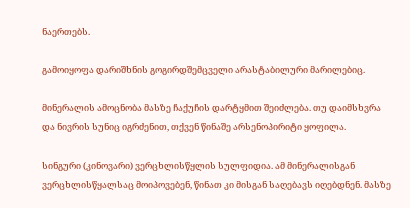ნაერთებს.

გამოიყოფა დარიშხნის გოგირდშემცველი არასტაბილური მარილებიც.

მინერალის ამოცნობა მასზე ჩაქუჩის დარტყმით შეიძლება. თუ დაიმსხვრა და ნივრის სუნიც იგრძენით, თქვენ წინაშე არსენოპირიტი ყოფილა.

სინგური (კინოვარი) ვერცხლისწყლის სულფიდია. ამ მინერალისგან ვერცხლისწყალსაც მოიპოვებენ, წინათ კი მისგან საღებავს იღებდნენ. მასზე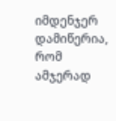იმდენჯერ დამიწერია, რომ ამჯერად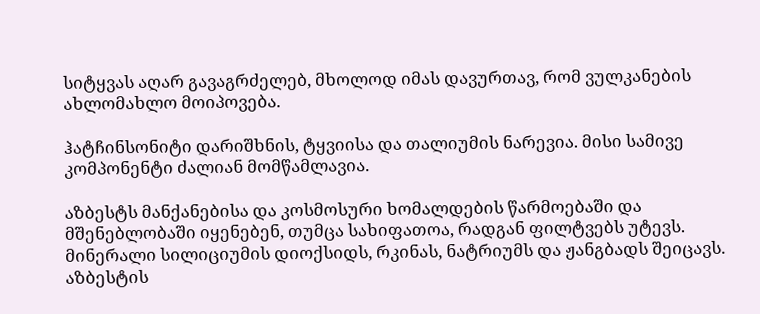სიტყვას აღარ გავაგრძელებ, მხოლოდ იმას დავურთავ, რომ ვულკანების ახლომახლო მოიპოვება.

ჰატჩინსონიტი დარიშხნის, ტყვიისა და თალიუმის ნარევია. მისი სამივე კომპონენტი ძალიან მომწამლავია.

აზბესტს მანქანებისა და კოსმოსური ხომალდების წარმოებაში და მშენებლობაში იყენებენ, თუმცა სახიფათოა, რადგან ფილტვებს უტევს. მინერალი სილიციუმის დიოქსიდს, რკინას, ნატრიუმს და ჟანგბადს შეიცავს. აზბესტის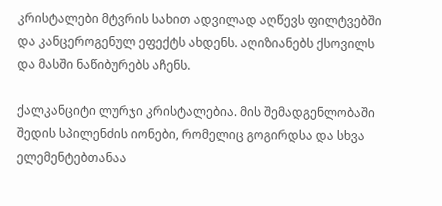კრისტალები მტვრის სახით ადვილად აღწევს ფილტვებში და კანცეროგენულ ეფექტს ახდენს. აღიზიანებს ქსოვილს და მასში ნაწიბურებს აჩენს.

ქალკანციტი ლურჯი კრისტალებია. მის შემადგენლობაში შედის სპილენძის იონები, რომელიც გოგირდსა და სხვა ელემენტებთანაა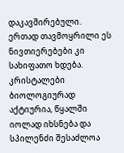დაკავშირებული. ერთად თავმოყრილი ეს ნივთიერებები კი სახიფათო ხდება. კრისტალები ბიოლოგიურად აქტიურია, წყალში იოლად იხსნება და სპილენძი შესაძლოა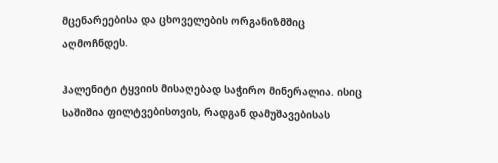მცენარეებისა და ცხოველების ორგანიზმშიც აღმოჩნდეს.

ჰალენიტი ტყვიის მისაღებად საჭირო მინერალია. ისიც საშიშია ფილტვებისთვის, რადგან დამუშავებისას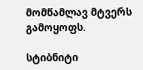მომწამლავ მტვერს გამოყოფს.

სტიბნიტი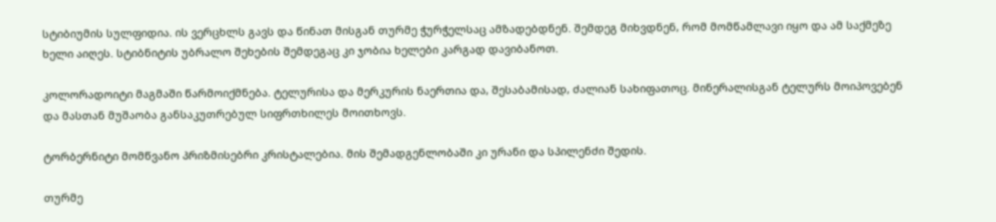სტიბიუმის სულფიდია. ის ვერცხლს გავს და წინათ მისგან თურმე ჭურჭელსაც ამზადებდნენ. შემდეგ მიხვდნენ, რომ მომწამლავი იყო და ამ საქმეზე ხელი აიღეს. სტიბნიტის უბრალო შეხების შემდეგაც კი ჯობია ხელები კარგად დავიბანოთ.

კოლორადოიტი მაგმაში წარმოიქმნება. ტელურისა და მერკურის ნაერთია და, შესაბამისად, ძალიან სახიფათოც. მინერალისგან ტელურს მოიპოვებენ და მასთან მუშაობა განსაკუთრებულ სიფრთხილეს მოითხოვს.

ტორბერნიტი მომწვანო პრიზმისებრი კრისტალებია. მის შემადგენლობაში კი ურანი და სპილენძი შედის.

თურმე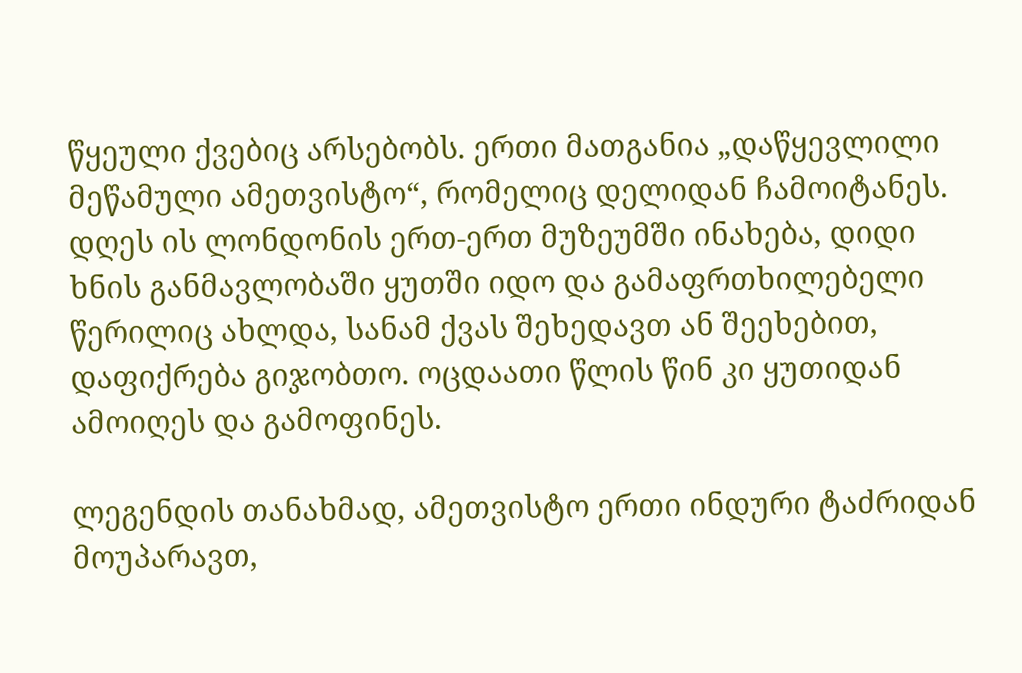წყეული ქვებიც არსებობს. ერთი მათგანია „დაწყევლილი მეწამული ამეთვისტო“, რომელიც დელიდან ჩამოიტანეს. დღეს ის ლონდონის ერთ-ერთ მუზეუმში ინახება, დიდი ხნის განმავლობაში ყუთში იდო და გამაფრთხილებელი წერილიც ახლდა, სანამ ქვას შეხედავთ ან შეეხებით, დაფიქრება გიჯობთო. ოცდაათი წლის წინ კი ყუთიდან ამოიღეს და გამოფინეს.

ლეგენდის თანახმად, ამეთვისტო ერთი ინდური ტაძრიდან მოუპარავთ,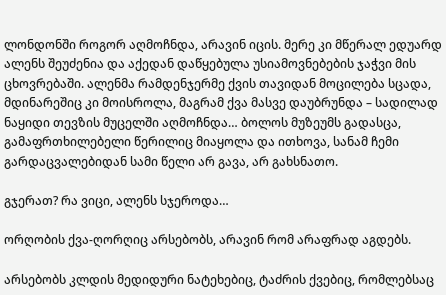ლონდონში როგორ აღმოჩნდა, არავინ იცის. მერე კი მწერალ ედუარდ ალენს შეუძენია და აქედან დაწყებულა უსიამოვნებების ჯაჭვი მის ცხოვრებაში. ალენმა რამდენჯერმე ქვის თავიდან მოცილება სცადა, მდინარეშიც კი მოისროლა, მაგრამ ქვა მასვე დაუბრუნდა – სადილად ნაყიდი თევზის მუცელში აღმოჩნდა… ბოლოს მუზეუმს გადასცა, გამაფრთხილებელი წერილიც მიაყოლა და ითხოვა, სანამ ჩემი გარდაცვალებიდან სამი წელი არ გავა, არ გახსნათო.

გჯერათ? რა ვიცი, ალენს სჯეროდა…

ორღობის ქვა-ღორღიც არსებობს, არავინ რომ არაფრად აგდებს.

არსებობს კლდის მედიდური ნატეხებიც, ტაძრის ქვებიც, რომლებსაც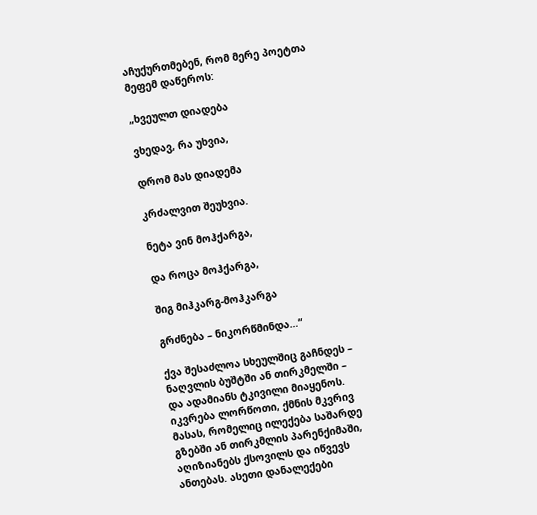აჩუქურთმებენ, რომ მერე პოეტთა მეფემ დაწეროს:

„ხვეულთ დიადება

ვხედავ, რა უხვია,

დრომ მას დიადემა

კრძალვით შეუხვია.

ნეტა ვინ მოჰქარგა,

და როცა მოჰქარგა,

შიგ მიჰკარგ-მოჰკარგა

გრძნება – ნიკორწმინდა…“

ქვა შესაძლოა სხეულშიც გაჩნდეს – ნაღვლის ბუშტში ან თირკმელში – და ადამიანს ტკივილი მიაყენოს. იკვრება ლორწოთი, ქმნის მკვრივ მასას, რომელიც ილექება საშარდე გზებში ან თირკმლის პარენქიმაში, აღიზიანებს ქსოვილს და იწვევს ანთებას. ასეთი დანალექები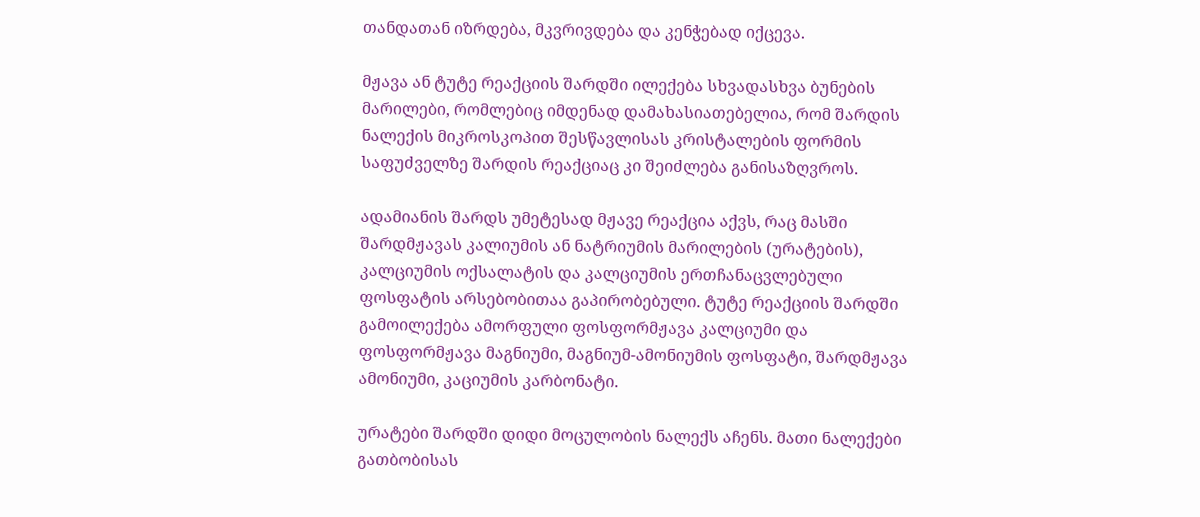თანდათან იზრდება, მკვრივდება და კენჭებად იქცევა.

მჟავა ან ტუტე რეაქციის შარდში ილექება სხვადასხვა ბუნების მარილები, რომლებიც იმდენად დამახასიათებელია, რომ შარდის ნალექის მიკროსკოპით შესწავლისას კრისტალების ფორმის საფუძველზე შარდის რეაქციაც კი შეიძლება განისაზღვროს.

ადამიანის შარდს უმეტესად მჟავე რეაქცია აქვს, რაც მასში შარდმჟავას კალიუმის ან ნატრიუმის მარილების (ურატების), კალციუმის ოქსალატის და კალციუმის ერთჩანაცვლებული ფოსფატის არსებობითაა გაპირობებული. ტუტე რეაქციის შარდში გამოილექება ამორფული ფოსფორმჟავა კალციუმი და ფოსფორმჟავა მაგნიუმი, მაგნიუმ-ამონიუმის ფოსფატი, შარდმჟავა ამონიუმი, კაციუმის კარბონატი.

ურატები შარდში დიდი მოცულობის ნალექს აჩენს. მათი ნალექები გათბობისას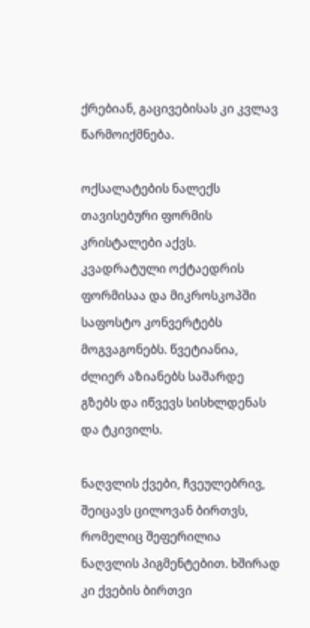ქრებიან, გაცივებისას კი კვლავ წარმოიქმნება.

ოქსალატების ნალექს თავისებური ფორმის კრისტალები აქვს. კვადრატული ოქტაედრის ფორმისაა და მიკროსკოპში საფოსტო კონვერტებს მოგვაგონებს. წვეტიანია, ძლიერ აზიანებს საშარდე გზებს და იწვევს სისხლდენას და ტკივილს.

ნაღვლის ქვები, ჩვეულებრივ, შეიცავს ცილოვან ბირთვს, რომელიც შეფერილია ნაღვლის პიგმენტებით. ხშირად კი ქვების ბირთვი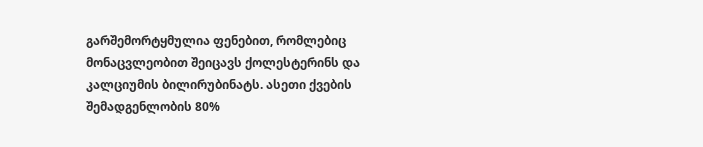გარშემორტყმულია ფენებით, რომლებიც მონაცვლეობით შეიცავს ქოლესტერინს და კალციუმის ბილირუბინატს. ასეთი ქვების შემადგენლობის 80%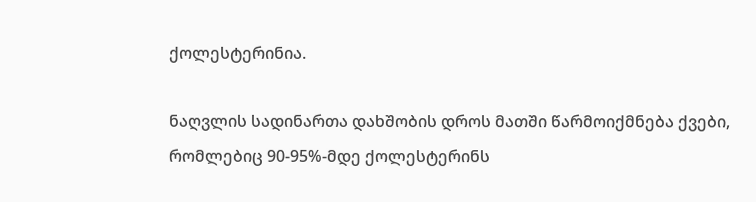ქოლესტერინია.

ნაღვლის სადინართა დახშობის დროს მათში წარმოიქმნება ქვები, რომლებიც 90-95%-მდე ქოლესტერინს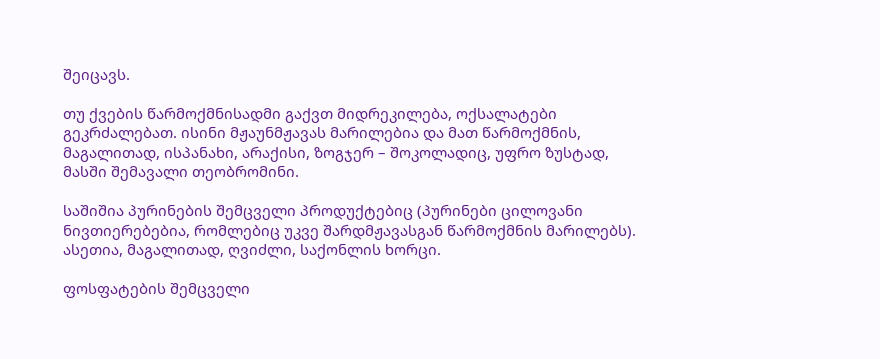შეიცავს.

თუ ქვების წარმოქმნისადმი გაქვთ მიდრეკილება, ოქსალატები გეკრძალებათ. ისინი მჟაუნმჟავას მარილებია და მათ წარმოქმნის, მაგალითად, ისპანახი, არაქისი, ზოგჯერ – შოკოლადიც, უფრო ზუსტად, მასში შემავალი თეობრომინი.

საშიშია პურინების შემცველი პროდუქტებიც (პურინები ცილოვანი ნივთიერებებია, რომლებიც უკვე შარდმჟავასგან წარმოქმნის მარილებს). ასეთია, მაგალითად, ღვიძლი, საქონლის ხორცი.

ფოსფატების შემცველი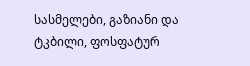სასმელები, გაზიანი და ტკბილი, ფოსფატურ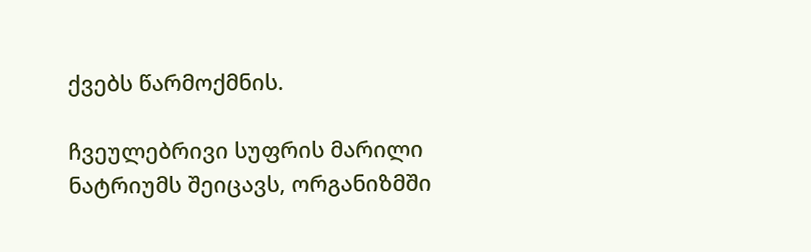ქვებს წარმოქმნის.

ჩვეულებრივი სუფრის მარილი ნატრიუმს შეიცავს, ორგანიზმში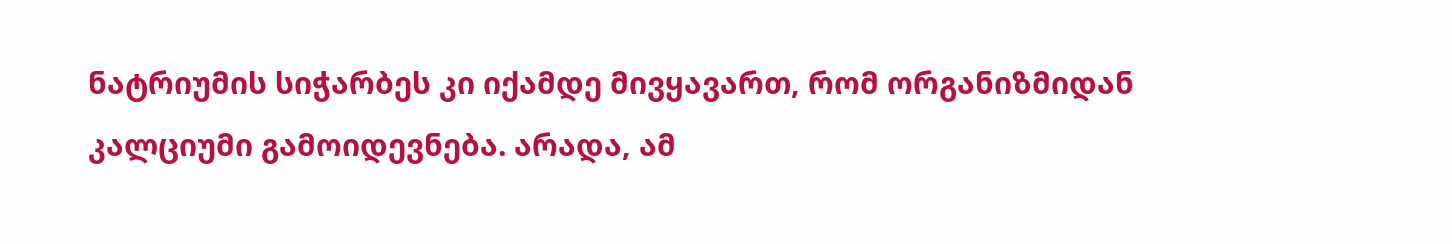ნატრიუმის სიჭარბეს კი იქამდე მივყავართ, რომ ორგანიზმიდან კალციუმი გამოიდევნება. არადა, ამ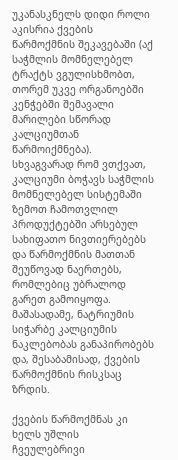უკანასკნელს დიდი როლი აკისრია ქვების წარმოქმნის შეკავებაში (აქ საჭმლის მომნელებელ ტრაქტს ვგულისხმობთ, თორემ უკვე ორგანოებში კენჭებში შემავალი მარილები სწორად კალციუმთან წარმოიქმნება). სხვაგვარად რომ ვთქვათ, კალციუმი ბოჭავს საჭმლის მომნელებელ სისტემაში ზემოთ ჩამოთვლილ პროდუქტებში არსებულ სახიფათო ნივთიერებებს და წარმოქმნის მათთან შეუწოვად ნაერთებს, რომლებიც უბრალოდ გარეთ გამოიყოფა. მაშასადამე, ნატრიუმის სიჭარბე კალციუმის ნაკლებობას განაპირობებს და, შესაბამისად, ქვების წარმოქმნის რისკსაც ზრდის.

ქვების წარმოქმნას კი ხელს უშლის ჩვეულებრივი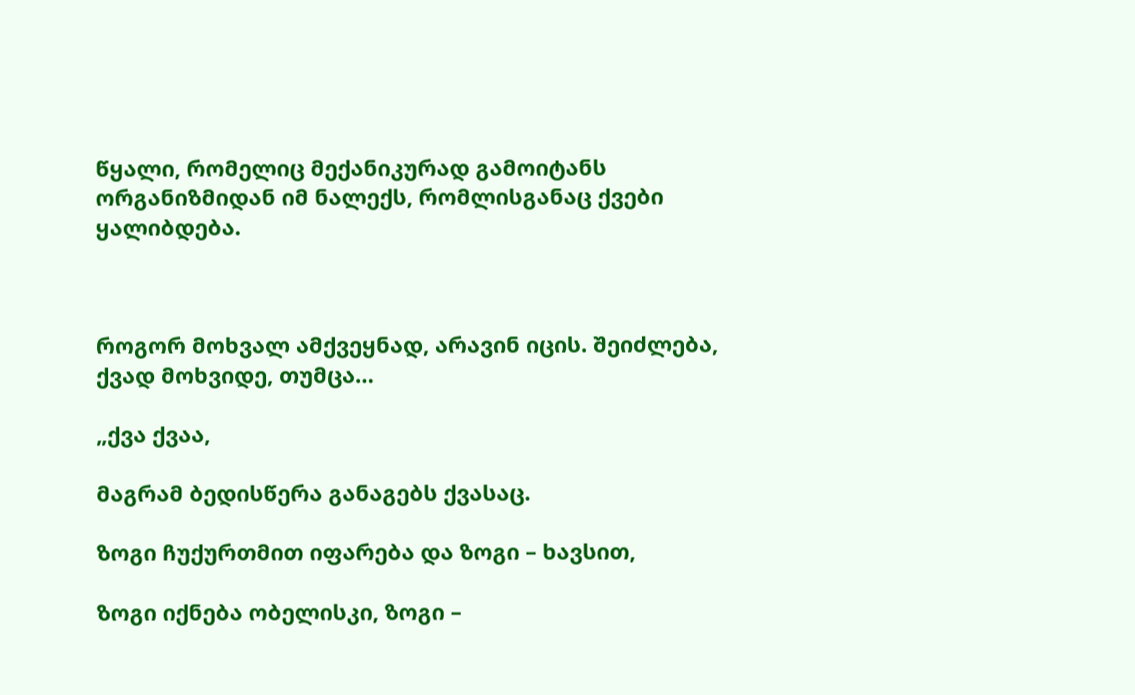წყალი, რომელიც მექანიკურად გამოიტანს ორგანიზმიდან იმ ნალექს, რომლისგანაც ქვები ყალიბდება.



როგორ მოხვალ ამქვეყნად, არავინ იცის. შეიძლება, ქვად მოხვიდე, თუმცა…

„ქვა ქვაა,

მაგრამ ბედისწერა განაგებს ქვასაც.

ზოგი ჩუქურთმით იფარება და ზოგი – ხავსით,

ზოგი იქნება ობელისკი, ზოგი –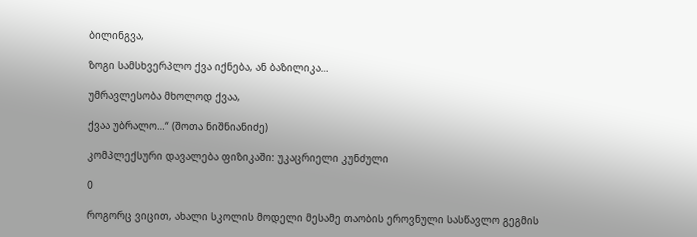ბილინგვა,

ზოგი სამსხვერპლო ქვა იქნება, ან ბაზილიკა…

უმრავლესობა მხოლოდ ქვაა,

ქვაა უბრალო…“ (შოთა ნიშნიანიძე)

კომპლექსური დავალება ფიზიკაში: უკაცრიელი კუნძული

0

როგორც ვიცით, ახალი სკოლის მოდელი მესამე თაობის ეროვნული სასწავლო გეგმის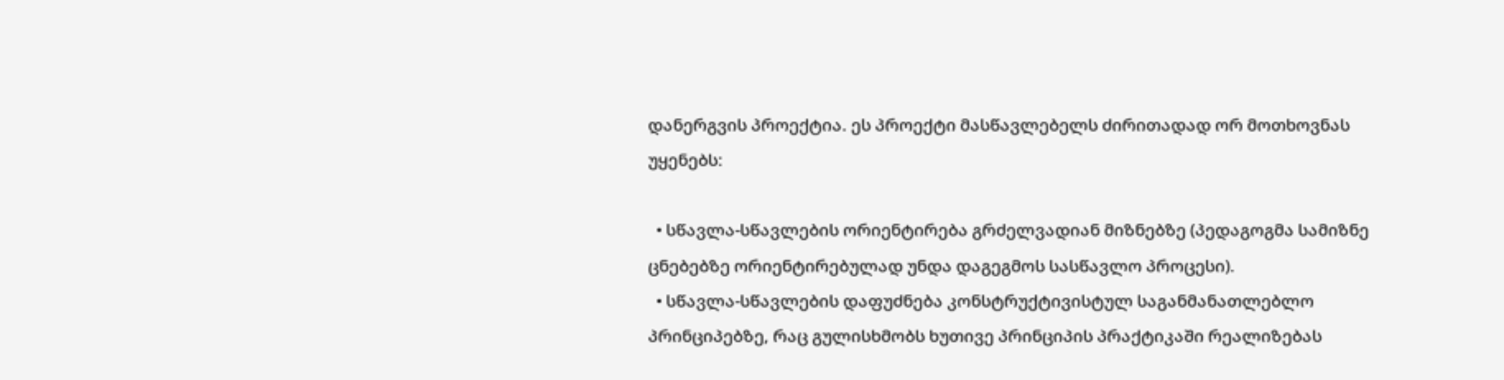დანერგვის პროექტია. ეს პროექტი მასწავლებელს ძირითადად ორ მოთხოვნას უყენებს:

  • სწავლა-სწავლების ორიენტირება გრძელვადიან მიზნებზე (პედაგოგმა სამიზნე ცნებებზე ორიენტირებულად უნდა დაგეგმოს სასწავლო პროცესი).
  • სწავლა-სწავლების დაფუძნება კონსტრუქტივისტულ საგანმანათლებლო პრინციპებზე, რაც გულისხმობს ხუთივე პრინციპის პრაქტიკაში რეალიზებას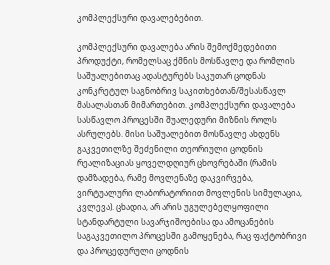კომპლექსური დავალებებით.

კომპლექსური დავალება არის შემოქმედებითი პროდუქტი, რომელსაც ქმნის მოსწავლე და რომლის საშუალებითაც ადასტურებს საკუთარ ცოდნას კონკრეტულ საგნობრივ საკითხებთან/შესასწავლ მასალასთან მიმართებით. კომპლექსური დავალება სასწავლო პროცესში შუალედური მიზნის როლს ასრულებს. მისი საშუალებით მოსწავლე ახდენს გაკვეთილზე შეძენილი თეორიული ცოდნის რეალიზაციას ყოველდღიურ ცხოვრებაში (რამის დამზადება, რამე მოვლენაზე დაკვირვება, ვირტუალური ლაბორატორიით მოვლენის სიმულაცია, კვლევა). ცხადია, არ არის უგულებელყოფილი სტანდარტული სავარჯიშოებისა და ამოცანების საგაკვეთილო პროცესში გამოყენება, რაც ფაქტობრივი და პროცედურული ცოდნის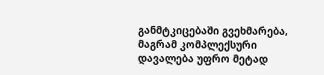განმტკიცებაში გვეხმარება, მაგრამ კომპლექსური დავალება უფრო მეტად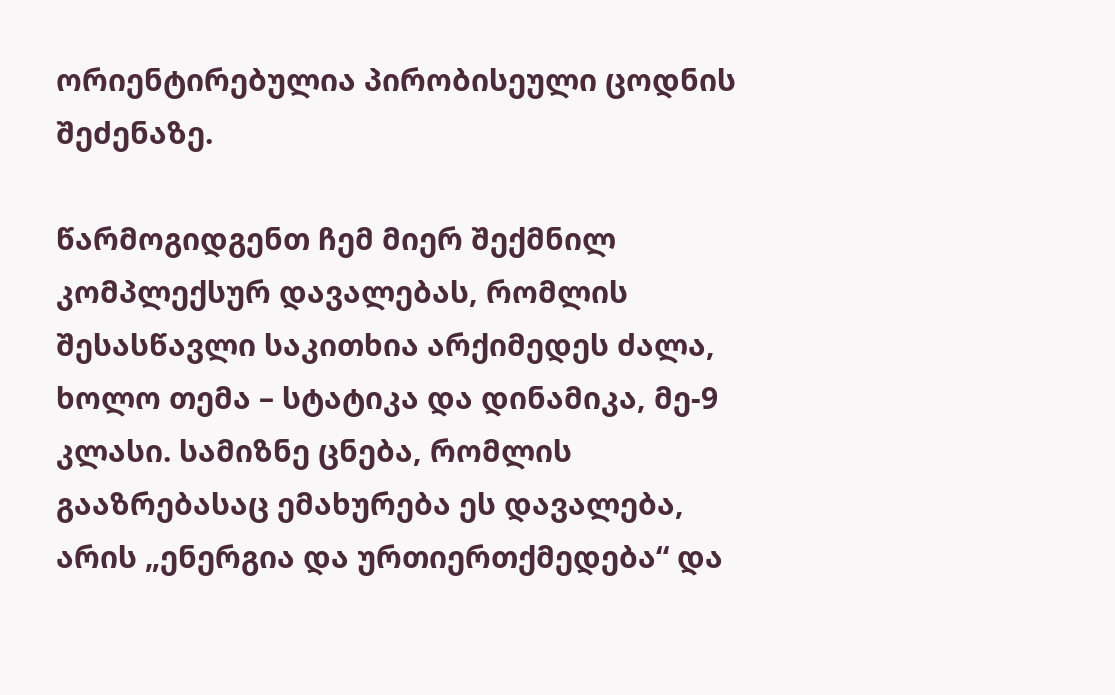ორიენტირებულია პირობისეული ცოდნის შეძენაზე.

წარმოგიდგენთ ჩემ მიერ შექმნილ კომპლექსურ დავალებას, რომლის შესასწავლი საკითხია არქიმედეს ძალა, ხოლო თემა – სტატიკა და დინამიკა, მე-9 კლასი. სამიზნე ცნება, რომლის გააზრებასაც ემახურება ეს დავალება, არის „ენერგია და ურთიერთქმედება“ და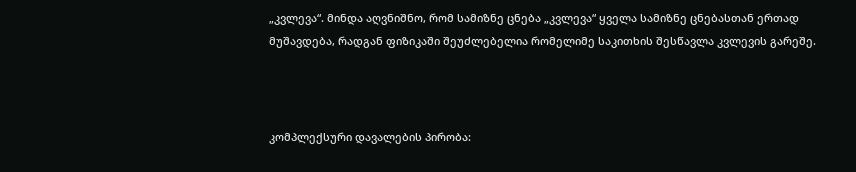„კვლევა“. მინდა აღვნიშნო, რომ სამიზნე ცნება „კვლევა“ ყველა სამიზნე ცნებასთან ერთად მუშავდება, რადგან ფიზიკაში შეუძლებელია რომელიმე საკითხის შესწავლა კვლევის გარეშე.



კომპლექსური დავალების პირობა: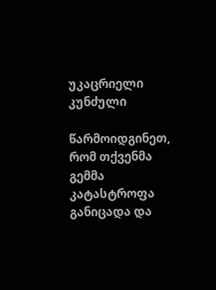უკაცრიელი კუნძული

წარმოიდგინეთ, რომ თქვენმა გემმა კატასტროფა განიცადა და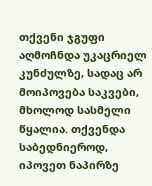თქვენი ჯგუფი აღმოჩნდა უკაცრიელ კუნძულზე, სადაც არ მოიპოვება საკვები, მხოლოდ სასმელი წყალია. თქვენდა საბედნიეროდ, იპოვეთ ნაპირზე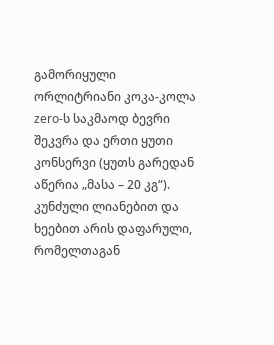გამორიყული ორლიტრიანი კოკა-კოლა zero-ს საკმაოდ ბევრი შეკვრა და ერთი ყუთი კონსერვი (ყუთს გარედან აწერია „მასა – 20 კგ“). კუნძული ლიანებით და ხეებით არის დაფარული, რომელთაგან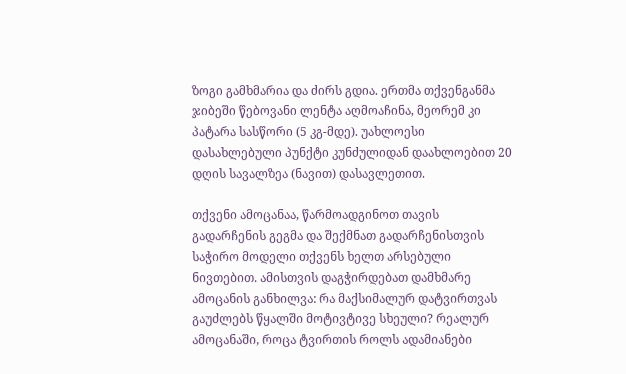ზოგი გამხმარია და ძირს გდია. ერთმა თქვენგანმა ჯიბეში წებოვანი ლენტა აღმოაჩინა, მეორემ კი პატარა სასწორი (5 კგ-მდე). უახლოესი დასახლებული პუნქტი კუნძულიდან დაახლოებით 20 დღის სავალზეა (ნავით) დასავლეთით.

თქვენი ამოცანაა, წარმოადგინოთ თავის გადარჩენის გეგმა და შექმნათ გადარჩენისთვის საჭირო მოდელი თქვენს ხელთ არსებული ნივთებით. ამისთვის დაგჭირდებათ დამხმარე ამოცანის განხილვა: რა მაქსიმალურ დატვირთვას გაუძლებს წყალში მოტივტივე სხეული? რეალურ ამოცანაში, როცა ტვირთის როლს ადამიანები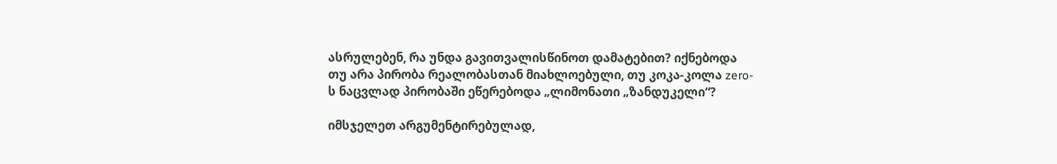ასრულებენ, რა უნდა გავითვალისწინოთ დამატებით? იქნებოდა თუ არა პირობა რეალობასთან მიახლოებული, თუ კოკა-კოლა zero-ს ნაცვლად პირობაში ეწერებოდა „ლიმონათი „ზანდუკელი“?

იმსჯელეთ არგუმენტირებულად,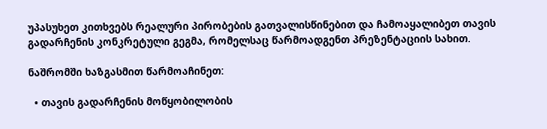უპასუხეთ კითხვებს რეალური პირობების გათვალისწინებით და ჩამოაყალიბეთ თავის გადარჩენის კონკრეტული გეგმა, რომელსაც წარმოადგენთ პრეზენტაციის სახით.

ნაშრომში ხაზგასმით წარმოაჩინეთ:

  • თავის გადარჩენის მოწყობილობის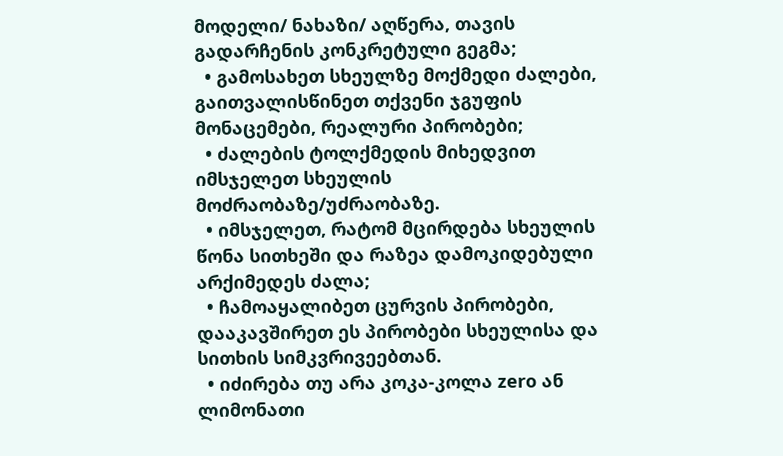მოდელი/ ნახაზი/ აღწერა, თავის გადარჩენის კონკრეტული გეგმა;
  • გამოსახეთ სხეულზე მოქმედი ძალები, გაითვალისწინეთ თქვენი ჯგუფის მონაცემები, რეალური პირობები;
  • ძალების ტოლქმედის მიხედვით იმსჯელეთ სხეულის მოძრაობაზე/უძრაობაზე.
  • იმსჯელეთ, რატომ მცირდება სხეულის წონა სითხეში და რაზეა დამოკიდებული არქიმედეს ძალა;
  • ჩამოაყალიბეთ ცურვის პირობები, დააკავშირეთ ეს პირობები სხეულისა და სითხის სიმკვრივეებთან.
  • იძირება თუ არა კოკა-კოლა zero ან ლიმონათი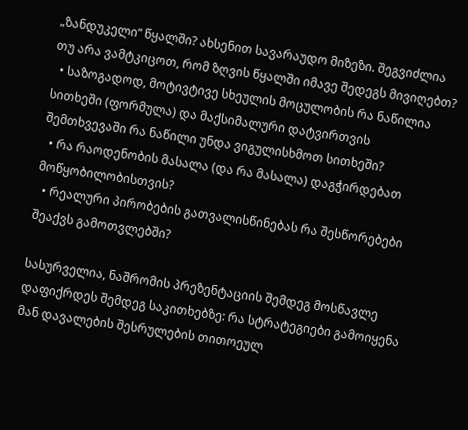„ზანდუკელი“ წყალში? ახსენით სავარაუდო მიზეზი. შეგვიძლია თუ არა ვამტკიცოთ, რომ ზღვის წყალში იმავე შედეგს მივიღებთ?
  • საზოგადოდ, მოტივტივე სხეულის მოცულობის რა ნაწილია სითხეში (ფორმულა) და მაქსიმალური დატვირთვის შემთხვევაში რა ნაწილი უნდა ვიგულისხმოთ სითხეში?
  • რა რაოდენობის მასალა (და რა მასალა) დაგჭირდებათ მოწყობილობისთვის?
  • რეალური პირობების გათვალისწინებას რა შესწორებები შეაქვს გამოთვლებში?

სასურველია, ნაშრომის პრეზენტაციის შემდეგ მოსწავლე დაფიქრდეს შემდეგ საკითხებზე: რა სტრატეგიები გამოიყენა მან დავალების შესრულების თითოეულ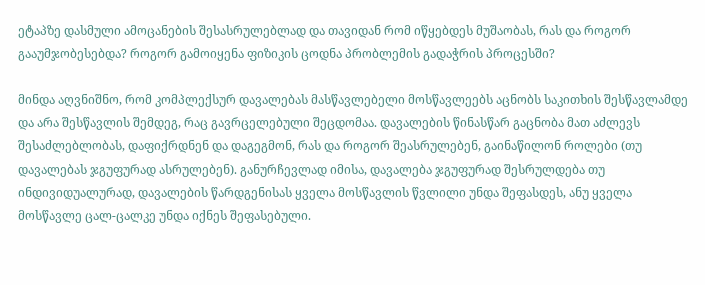ეტაპზე დასმული ამოცანების შესასრულებლად და თავიდან რომ იწყებდეს მუშაობას, რას და როგორ გააუმჯობესებდა? როგორ გამოიყენა ფიზიკის ცოდნა პრობლემის გადაჭრის პროცესში?

მინდა აღვნიშნო, რომ კომპლექსურ დავალებას მასწავლებელი მოსწავლეებს აცნობს საკითხის შესწავლამდე და არა შესწავლის შემდეგ, რაც გავრცელებული შეცდომაა. დავალების წინასწარ გაცნობა მათ აძლევს შესაძლებლობას, დაფიქრდნენ და დაგეგმონ, რას და როგორ შეასრულებენ, გაინაწილონ როლები (თუ დავალებას ჯგუფურად ასრულებენ). განურჩევლად იმისა, დავალება ჯგუფურად შესრულდება თუ ინდივიდუალურად, დავალების წარდგენისას ყველა მოსწავლის წვლილი უნდა შეფასდეს, ანუ ყველა მოსწავლე ცალ-ცალკე უნდა იქნეს შეფასებული.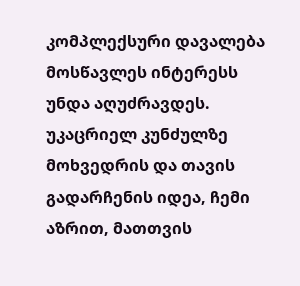კომპლექსური დავალება მოსწავლეს ინტერესს უნდა აღუძრავდეს. უკაცრიელ კუნძულზე მოხვედრის და თავის გადარჩენის იდეა, ჩემი აზრით, მათთვის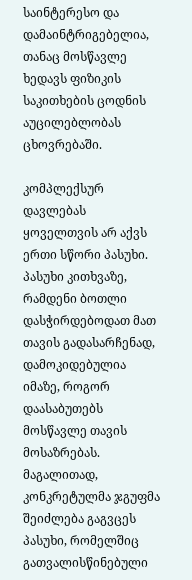საინტერესო და დამაინტრიგებელია, თანაც მოსწავლე ხედავს ფიზიკის საკითხების ცოდნის აუცილებლობას ცხოვრებაში.

კომპლექსურ დავლებას ყოველთვის არ აქვს ერთი სწორი პასუხი. პასუხი კითხვაზე, რამდენი ბოთლი დასჭირდებოდათ მათ თავის გადასარჩენად, დამოკიდებულია იმაზე, როგორ დაასაბუთებს მოსწავლე თავის მოსაზრებას. მაგალითად, კონკრეტულმა ჯგუფმა შეიძლება გაგვცეს პასუხი, რომელშიც გათვალისწინებული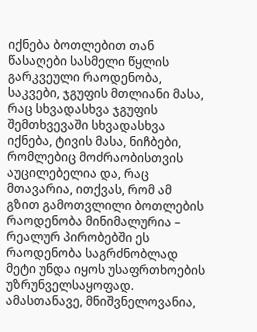იქნება ბოთლებით თან წასაღები სასმელი წყლის გარკვეული რაოდენობა, საკვები, ჯგუფის მთლიანი მასა, რაც სხვადასხვა ჯგუფის შემთხვევაში სხვადასხვა იქნება, ტივის მასა, ნიჩბები, რომლებიც მოძრაობისთვის აუცილებელია და, რაც მთავარია, ითქვას, რომ ამ გზით გამოთვლილი ბოთლების რაოდენობა მინიმალურია – რეალურ პირობებში ეს რაოდენობა საგრძნობლად მეტი უნდა იყოს უსაფრთხოების უზრუნველსაყოფად. ამასთანავე, მნიშვნელოვანია,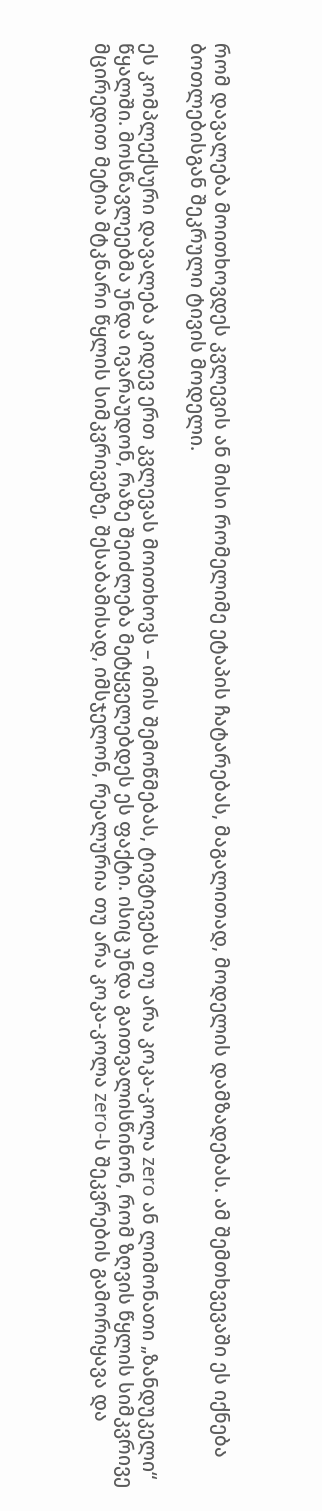რომ დავალება მოითხოვდეს კვლევის ან მისი რომელიმე ეტაპის ჩატარებას, მაგალითად, მოდელის დამზადებას. ამ შემთხვევაში ეს იქნება ბოთლებისგან შეკრული ტივის მოდელი.

ეს კომპლექსური დავალება კიდევ ერთ კვლევას მოითხოვს – იმის შემოწმებას, ტივტივებს თუ არა კოკა-კოლა zero ან ლიმონათი „ზანდუკელი“ წყალში. მოსწავლეებმა უნდა ივარაუდონ, რაზე შეიძლება მეტყველებდეს ეს ფაქტი. ისიც უნდა გაითვალისწინონ, რომ ზღვის წყლის სიმკვრივე მცირედით მეტია მტკნარი წყლის სიმკვრივეზე, შესაბამისად, იმსჯელონ, რეალურია თუ არა კოკა-კოლა zero-ს შეკვრების გამორიყავა და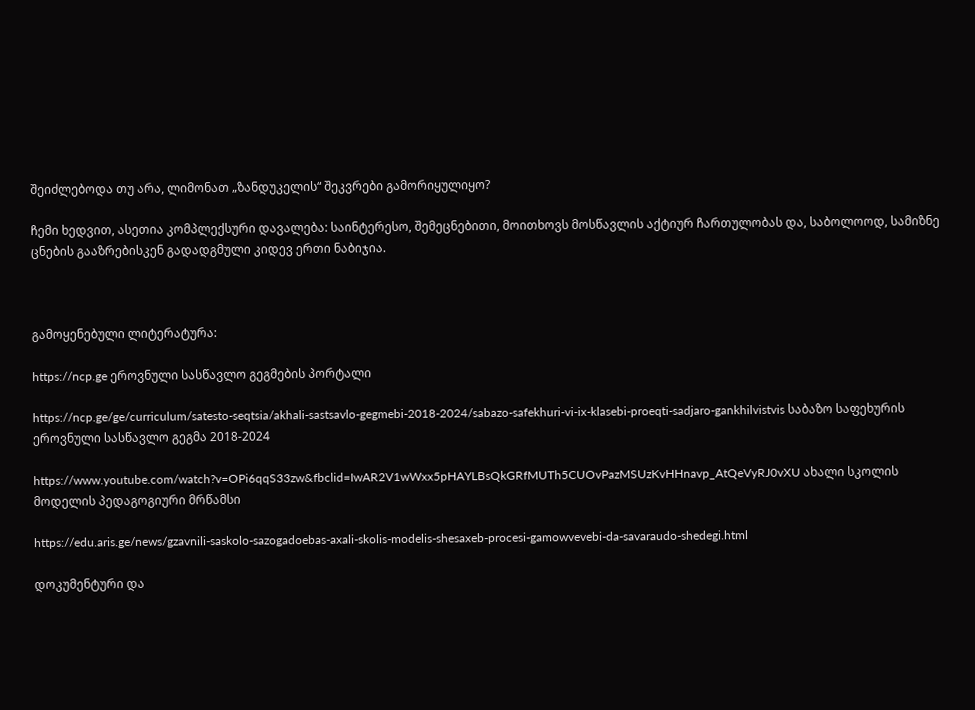შეიძლებოდა თუ არა, ლიმონათ „ზანდუკელის“ შეკვრები გამორიყულიყო?

ჩემი ხედვით, ასეთია კომპლექსური დავალება: საინტერესო, შემეცნებითი, მოითხოვს მოსწავლის აქტიურ ჩართულობას და, საბოლოოდ, სამიზნე ცნების გააზრებისკენ გადადგმული კიდევ ერთი ნაბიჯია.



გამოყენებული ლიტერატურა:

https://ncp.ge ეროვნული სასწავლო გეგმების პორტალი

https://ncp.ge/ge/curriculum/satesto-seqtsia/akhali-sastsavlo-gegmebi-2018-2024/sabazo-safekhuri-vi-ix-klasebi-proeqti-sadjaro-gankhilvistvis საბაზო საფეხურის ეროვნული სასწავლო გეგმა 2018-2024

https://www.youtube.com/watch?v=OPi6qqS33zw&fbclid=IwAR2V1wWxx5pHAYLBsQkGRfMUTh5CUOvPazMSUzKvHHnavp_AtQeVyRJ0vXU ახალი სკოლის მოდელის პედაგოგიური მრწამსი

https://edu.aris.ge/news/gzavnili-saskolo-sazogadoebas-axali-skolis-modelis-shesaxeb-procesi-gamowvevebi-da-savaraudo-shedegi.html

დოკუმენტური და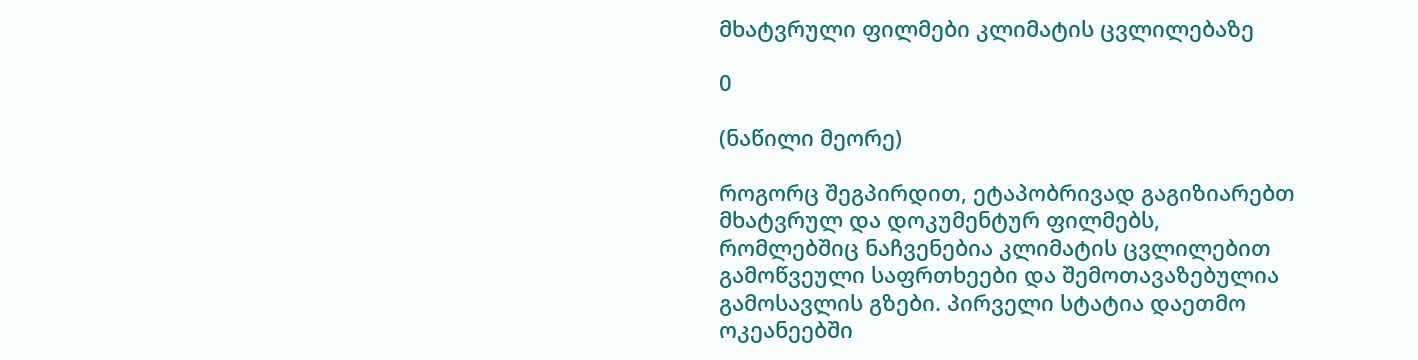მხატვრული ფილმები კლიმატის ცვლილებაზე

0

(ნაწილი მეორე)

როგორც შეგპირდით, ეტაპობრივად გაგიზიარებთ მხატვრულ და დოკუმენტურ ფილმებს, რომლებშიც ნაჩვენებია კლიმატის ცვლილებით გამოწვეული საფრთხეები და შემოთავაზებულია გამოსავლის გზები. პირველი სტატია დაეთმო ოკეანეებში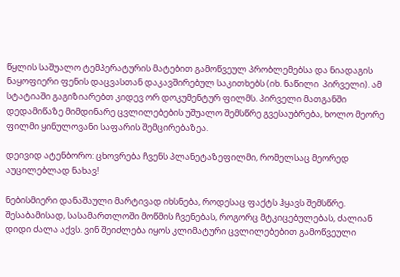წყლის საშუალო ტემპერატურის მატებით გამოწვეულ პრობლემებსა და ნიადაგის ნაყოფიერი ფენის დაცვასთან დაკავშირებულ საკითხებს (იხ. ნაწილი  პირველი). ამ სტატიაში გაგიზიარებთ კიდევ ორ დოკუმენტურ ფილმს. პირველი მათგანში დედამიწაზე მიმდინარე ცვლილებების უშუალო შემსწრე გვესაუბრება, ხოლო მეორე ფილმი ყინულოვანი საფარის შემცირებაზეა.

დეივიდ ატენბორო: ცხოვრება ჩვენს პლანეტაზეფილმი, რომელსაც მეორედ აუცილებლად ნახავ!

ნებისმიერი დანაშაული მარტივად იხსნება, როდესაც ფაქტს ჰყავს შემსწრე. შესაბამისად, სასამართლოში მოწმის ჩვენებას, როგორც მტკიცებულებას, ძალიან დიდი ძალა აქვს. ვინ შეიძლება იყოს კლიმატური ცვლილებებით გამოწვეული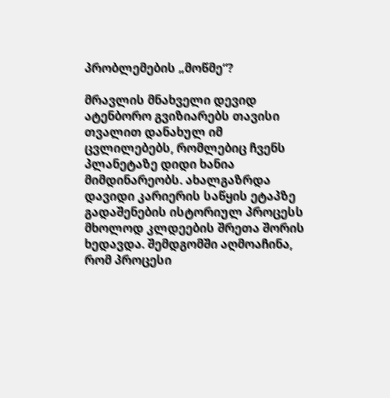პრობლემების „მოწმე“?

მრავლის მნახველი დევიდ ატენბორო გვიზიარებს თავისი თვალით დანახულ იმ ცვლილებებს, რომლებიც ჩვენს პლანეტაზე დიდი ხანია მიმდინარეობს. ახალგაზრდა დავიდი კარიერის საწყის ეტაპზე გადაშენების ისტორიულ პროცესს მხოლოდ კლდეების შრეთა შორის ხედავდა. შემდგომში აღმოაჩინა, რომ პროცესი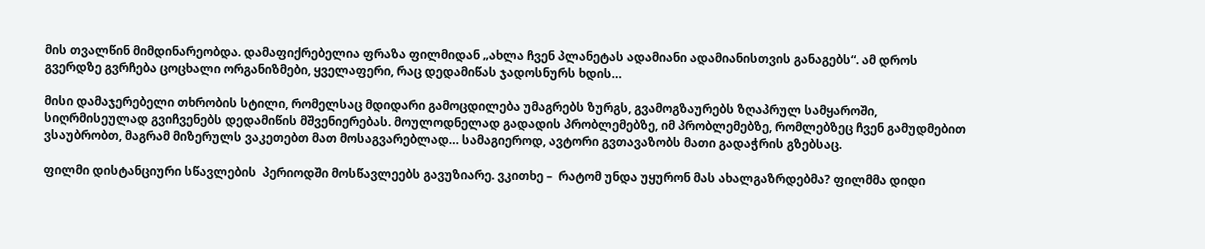მის თვალწინ მიმდინარეობდა. დამაფიქრებელია ფრაზა ფილმიდან „ახლა ჩვენ პლანეტას ადამიანი ადამიანისთვის განაგებს“. ამ დროს გვერდზე გვრჩება ცოცხალი ორგანიზმები, ყველაფერი, რაც დედამიწას ჯადოსნურს ხდის…

მისი დამაჯერებელი თხრობის სტილი, რომელსაც მდიდარი გამოცდილება უმაგრებს ზურგს, გვამოგზაურებს ზღაპრულ სამყაროში, სიღრმისეულად გვიჩვენებს დედამიწის მშვენიერებას. მოულოდნელად გადადის პრობლემებზე, იმ პრობლემებზე, რომლებზეც ჩვენ გამუდმებით ვსაუბრობთ, მაგრამ მიზერულს ვაკეთებთ მათ მოსაგვარებლად… სამაგიეროდ, ავტორი გვთავაზობს მათი გადაჭრის გზებსაც.

ფილმი დისტანციური სწავლების  პერიოდში მოსწავლეებს გავუზიარე. ვკითხე –  რატომ უნდა უყურონ მას ახალგაზრდებმა? ფილმმა დიდი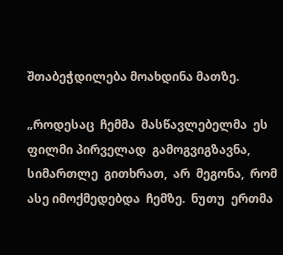შთაბეჭდილება მოახდინა მათზე.

„როდესაც  ჩემმა  მასწავლებელმა  ეს  ფილმი პირველად  გამოგვიგზავნა,   სიმართლე  გითხრათ,  არ  მეგონა,  რომ  ასე იმოქმედებდა  ჩემზე.  ნუთუ  ერთმა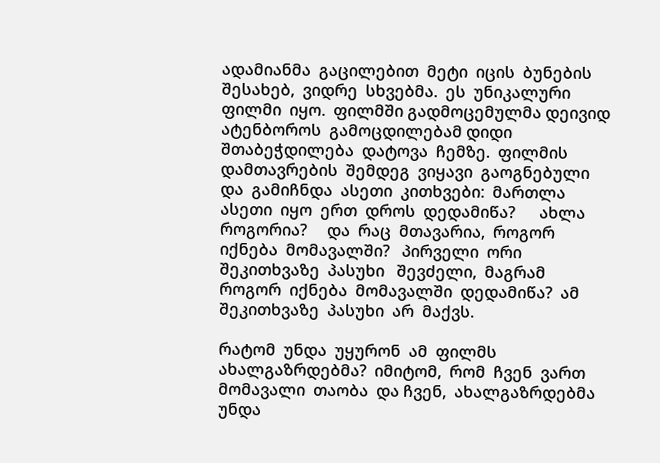ადამიანმა  გაცილებით  მეტი  იცის  ბუნების  შესახებ,  ვიდრე  სხვებმა.  ეს  უნიკალური  ფილმი  იყო.  ფილმში გადმოცემულმა დეივიდ  ატენბოროს  გამოცდილებამ დიდი  შთაბეჭდილება  დატოვა  ჩემზე.  ფილმის  დამთავრების  შემდეგ  ვიყავი  გაოგნებული  და  გამიჩნდა  ასეთი  კითხვები:  მართლა  ასეთი  იყო  ერთ  დროს  დედამიწა?      ახლა  როგორია?     და  რაც  მთავარია,  როგორ  იქნება  მომავალში?   პირველი  ორი  შეკითხვაზე  პასუხი   შევძელი,  მაგრამ  როგორ  იქნება  მომავალში  დედამიწა?  ამ  შეკითხვაზე  პასუხი  არ  მაქვს.

რატომ  უნდა  უყურონ  ამ  ფილმს  ახალგაზრდებმა?  იმიტომ,  რომ  ჩვენ  ვართ  მომავალი  თაობა  და ჩვენ,  ახალგაზრდებმა  უნდა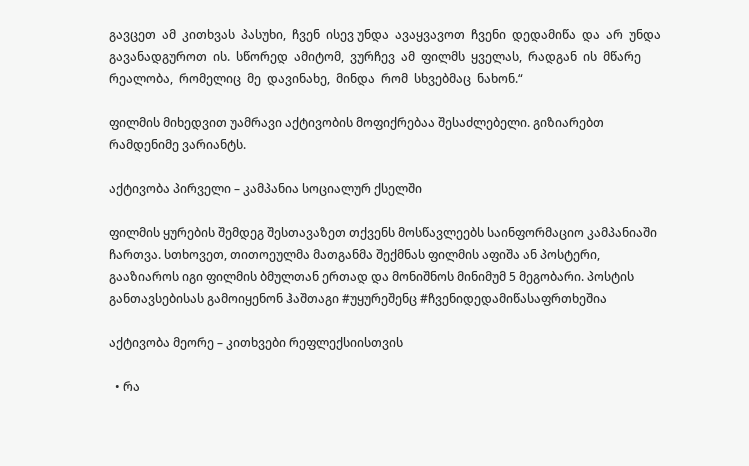გავცეთ  ამ  კითხვას  პასუხი,  ჩვენ  ისევ უნდა  ავაყვავოთ  ჩვენი  დედამიწა  და  არ  უნდა  გავანადგუროთ  ის.  სწორედ  ამიტომ,  ვურჩევ  ამ  ფილმს  ყველას,  რადგან  ის  მწარე  რეალობა,  რომელიც  მე  დავინახე,  მინდა  რომ  სხვებმაც  ნახონ.“

ფილმის მიხედვით უამრავი აქტივობის მოფიქრებაა შესაძლებელი. გიზიარებთ რამდენიმე ვარიანტს.

აქტივობა პირველი – კამპანია სოციალურ ქსელში

ფილმის ყურების შემდეგ შესთავაზეთ თქვენს მოსწავლეებს საინფორმაციო კამპანიაში ჩართვა. სთხოვეთ, თითოეულმა მათგანმა შექმნას ფილმის აფიშა ან პოსტერი, გააზიაროს იგი ფილმის ბმულთან ერთად და მონიშნოს მინიმუმ 5 მეგობარი. პოსტის განთავსებისას გამოიყენონ ჰაშთაგი #უყურეშენც #ჩვენიდედამიწასაფრთხეშია

აქტივობა მეორე – კითხვები რეფლექსიისთვის

  • რა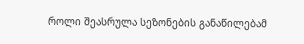როლი შეასრულა სეზონების განაწილებამ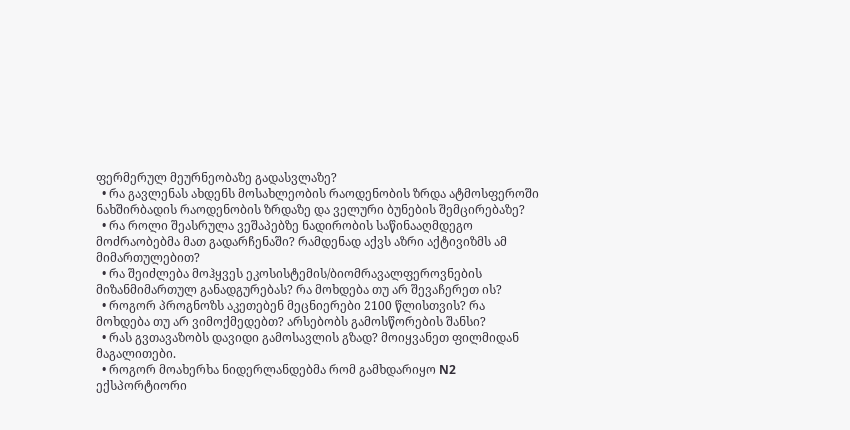ფერმერულ მეურნეობაზე გადასვლაზე?
  • რა გავლენას ახდენს მოსახლეობის რაოდენობის ზრდა ატმოსფეროში ნახშირბადის რაოდენობის ზრდაზე და ველური ბუნების შემცირებაზე?
  • რა როლი შეასრულა ვეშაპებზე ნადირობის საწინააღმდეგო მოძრაობებმა მათ გადარჩენაში? რამდენად აქვს აზრი აქტივიზმს ამ მიმართულებით?
  • რა შეიძლება მოჰყვეს ეკოსისტემის/ბიომრავალფეროვნების მიზანმიმართულ განადგურებას? რა მოხდება თუ არ შევაჩერეთ ის?
  • როგორ პროგნოზს აკეთებენ მეცნიერები 2100 წლისთვის? რა მოხდება თუ არ ვიმოქმედებთ? არსებობს გამოსწორების შანსი?
  • რას გვთავაზობს დავიდი გამოსავლის გზად? მოიყვანეთ ფილმიდან მაგალითები.
  • როგორ მოახერხა ნიდერლანდებმა რომ გამხდარიყო N2 ექსპორტიორი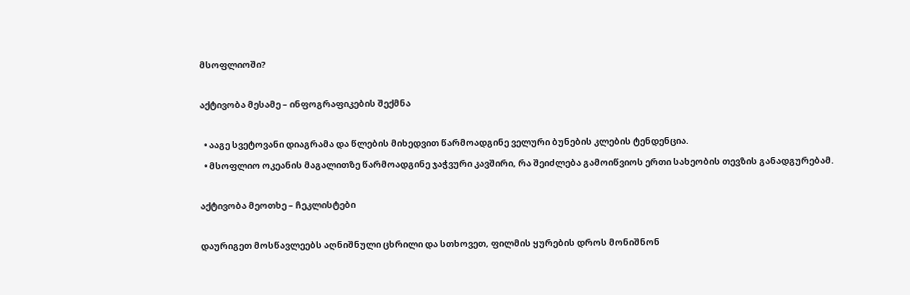მსოფლიოში?

აქტივობა მესამე – ინფოგრაფიკების შექმნა

  • ააგე სვეტოვანი დიაგრამა და წლების მიხედვით წარმოადგინე ველური ბუნების კლების ტენდენცია.
  • მსოფლიო ოკეანის მაგალითზე წარმოადგინე ჯაჭვური კავშირი, რა შეიძლება გამოიწვიოს ერთი სახეობის თევზის განადგურებამ.

აქტივობა მეოთხე – ჩეკლისტები

დაურიგეთ მოსწავლეებს აღნიშნული ცხრილი და სთხოვეთ, ფილმის ყურების დროს მონიშნონ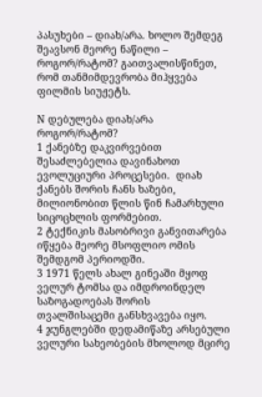პასუხები – დიახ/არა. ხოლო შემდეგ შეავსონ მეორე ნაწილი – როგორ/რატომ? გაითვალისწინეთ, რომ თანმიმდევრობა მიჰყვება ფილმის სიუჟეტს.

N დებულება დიახ/არა როგორ/რატომ?
1 ქანებზე დაკვირვებით შესაძლებელია დავინახოთ ევოლუციური პროცესები.  დიახ ქანებს შორის ჩანს ხაზები,  მილიონობით წლის წინ ჩამარხული სიცოცხლის ფორმებით.
2 ტექნიკის მასობრივი განვითარება იწყება მეორე მსოფლიო ომის შემდგომ პერიოდში.
3 1971 წელს ახალ გინეაში მყოფ ველურ ტომსა და იმდროინდელ საზოგადოებას შორის თვალშისაცემი განსხვავება იყო.
4 ჯუნგლებში დედამიწაზე არსებული ველური სახეობების მხოლოდ მცირე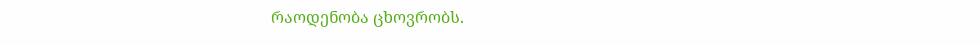რაოდენობა ცხოვრობს.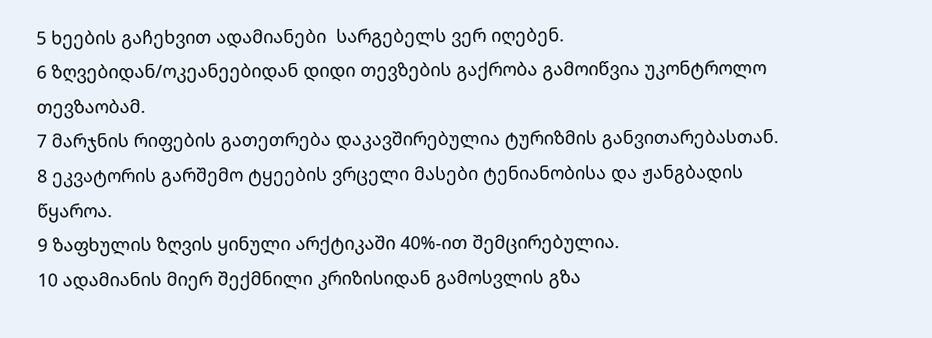5 ხეების გაჩეხვით ადამიანები  სარგებელს ვერ იღებენ.
6 ზღვებიდან/ოკეანეებიდან დიდი თევზების გაქრობა გამოიწვია უკონტროლო თევზაობამ.
7 მარჯნის რიფების გათეთრება დაკავშირებულია ტურიზმის განვითარებასთან.
8 ეკვატორის გარშემო ტყეების ვრცელი მასები ტენიანობისა და ჟანგბადის წყაროა.
9 ზაფხულის ზღვის ყინული არქტიკაში 40%-ით შემცირებულია.
10 ადამიანის მიერ შექმნილი კრიზისიდან გამოსვლის გზა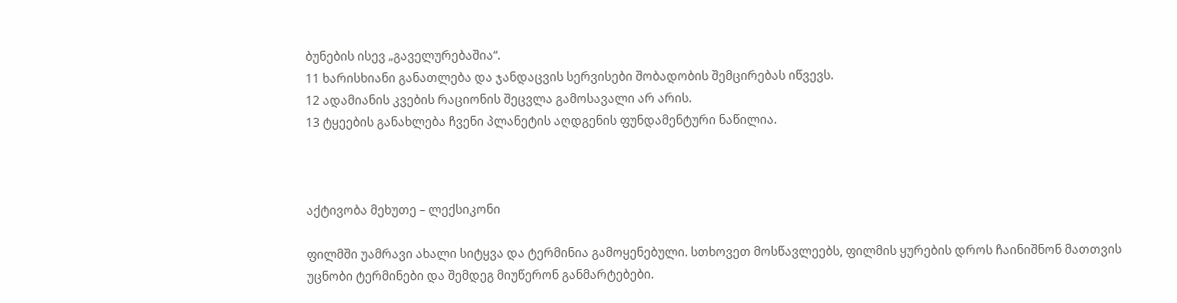ბუნების ისევ „გაველურებაშია“.
11 ხარისხიანი განათლება და ჯანდაცვის სერვისები შობადობის შემცირებას იწვევს.
12 ადამიანის კვების რაციონის შეცვლა გამოსავალი არ არის.
13 ტყეების განახლება ჩვენი პლანეტის აღდგენის ფუნდამენტური ნაწილია.



აქტივობა მეხუთე – ლექსიკონი

ფილმში უამრავი ახალი სიტყვა და ტერმინია გამოყენებული. სთხოვეთ მოსწავლეებს, ფილმის ყურების დროს ჩაინიშნონ მათთვის უცნობი ტერმინები და შემდეგ მიუწერონ განმარტებები.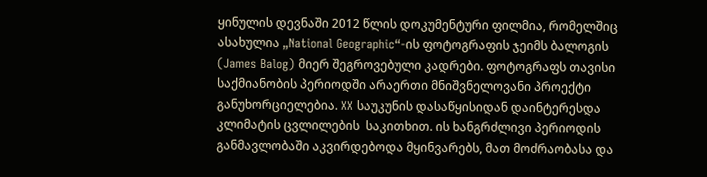ყინულის დევნაში 2012 წლის დოკუმენტური ფილმია, რომელშიც ასახულია „National Geographic“-ის ფოტოგრაფის ჯეიმს ბალოგის (James Balog) მიერ შეგროვებული კადრები. ფოტოგრაფს თავისი საქმიანობის პერიოდში არაერთი მნიშვნელოვანი პროექტი განუხორციელებია. XX საუკუნის დასაწყისიდან დაინტერესდა კლიმატის ცვლილების  საკითხით. ის ხანგრძლივი პერიოდის განმავლობაში აკვირდებოდა მყინვარებს, მათ მოძრაობასა და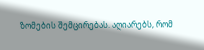ზომების შემცირებას. აღიარებს, რომ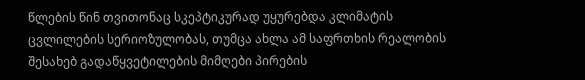წლების წინ თვითონაც სკეპტიკურად უყურებდა კლიმატის ცვლილების სერიოზულობას, თუმცა ახლა ამ საფრთხის რეალობის შესახებ გადაწყვეტილების მიმღები პირების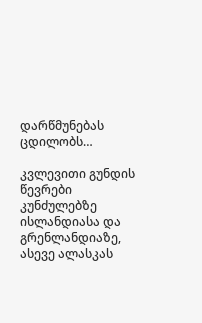დარწმუნებას ცდილობს…

კვლევითი გუნდის წევრები კუნძულებზე ისლანდიასა და გრენლანდიაზე, ასევე ალასკას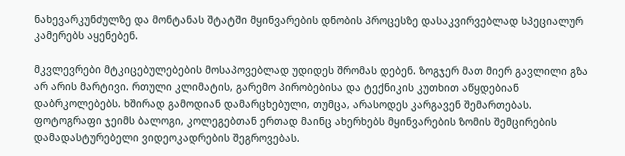ნახევარკუნძულზე და მონტანას შტატში მყინვარების დნობის პროცესზე დასაკვირვებლად სპეციალურ კამერებს აყენებენ.

მკვლევრები მტკიცებულებების მოსაპოვებლად უდიდეს შრომას დებენ. ზოგჯერ მათ მიერ გავლილი გზა არ არის მარტივი. რთული კლიმატის, გარემო პირობებისა და ტექნიკის კუთხით აწყდებიან დაბრკოლებებს. ხშირად გამოდიან დამარცხებული, თუმცა, არასოდეს კარგავენ შემართებას. ფოტოგრაფი ჯეიმს ბალოგი, კოლეგებთან ერთად მაინც ახერხებს მყინვარების ზომის შემცირების დამადასტურებელი ვიდეოკადრების შეგროვებას.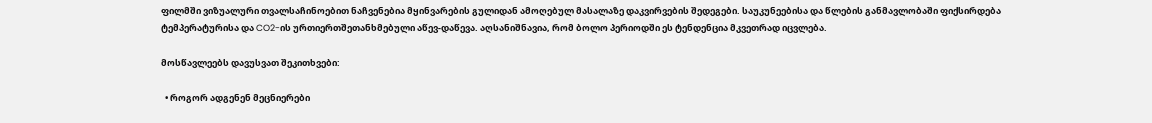ფილმში ვიზუალური თვალსაჩინოებით ნაჩვენებია მყინვარების გულიდან ამოღებულ მასალაზე დაკვირვების შედეგები. საუკუნეებისა და წლების განმავლობაში ფიქსირდება ტემპერატურისა და CO2-ის ურთიერთშეთანხმებული აწევ-დაწევა. აღსანიშნავია, რომ ბოლო პერიოდში ეს ტენდენცია მკვეთრად იცვლება.

მოსწავლეებს დავუსვათ შეკითხვები:

  • როგორ ადგენენ მეცნიერები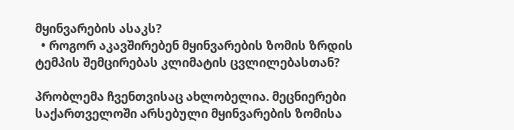მყინვარების ასაკს?
  • როგორ აკავშირებენ მყინვარების ზომის ზრდის ტემპის შემცირებას კლიმატის ცვლილებასთან?

პრობლემა ჩვენთვისაც ახლობელია. მეცნიერები საქართველოში არსებული მყინვარების ზომისა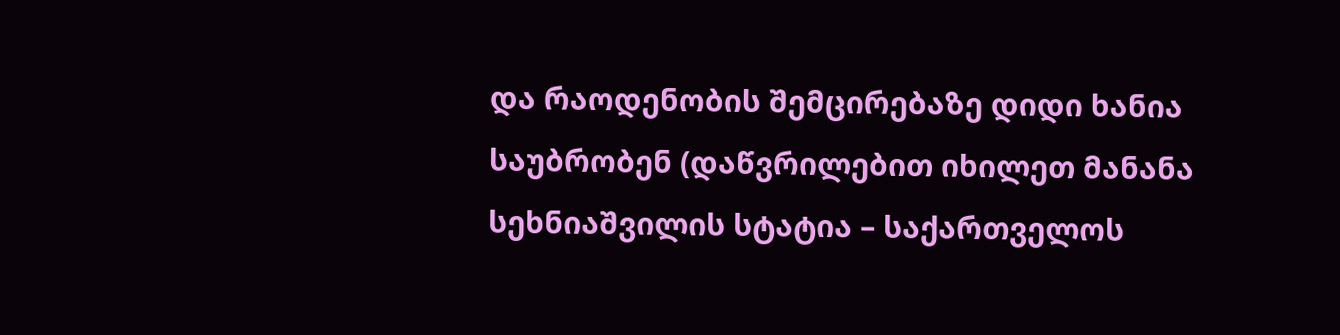და რაოდენობის შემცირებაზე დიდი ხანია საუბრობენ (დაწვრილებით იხილეთ მანანა სეხნიაშვილის სტატია – საქართველოს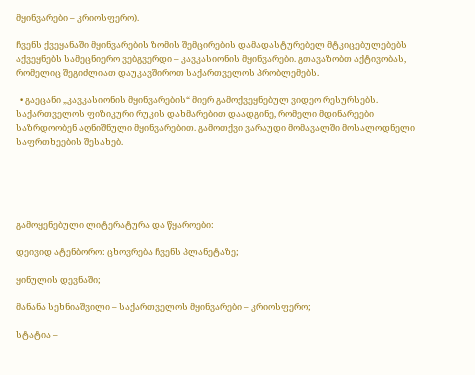მყინვარები – კრიოსფერო).

ჩვენს ქვეყანაში მყინვარების ზომის შემცირების დამადასტურებელ მტკიცებულებებს  აქვეყნებს სამეცნიერო ვებგვერდი – კავკასიონის მყინვარები. გთავაზობთ აქტივობას, რომელიც შეგიძლიათ დაუკავშიროთ საქართველოს პრობლემებს.

  • გაეცანი „კავკასიონის მყინვარების“ მიერ გამოქვეყნებულ ვიდეო რესურსებს. საქართველოს ფიზიკური რუკის დახმარებით დაადგინე, რომელი მდინარეები საზრდოობენ აღნიშნული მყინვარებით. გამოთქვი ვარაუდი მომავალში მოსალოდნელი საფრთხეების შესახებ.





გამოყენებული ლიტერატურა და წყაროები:

დეივიდ ატენბორო: ცხოვრება ჩვენს პლანეტაზე;

ყინულის დევნაში;

მანანა სეხნიაშვილი – საქართველოს მყინვარები – კრიოსფერო;

სტატია –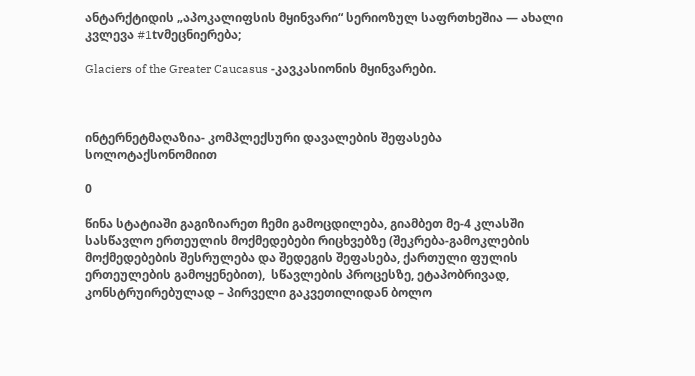ანტარქტიდის „აპოკალიფსის მყინვარი“ სერიოზულ საფრთხეშია — ახალი კვლევა #1tvმეცნიერება;

Glaciers of the Greater Caucasus -კავკასიონის მყინვარები.



ინტერნეტმაღაზია- კომპლექსური დავალების შეფასება სოლოტაქსონომიით

0

წინა სტატიაში გაგიზიარეთ ჩემი გამოცდილება, გიამბეთ მე-4 კლასში სასწავლო ერთეულის მოქმედებები რიცხვებზე (შეკრება-გამოკლების მოქმედებების შესრულება და შედეგის შეფასება, ქართული ფულის ერთეულების გამოყენებით),  სწავლების პროცესზე, ეტაპობრივად, კონსტრუირებულად – პირველი გაკვეთილიდან ბოლო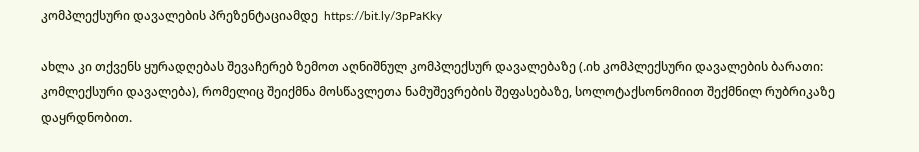კომპლექსური დავალების პრეზენტაციამდე  https://bit.ly/3pPaKky

ახლა კი თქვენს ყურადღებას შევაჩერებ ზემოთ აღნიშნულ კომპლექსურ დავალებაზე (.იხ კომპლექსური დავალების ბარათი: კომლექსური დავალება), რომელიც შეიქმნა მოსწავლეთა ნამუშევრების შეფასებაზე, სოლოტაქსონომიით შექმნილ რუბრიკაზე დაყრდნობით.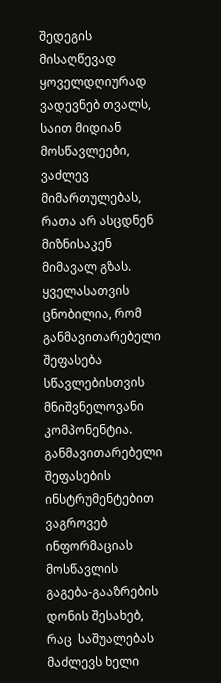შედეგის მისაღწევად ყოველდღიურად ვადევნებ თვალს, საით მიდიან მოსწავლეები, ვაძლევ მიმართულებას, რათა არ ასცდნენ მიზნისაკენ მიმავალ გზას.  ყველასათვის ცნობილია, რომ განმავითარებელი შეფასება სწავლებისთვის მნიშვნელოვანი კომპონენტია. განმავითარებელი შეფასების ინსტრუმენტებით ვაგროვებ ინფორმაციას  მოსწავლის გაგება-გააზრების დონის შესახებ, რაც  საშუალებას მაძლევს ხელი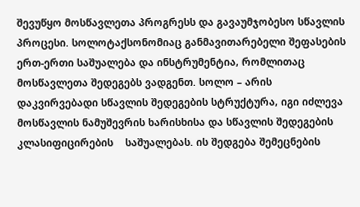შევუწყო მოსწავლეთა პროგრესს და გავაუმჯობესო სწავლის პროცესი. სოლოტაქსონომიაც განმავითარებელი შეფასების ერთ-ერთი საშუალება და ინსტრუმენტია, რომლითაც  მოსწავლეთა შედეგებს ვადგენთ. სოლო – არის დაკვირვებადი სწავლის შედეგების სტრუქტურა, იგი იძლევა მოსწავლის ნამუშევრის ხარისხისა და სწავლის შედეგების კლასიფიცირების    საშუალებას. ის შედგება შემეცნების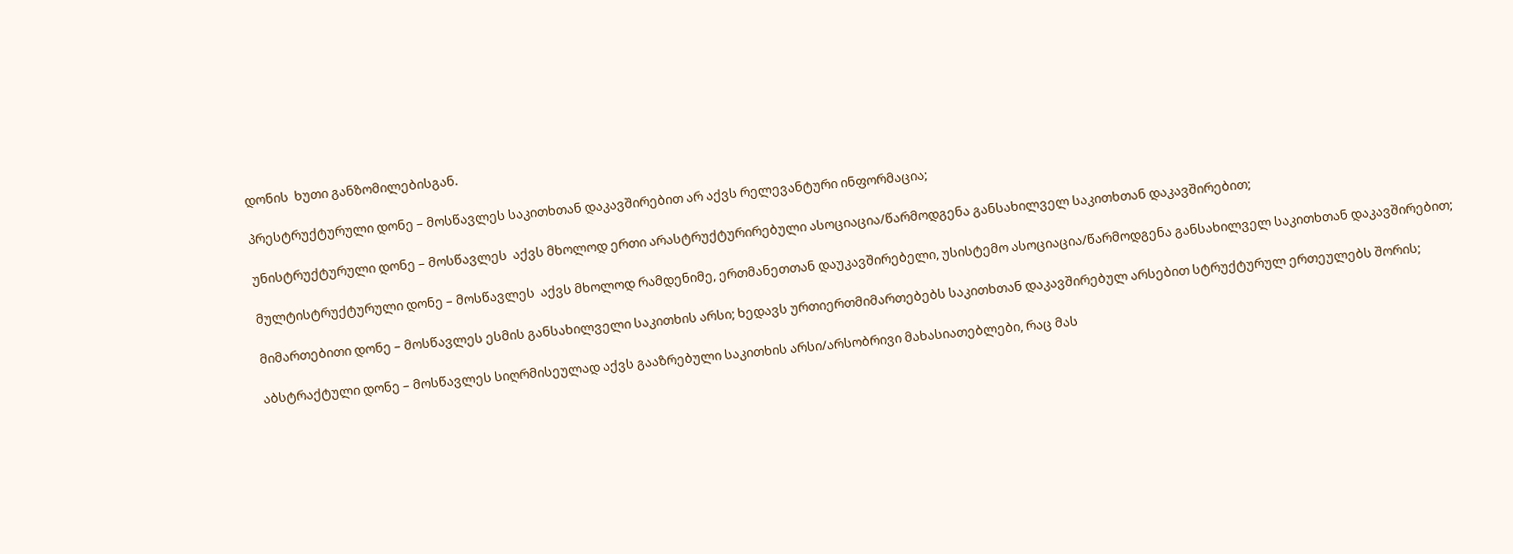დონის  ხუთი განზომილებისგან.

პრესტრუქტურული დონე – მოსწავლეს საკითხთან დაკავშირებით არ აქვს რელევანტური ინფორმაცია;

უნისტრუქტურული დონე – მოსწავლეს  აქვს მხოლოდ ერთი არასტრუქტურირებული ასოციაცია/წარმოდგენა განსახილველ საკითხთან დაკავშირებით;

მულტისტრუქტურული დონე – მოსწავლეს  აქვს მხოლოდ რამდენიმე, ერთმანეთთან დაუკავშირებელი, უსისტემო ასოციაცია/წარმოდგენა განსახილველ საკითხთან დაკავშირებით;

მიმართებითი დონე – მოსწავლეს ესმის განსახილველი საკითხის არსი; ხედავს ურთიერთმიმართებებს საკითხთან დაკავშირებულ არსებით სტრუქტურულ ერთეულებს შორის;

აბსტრაქტული დონე – მოსწავლეს სიღრმისეულად აქვს გააზრებული საკითხის არსი/არსობრივი მახასიათებლები, რაც მას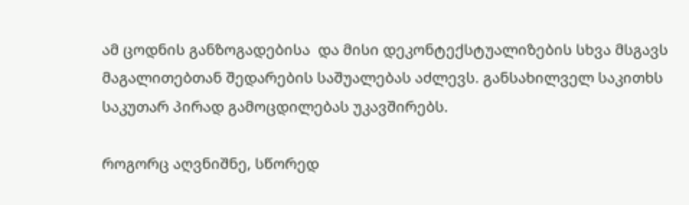ამ ცოდნის განზოგადებისა  და მისი დეკონტექსტუალიზების სხვა მსგავს მაგალითებთან შედარების საშუალებას აძლევს. განსახილველ საკითხს საკუთარ პირად გამოცდილებას უკავშირებს.

როგორც აღვნიშნე, სწორედ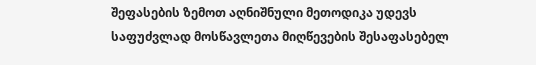შეფასების ზემოთ აღნიშნული მეთოდიკა უდევს საფუძვლად მოსწავლეთა მიღწევების შესაფასებელ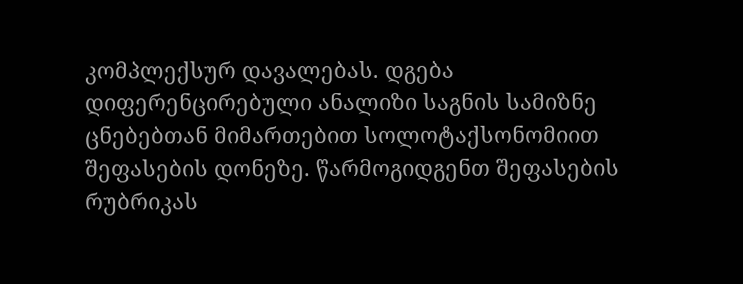კომპლექსურ დავალებას. დგება დიფერენცირებული ანალიზი საგნის სამიზნე ცნებებთან მიმართებით სოლოტაქსონომიით შეფასების დონეზე. წარმოგიდგენთ შეფასების რუბრიკას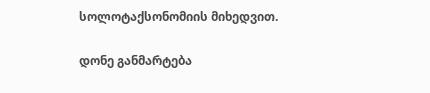სოლოტაქსონომიის მიხედვით.

დონე განმარტება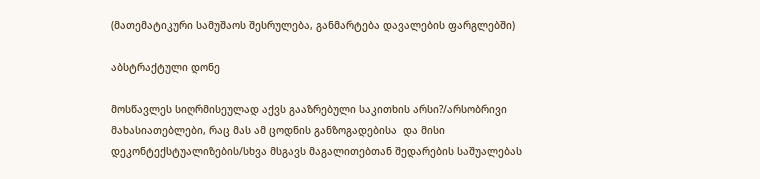(მათემატიკური სამუშაოს შესრულება, განმარტება დავალების ფარგლებში)

აბსტრაქტული დონე

მოსწავლეს სიღრმისეულად აქვს გააზრებული საკითხის არსი?/არსობრივი მახასიათებლები, რაც მას ამ ცოდნის განზოგადებისა  და მისი დეკონტექსტუალიზების/სხვა მსგავს მაგალითებთან შედარების საშუალებას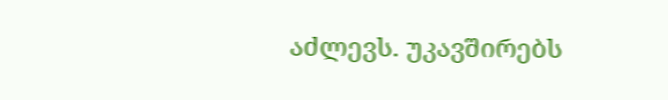აძლევს. უკავშირებს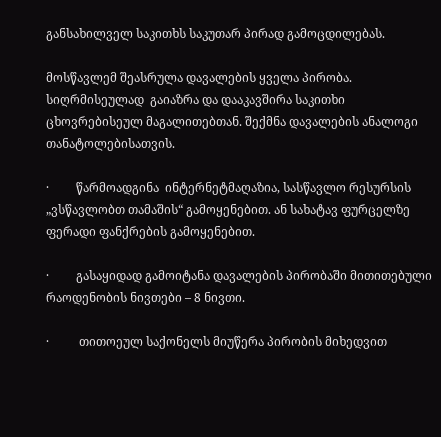განსახილველ საკითხს საკუთარ პირად გამოცდილებას.

მოსწავლემ შეასრულა დავალების ყველა პირობა. სიღრმისეულად  გაიაზრა და დააკავშირა საკითხი ცხოვრებისეულ მაგალითებთან. შექმნა დავალების ანალოგი თანატოლებისათვის.

·         წარმოადგინა  ინტერნეტმაღაზია, სასწავლო რესურსის „ვსწავლობთ თამაშის“ გამოყენებით. ან სახატავ ფურცელზე ფერადი ფანქრების გამოყენებით.

·         გასაყიდად გამოიტანა დავალების პირობაში მითითებული რაოდენობის ნივთები – 8 ნივთი.

·          თითოეულ საქონელს მიუწერა პირობის მიხედვით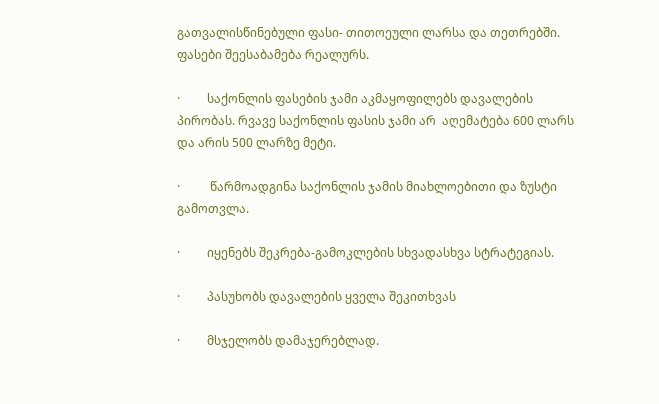გათვალისწინებული ფასი- თითოეული ლარსა და თეთრებში. ფასები შეესაბამება რეალურს.

·         საქონლის ფასების ჯამი აკმაყოფილებს დავალების პირობას. რვავე საქონლის ფასის ჯამი არ  აღემატება 600 ლარს და არის 500 ლარზე მეტი.

·          წარმოადგინა საქონლის ჯამის მიახლოებითი და ზუსტი გამოთვლა.

·         იყენებს შეკრება-გამოკლების სხვადასხვა სტრატეგიას.

·         პასუხობს დავალების ყველა შეკითხვას

·         მსჯელობს დამაჯერებლად.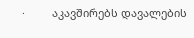·         აკავშირებს დავალების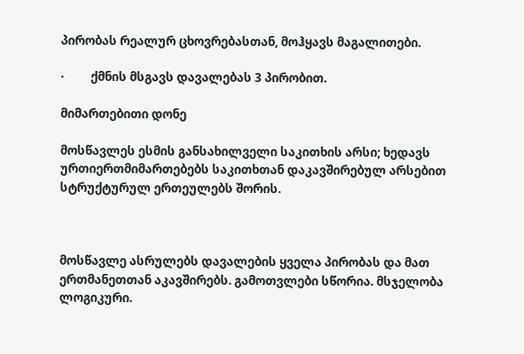პირობას რეალურ ცხოვრებასთან, მოჰყავს მაგალითები.

·         ქმნის მსგავს დავალებას 3 პირობით.

მიმართებითი დონე

მოსწავლეს ესმის განსახილველი საკითხის არსი; ხედავს ურთიერთმიმართებებს საკითხთან დაკავშირებულ არსებით სტრუქტურულ ერთეულებს შორის.



მოსწავლე ასრულებს დავალების ყველა პირობას და მათ ერთმანეთთან აკავშირებს. გამოთვლები სწორია. მსჯელობა ლოგიკური.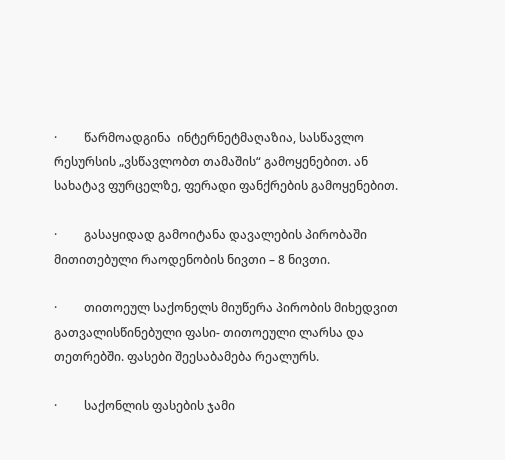·         წარმოადგინა  ინტერნეტმაღაზია, სასწავლო რესურსის „ვსწავლობთ თამაშის“ გამოყენებით. ან სახატავ ფურცელზე, ფერადი ფანქრების გამოყენებით.

·         გასაყიდად გამოიტანა დავალების პირობაში მითითებული რაოდენობის ნივთი – 8 ნივთი.

·         თითოეულ საქონელს მიუწერა პირობის მიხედვით გათვალისწინებული ფასი- თითოეული ლარსა და თეთრებში. ფასები შეესაბამება რეალურს.

·         საქონლის ფასების ჯამი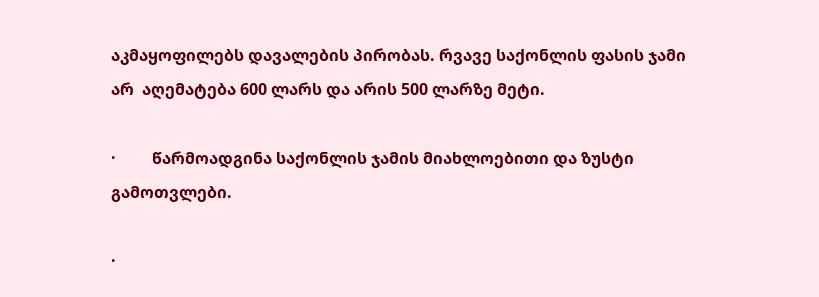აკმაყოფილებს დავალების პირობას. რვავე საქონლის ფასის ჯამი არ  აღემატება 600 ლარს და არის 500 ლარზე მეტი.

·         წარმოადგინა საქონლის ჯამის მიახლოებითი და ზუსტი გამოთვლები.

·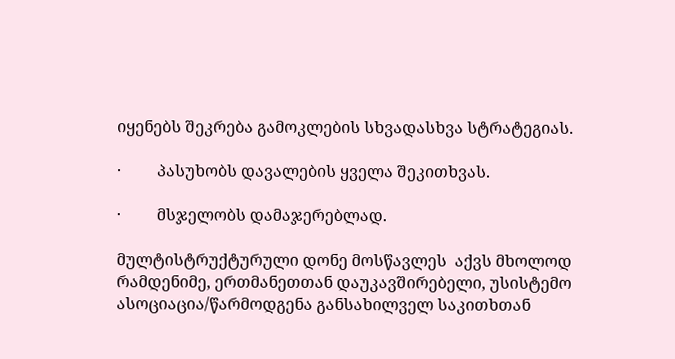იყენებს შეკრება გამოკლების სხვადასხვა სტრატეგიას.

·         პასუხობს დავალების ყველა შეკითხვას.

·         მსჯელობს დამაჯერებლად.

მულტისტრუქტურული დონე მოსწავლეს  აქვს მხოლოდ რამდენიმე, ერთმანეთთან დაუკავშირებელი, უსისტემო ასოციაცია/წარმოდგენა განსახილველ საკითხთან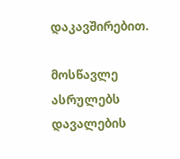დაკავშირებით.

მოსწავლე ასრულებს დავალების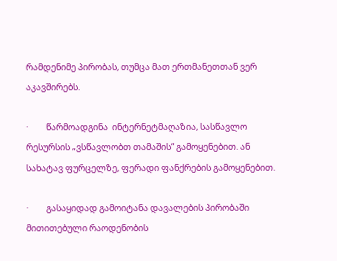რამდენიმე პირობას, თუმცა მათ ერთმანეთთან ვერ აკავშირებს.

·         წარმოადგინა  ინტერნეტმაღაზია, სასწავლო რესურსის „ვსწავლობთ თამაშის“ გამოყენებით. ან სახატავ ფურცელზე, ფერადი ფანქრების გამოყენებით.

·         გასაყიდად გამოიტანა დავალების პირობაში მითითებული რაოდენობის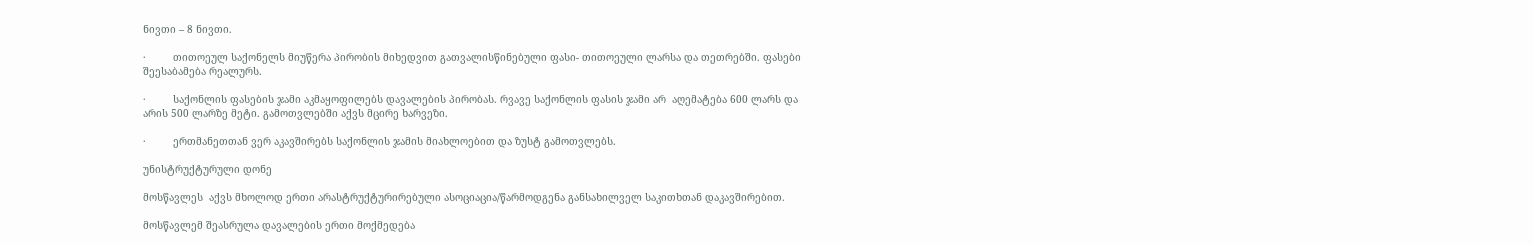ნივთი – 8 ნივთი.

·         თითოეულ საქონელს მიუწერა პირობის მიხედვით გათვალისწინებული ფასი- თითოეული ლარსა და თეთრებში. ფასები შეესაბამება რეალურს.

·         საქონლის ფასების ჯამი აკმაყოფილებს დავალების პირობას. რვავე საქონლის ფასის ჯამი არ  აღემატება 600 ლარს და არის 500 ლარზე მეტი. გამოთვლებში აქვს მცირე ხარვეზი.

·         ერთმანეთთან ვერ აკავშირებს საქონლის ჯამის მიახლოებით და ზუსტ გამოთვლებს.

უნისტრუქტურული დონე

მოსწავლეს  აქვს მხოლოდ ერთი არასტრუქტურირებული ასოციაცია/წარმოდგენა განსახილველ საკითხთან დაკავშირებით.

მოსწავლემ შეასრულა დავალების ერთი მოქმედება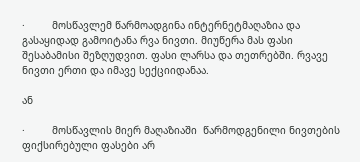·         მოსწავლემ წარმოადგინა ინტერნეტმაღაზია და გასაყიდად გამოიტანა რვა ნივთი. მიუწერა მას ფასი შესაბამისი შეზღუდვით. ფასი ლარსა და თეთრებში. რვავე ნივთი ერთი და იმავე სექციიდანაა.

ან

·         მოსწავლის მიერ მაღაზიაში  წარმოდგენილი ნივთების ფიქსირებული ფასები არ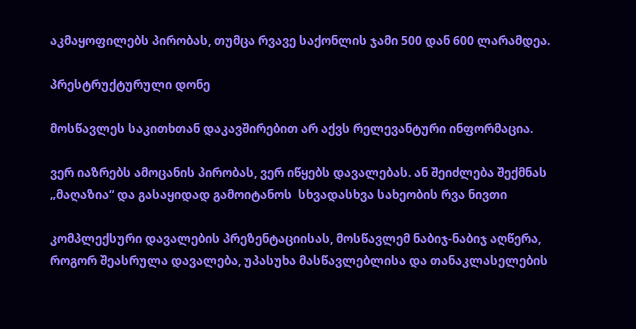აკმაყოფილებს პირობას, თუმცა რვავე საქონლის ჯამი 500 დან 600 ლარამდეა.

პრესტრუქტურული დონე

მოსწავლეს საკითხთან დაკავშირებით არ აქვს რელევანტური ინფორმაცია.

ვერ იაზრებს ამოცანის პირობას, ვერ იწყებს დავალებას. ან შეიძლება შექმნას „მაღაზია“ და გასაყიდად გამოიტანოს  სხვადასხვა სახეობის რვა ნივთი

კომპლექსური დავალების პრეზენტაციისას, მოსწავლემ ნაბიჯ-ნაბიჯ აღწერა, როგორ შეასრულა დავალება, უპასუხა მასწავლებლისა და თანაკლასელების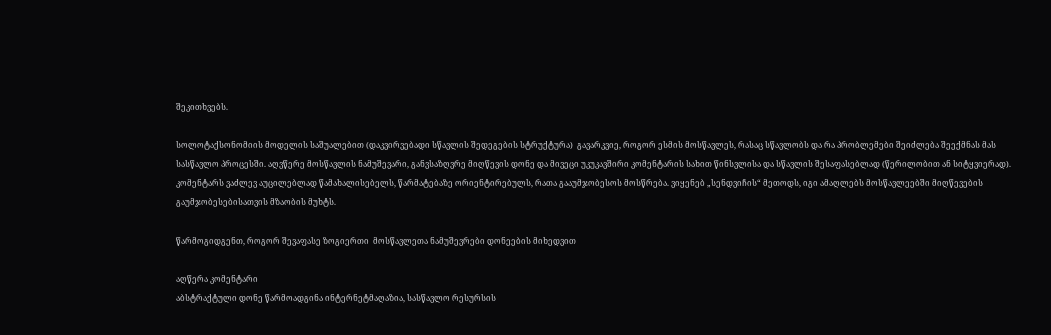შეკითხვებს.

სოლოტაქსონომიის მოდელის საშუალებით (დაკვირვებადი სწავლის შედეგების სტრუქტურა)  გავარკვიე, როგორ ესმის მოსწავლეს, რასაც სწავლობს და რა პრობლემები შეიძლება შეექმნას მას სასწავლო პროცესში. აღვწერე მოსწავლის ნამუშევარი, განვსაზღვრე მიღწევის დონე და მივეცი უკუკავშირი კომენტარის სახით წინსვლისა და სწავლის შესაფასებლად (წერილობით ან სიტყვიერად). კომენტარს ვაძლევ აუცილებლად წამახალისებელს, წარმატებაზე ორიენტირებულს, რათა გააუმჯობესოს მოსწრება. ვიყენებ „სენდვიჩის“ მეთოდს, იგი ამაღლებს მოსწავლეებში მიღწევების გაუმჯობესებისათვის მზაობის მუხტს.

წარმოგიდგენთ, როგორ შევაფასე ზოგიერთი  მოსწავლეთა ნამუშევრები დონეების მიხედვით

აღწერა კომენტარი
აბსტრაქტული დონე წარმოადგინა ინტერნეტმაღაზია, სასწავლო რესურსის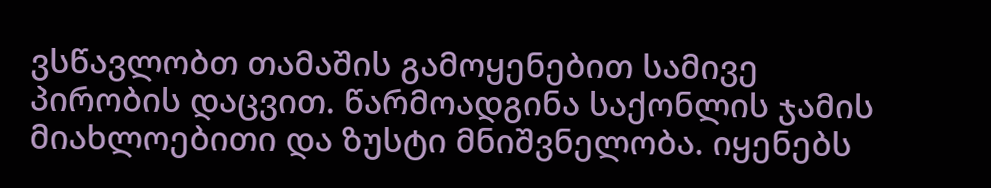ვსწავლობთ თამაშის გამოყენებით სამივე პირობის დაცვით. წარმოადგინა საქონლის ჯამის მიახლოებითი და ზუსტი მნიშვნელობა. იყენებს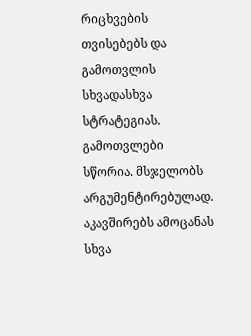რიცხვების თვისებებს და გამოთვლის სხვადასხვა სტრატეგიას. გამოთვლები სწორია. მსჯელობს არგუმენტირებულად. აკავშირებს ამოცანას სხვა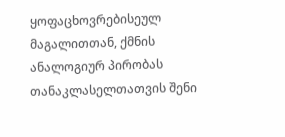ყოფაცხოვრებისეულ მაგალითთან, ქმნის ანალოგიურ პირობას თანაკლასელთათვის შენი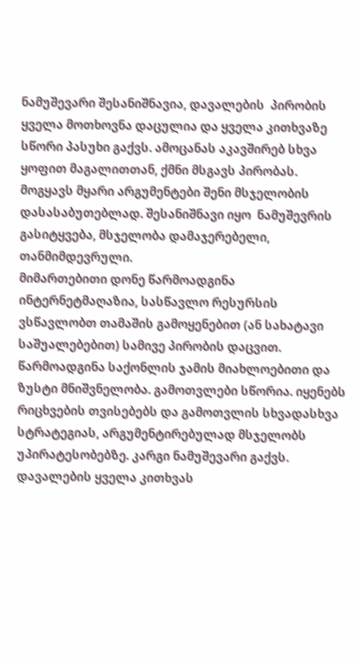ნამუშევარი შესანიშნავია, დავალების  პირობის ყველა მოთხოვნა დაცულია და ყველა კითხვაზე სწორი პასუხი გაქვს. ამოცანას აკავშირებ სხვა ყოფით მაგალითთან, ქმნი მსგავს პირობას. მოგყავს მყარი არგუმენტები შენი მსჯელობის დასასაბუთებლად. შესანიშნავი იყო  ნამუშევრის  გასიტყვება, მსჯელობა დამაჯერებელი,  თანმიმდევრული.
მიმართებითი დონე წარმოადგინა ინტერნეტმაღაზია, სასწავლო რესურსის ვსწავლობთ თამაშის გამოყენებით (ან სახატავი საშუალებებით) სამივე პირობის დაცვით. წარმოადგინა საქონლის ჯამის მიახლოებითი და ზუსტი მნიშვნელობა. გამოთვლები სწორია. იყენებს რიცხვების თვისებებს და გამოთვლის სხვადასხვა სტრატეგიას, არგუმენტირებულად მსჯელობს უპირატესობებზე. კარგი ნამუშევარი გაქვს. დავალების ყველა კითხვას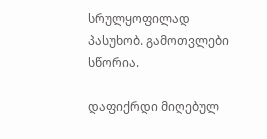სრულყოფილად პასუხობ. გამოთვლები სწორია.

დაფიქრდი მიღებულ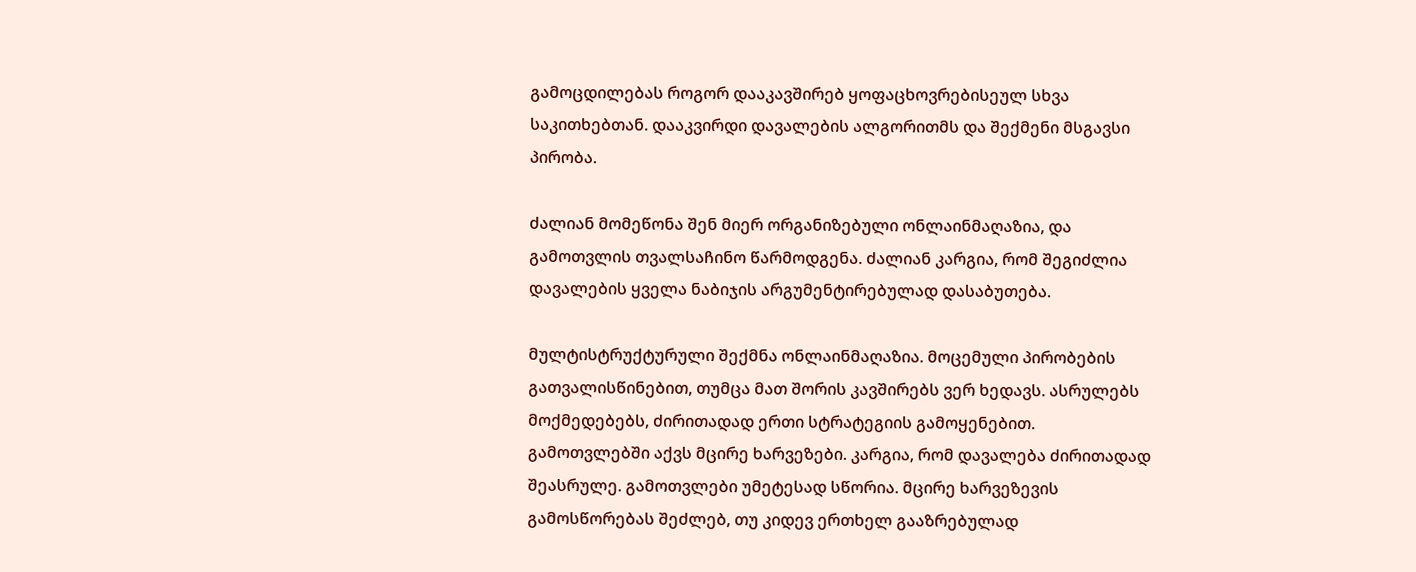გამოცდილებას როგორ დააკავშირებ ყოფაცხოვრებისეულ სხვა საკითხებთან. დააკვირდი დავალების ალგორითმს და შექმენი მსგავსი პირობა.

ძალიან მომეწონა შენ მიერ ორგანიზებული ონლაინმაღაზია, და გამოთვლის თვალსაჩინო წარმოდგენა. ძალიან კარგია, რომ შეგიძლია დავალების ყველა ნაბიჯის არგუმენტირებულად დასაბუთება.

მულტისტრუქტურული შექმნა ონლაინმაღაზია. მოცემული პირობების გათვალისწინებით, თუმცა მათ შორის კავშირებს ვერ ხედავს. ასრულებს მოქმედებებს, ძირითადად ერთი სტრატეგიის გამოყენებით. გამოთვლებში აქვს მცირე ხარვეზები. კარგია, რომ დავალება ძირითადად შეასრულე. გამოთვლები უმეტესად სწორია. მცირე ხარვეზევის გამოსწორებას შეძლებ, თუ კიდევ ერთხელ გააზრებულად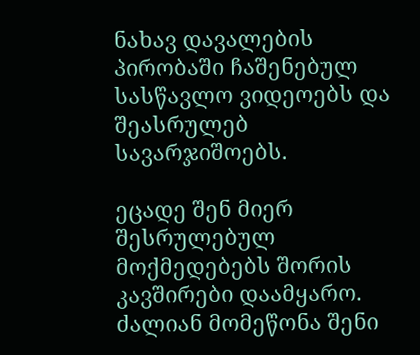ნახავ დავალების პირობაში ჩაშენებულ სასწავლო ვიდეოებს და შეასრულებ სავარჯიშოებს.

ეცადე შენ მიერ შესრულებულ მოქმედებებს შორის კავშირები დაამყარო. ძალიან მომეწონა შენი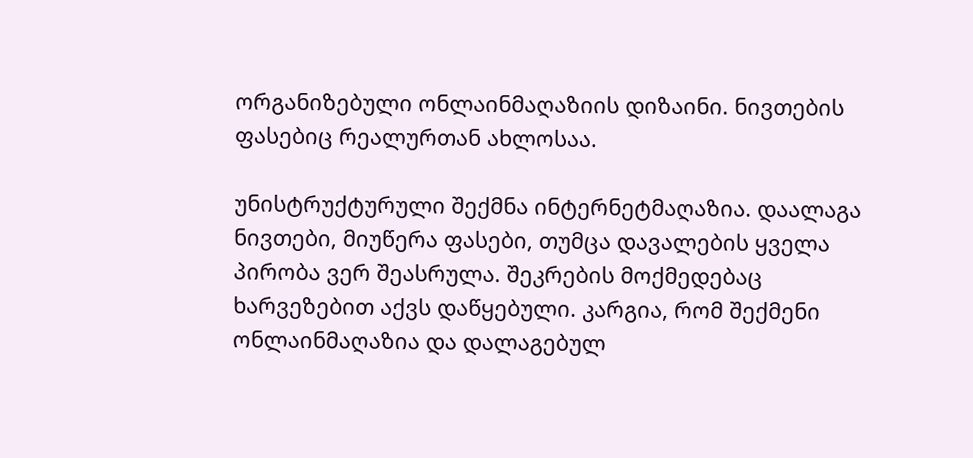ორგანიზებული ონლაინმაღაზიის დიზაინი. ნივთების ფასებიც რეალურთან ახლოსაა.

უნისტრუქტურული შექმნა ინტერნეტმაღაზია. დაალაგა ნივთები, მიუწერა ფასები, თუმცა დავალების ყველა პირობა ვერ შეასრულა. შეკრების მოქმედებაც ხარვეზებით აქვს დაწყებული. კარგია, რომ შექმენი ონლაინმაღაზია და დალაგებულ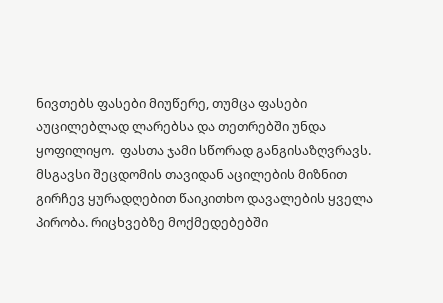ნივთებს ფასები მიუწერე, თუმცა ფასები აუცილებლად ლარებსა და თეთრებში უნდა ყოფილიყო.  ფასთა ჯამი სწორად განგისაზღვრავს. მსგავსი შეცდომის თავიდან აცილების მიზნით გირჩევ ყურადღებით წაიკითხო დავალების ყველა პირობა. რიცხვებზე მოქმედებებში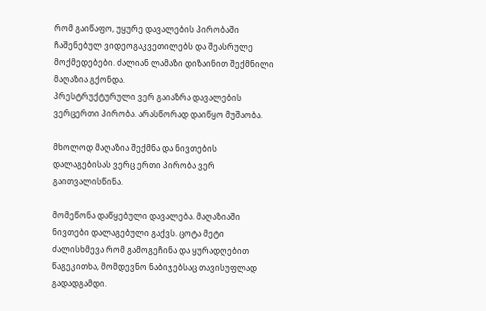რომ გაიწაფო, უყურე დავალების პირობაში ჩაშენებულ ვიდეოგაკვეთილებს და შეასრულე მოქმედებები. ძალიან ლამაზი დიზაინით შექმნილი მაღაზია გქონდა.
პრესტრუქტურული ვერ გაიაზრა დავალების ვერცერთი პირობა. არასწორად დაიწყო მუშაობა.

მხოლოდ მაღაზია შექმნა და ნივთების დალაგებისას ვერც ერთი პირობა ვერ გაითვალისწინა.

მომეწონა დაწყებული დავალება. მაღაზიაში ნივთები დალაგებული გაქვს. ცოტა მეტი ძალისხმევა რომ გამოგეჩინა და ყურადღებით წაგეკითხა, მომდევნო ნაბიჯებსაც თავისუფლად გადადგამდი.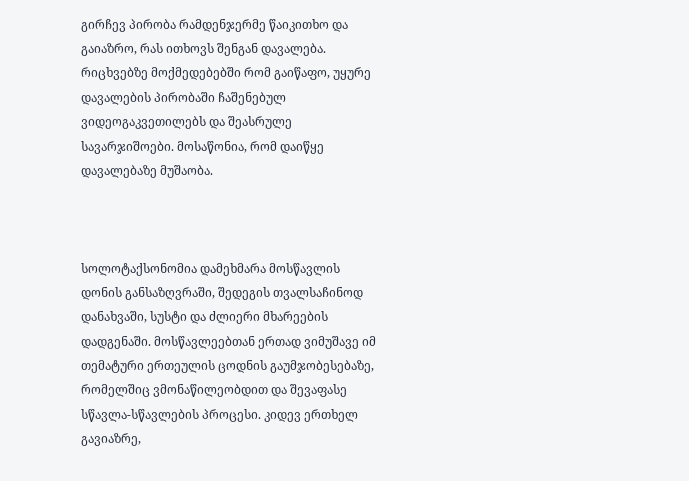გირჩევ პირობა რამდენჯერმე წაიკითხო და გაიაზრო, რას ითხოვს შენგან დავალება. რიცხვებზე მოქმედებებში რომ გაიწაფო, უყურე დავალების პირობაში ჩაშენებულ ვიდეოგაკვეთილებს და შეასრულე სავარჯიშოები. მოსაწონია, რომ დაიწყე დავალებაზე მუშაობა.



სოლოტაქსონომია დამეხმარა მოსწავლის დონის განსაზღვრაში, შედეგის თვალსაჩინოდ დანახვაში, სუსტი და ძლიერი მხარეების დადგენაში. მოსწავლეებთან ერთად ვიმუშავე იმ თემატური ერთეულის ცოდნის გაუმჯობესებაზე,  რომელშიც ვმონაწილეობდით და შევაფასე სწავლა-სწავლების პროცესი. კიდევ ერთხელ გავიაზრე,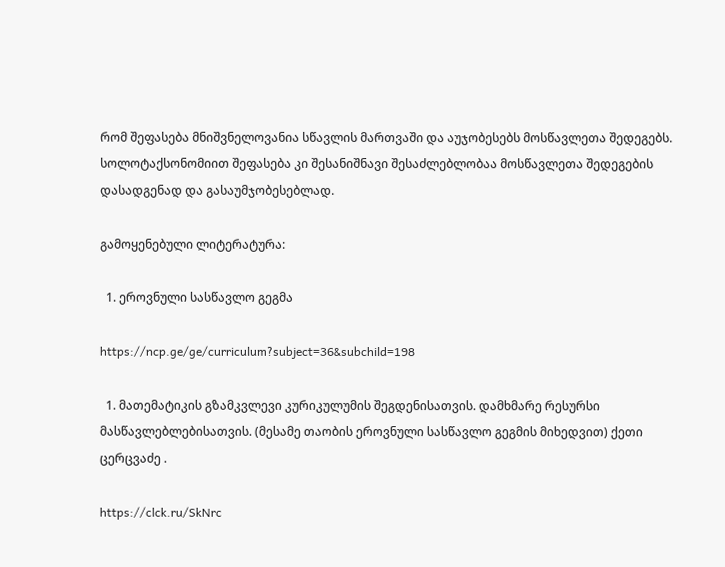რომ შეფასება მნიშვნელოვანია სწავლის მართვაში და აუჯობესებს მოსწავლეთა შედეგებს. სოლოტაქსონომიით შეფასება კი შესანიშნავი შესაძლებლობაა მოსწავლეთა შედეგების დასადგენად და გასაუმჯობესებლად.

გამოყენებული ლიტერატურა:

  1. ეროვნული სასწავლო გეგმა

https://ncp.ge/ge/curriculum?subject=36&subchild=198

  1. მათემატიკის გზამკვლევი კურიკულუმის შეგდენისათვის. დამხმარე რესურსი მასწავლებლებისათვის. (მესამე თაობის ეროვნული სასწავლო გეგმის მიხედვით) ქეთი ცერცვაძე .

https://clck.ru/SkNrc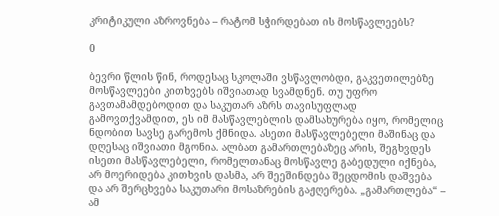კრიტიკული აზროვნება – რატომ სჭირდებათ ის მოსწავლეებს?

0

ბევრი წლის წინ, როდესაც სკოლაში ვსწავლობდი, გაკვეთილებზე მოსწავლეები კითხვებს იშვიათად სვამდნენ. თუ უფრო გავთამამდებოდით და საკუთარ აზრს თავისუფლად გამოვთქვამდით, ეს იმ მასწავლებლის დამსახურება იყო, რომელიც ნდობით სავსე გარემოს ქმნიდა. ასეთი მასწავლებელი მაშინაც და დღესაც იშვიათი მგონია. ალბათ გამართლებაზეც არის, შეგხვდეს ისეთი მასწავლებელი, რომელთანაც მოსწავლე გაბედული იქნება, არ მოერიდება კითხვის დასმა, არ შეეშინდება შეცდომის დაშვება და არ შერცხვება საკუთარი მოსაზრების გაჟღერება. „გამართლება“ – ამ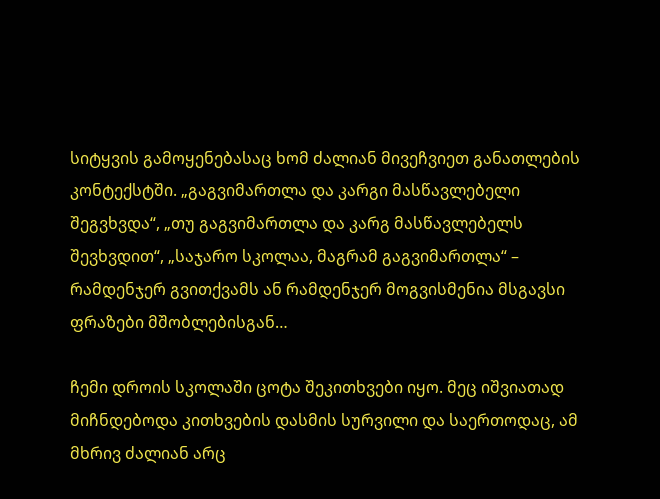სიტყვის გამოყენებასაც ხომ ძალიან მივეჩვიეთ განათლების კონტექსტში. „გაგვიმართლა და კარგი მასწავლებელი შეგვხვდა“, „თუ გაგვიმართლა და კარგ მასწავლებელს შევხვდით“, „საჯარო სკოლაა, მაგრამ გაგვიმართლა“ – რამდენჯერ გვითქვამს ან რამდენჯერ მოგვისმენია მსგავსი ფრაზები მშობლებისგან…

ჩემი დროის სკოლაში ცოტა შეკითხვები იყო. მეც იშვიათად მიჩნდებოდა კითხვების დასმის სურვილი და საერთოდაც, ამ მხრივ ძალიან არც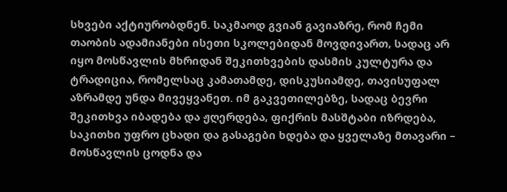სხვები აქტიურობდნენ. საკმაოდ გვიან გავიაზრე, რომ ჩემი თაობის ადამიანები ისეთი სკოლებიდან მოვდივართ, სადაც არ იყო მოსწავლის მხრიდან შეკითხვების დასმის კულტურა და ტრადიცია, რომელსაც კამათამდე, დისკუსიამდე, თავისუფალ აზრამდე უნდა მივეყვანეთ. იმ გაკვეთილებზე, სადაც ბევრი შეკითხვა იბადება და ჟღერდება, ფიქრის მასშტაბი იზრდება, საკითხი უფრო ცხადი და გასაგები ხდება და ყველაზე მთავარი – მოსწავლის ცოდნა და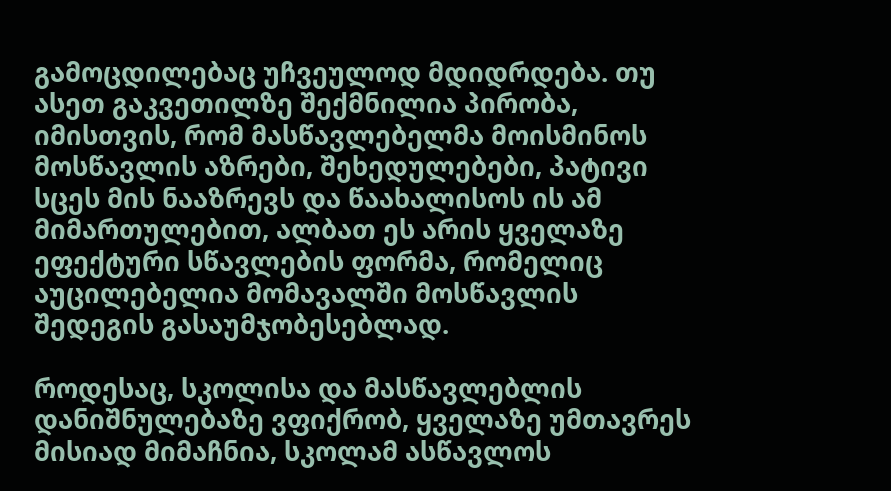გამოცდილებაც უჩვეულოდ მდიდრდება. თუ ასეთ გაკვეთილზე შექმნილია პირობა, იმისთვის, რომ მასწავლებელმა მოისმინოს მოსწავლის აზრები, შეხედულებები, პატივი სცეს მის ნააზრევს და წაახალისოს ის ამ მიმართულებით, ალბათ ეს არის ყველაზე ეფექტური სწავლების ფორმა, რომელიც აუცილებელია მომავალში მოსწავლის შედეგის გასაუმჯობესებლად.

როდესაც, სკოლისა და მასწავლებლის დანიშნულებაზე ვფიქრობ, ყველაზე უმთავრეს მისიად მიმაჩნია, სკოლამ ასწავლოს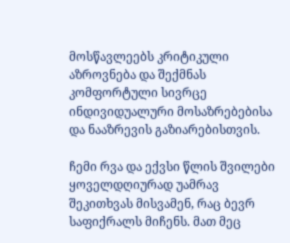მოსწავლეებს კრიტიკული აზროვნება და შექმნას კომფორტული სივრცე ინდივიდუალური მოსაზრებებისა და ნააზრევის გაზიარებისთვის.

ჩემი რვა და ექვსი წლის შვილები ყოველდღიურად უამრავ შეკითხვას მისვამენ, რაც ბევრ საფიქრალს მიჩენს. მათ მეც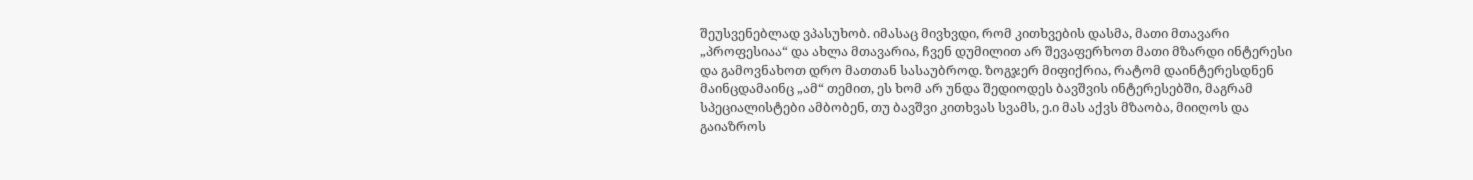შეუსვენებლად ვპასუხობ. იმასაც მივხვდი, რომ კითხვების დასმა, მათი მთავარი „პროფესიაა“ და ახლა მთავარია, ჩვენ დუმილით არ შევაფერხოთ მათი მზარდი ინტერესი და გამოვნახოთ დრო მათთან სასაუბროდ. ზოგჯერ მიფიქრია, რატომ დაინტერესდნენ მაინცდამაინც „ამ“ თემით, ეს ხომ არ უნდა შედიოდეს ბავშვის ინტერესებში, მაგრამ სპეციალისტები ამბობენ, თუ ბავშვი კითხვას სვამს, ე.ი მას აქვს მზაობა, მიიღოს და გაიაზროს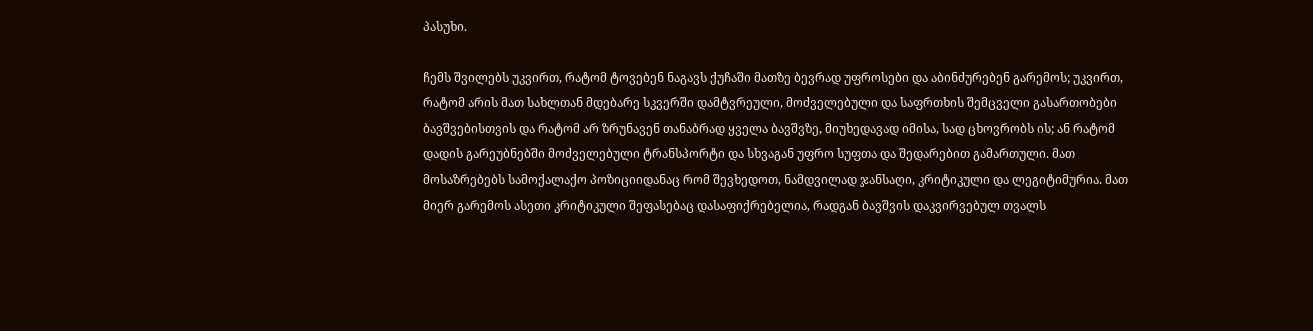პასუხი.

ჩემს შვილებს უკვირთ, რატომ ტოვებენ ნაგავს ქუჩაში მათზე ბევრად უფროსები და აბინძურებენ გარემოს; უკვირთ, რატომ არის მათ სახლთან მდებარე სკვერში დამტვრეული, მოძველებული და საფრთხის შემცველი გასართობები ბავშვებისთვის და რატომ არ ზრუნავენ თანაბრად ყველა ბავშვზე, მიუხედავად იმისა, სად ცხოვრობს ის; ან რატომ დადის გარეუბნებში მოძველებული ტრანსპორტი და სხვაგან უფრო სუფთა და შედარებით გამართული. მათ მოსაზრებებს სამოქალაქო პოზიციიდანაც რომ შევხედოთ, ნამდვილად ჯანსაღი, კრიტიკული და ლეგიტიმურია. მათ მიერ გარემოს ასეთი კრიტიკული შეფასებაც დასაფიქრებელია, რადგან ბავშვის დაკვირვებულ თვალს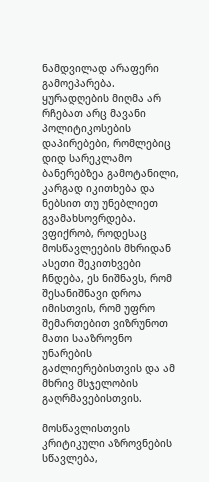ნამდვილად არაფერი გამოეპარება. ყურადღების მიღმა არ რჩებათ არც მავანი პოლიტიკოსების დაპირებები, რომლებიც დიდ სარეკლამო ბანერებზეა გამოტანილი, კარგად იკითხება და ნებსით თუ უნებლიეთ გვამახსოვრდება. ვფიქრობ, როდესაც მოსწავლეების მხრიდან ასეთი შეკითხვები ჩნდება, ეს ნიშნავს, რომ შესანიშნავი დროა იმისთვის, რომ უფრო შემართებით ვიზრუნოთ მათი სააზროვნო უნარების გაძლიერებისთვის და ამ მხრივ მსჯელობის გაღრმავებისთვის.

მოსწავლისთვის კრიტიკული აზროვნების სწავლება,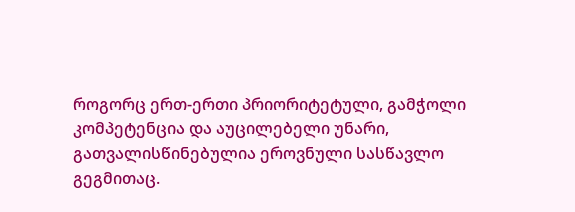როგორც ერთ-ერთი პრიორიტეტული, გამჭოლი კომპეტენცია და აუცილებელი უნარი, გათვალისწინებულია ეროვნული სასწავლო გეგმითაც.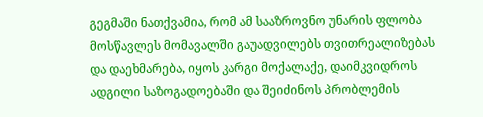გეგმაში ნათქვამია, რომ ამ სააზროვნო უნარის ფლობა მოსწავლეს მომავალში გაუადვილებს თვითრეალიზებას და დაეხმარება, იყოს კარგი მოქალაქე, დაიმკვიდროს ადგილი საზოგადოებაში და შეიძინოს პრობლემის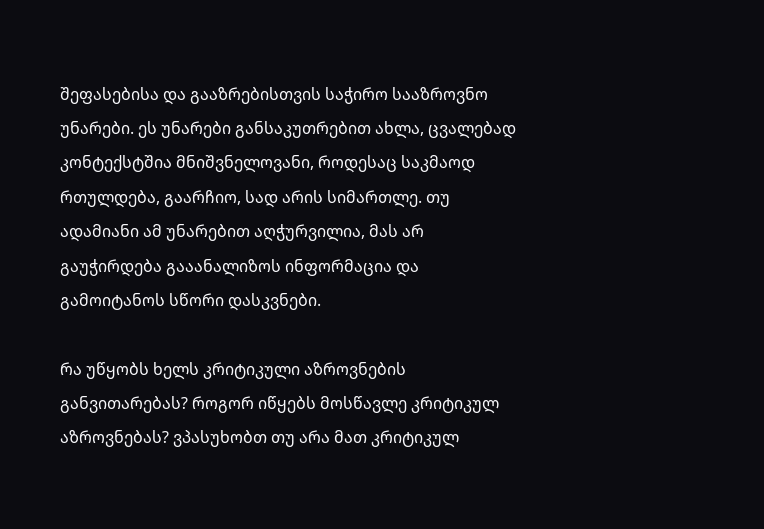შეფასებისა და გააზრებისთვის საჭირო სააზროვნო უნარები. ეს უნარები განსაკუთრებით ახლა, ცვალებად კონტექსტშია მნიშვნელოვანი, როდესაც საკმაოდ რთულდება, გაარჩიო, სად არის სიმართლე. თუ ადამიანი ამ უნარებით აღჭურვილია, მას არ გაუჭირდება გააანალიზოს ინფორმაცია და გამოიტანოს სწორი დასკვნები.

რა უწყობს ხელს კრიტიკული აზროვნების განვითარებას? როგორ იწყებს მოსწავლე კრიტიკულ აზროვნებას? ვპასუხობთ თუ არა მათ კრიტიკულ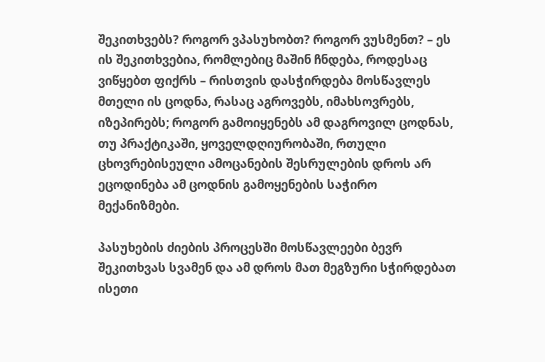შეკითხვებს? როგორ ვპასუხობთ? როგორ ვუსმენთ? – ეს ის შეკითხვებია, რომლებიც მაშინ ჩნდება, როდესაც ვიწყებთ ფიქრს – რისთვის დასჭირდება მოსწავლეს მთელი ის ცოდნა, რასაც აგროვებს, იმახსოვრებს, იზეპირებს; როგორ გამოიყენებს ამ დაგროვილ ცოდნას, თუ პრაქტიკაში, ყოველდღიურობაში, რთული ცხოვრებისეული ამოცანების შესრულების დროს არ ეცოდინება ამ ცოდნის გამოყენების საჭირო მექანიზმები.

პასუხების ძიების პროცესში მოსწავლეები ბევრ შეკითხვას სვამენ და ამ დროს მათ მეგზური სჭირდებათ ისეთი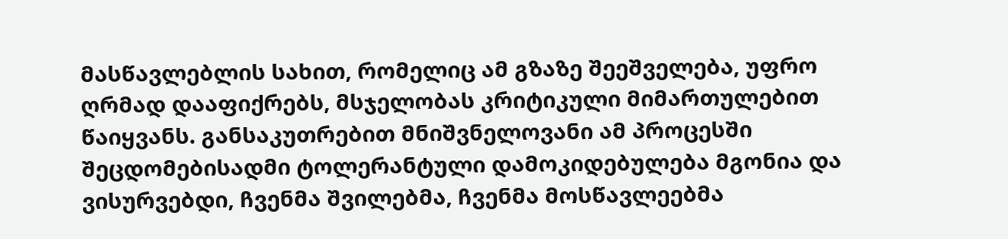მასწავლებლის სახით, რომელიც ამ გზაზე შეეშველება, უფრო ღრმად დააფიქრებს, მსჯელობას კრიტიკული მიმართულებით წაიყვანს. განსაკუთრებით მნიშვნელოვანი ამ პროცესში შეცდომებისადმი ტოლერანტული დამოკიდებულება მგონია და ვისურვებდი, ჩვენმა შვილებმა, ჩვენმა მოსწავლეებმა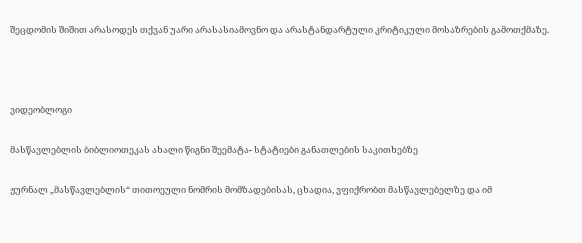შეცდომის შიშით არასოდეს თქვან უარი არასასიამოვნო და არასტანდარტული კრიტიკული მოსაზრების გამოთქმაზე.



ვიდეობლოგი

მასწავლებლის ბიბლიოთეკას ახალი წიგნი შეემატა- სტატიები განათლების საკითხებზე

ჟურნალ „მასწავლებლის“ თითოეული ნომრის მომზადებისას, ცხადია, ვფიქრობთ მასწავლებელზე და იმ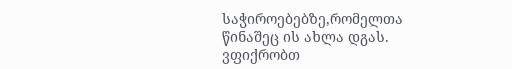საჭიროებებზე,რომელთა წინაშეც ის ახლა დგას. ვფიქრობთ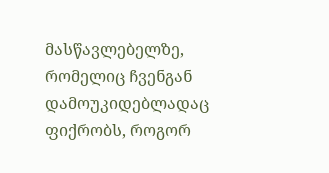მასწავლებელზე, რომელიც ჩვენგან დამოუკიდებლადაც ფიქრობს, როგორ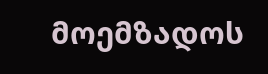მოემზადოს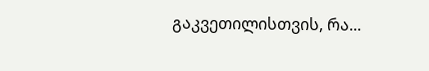გაკვეთილისთვის, რა...